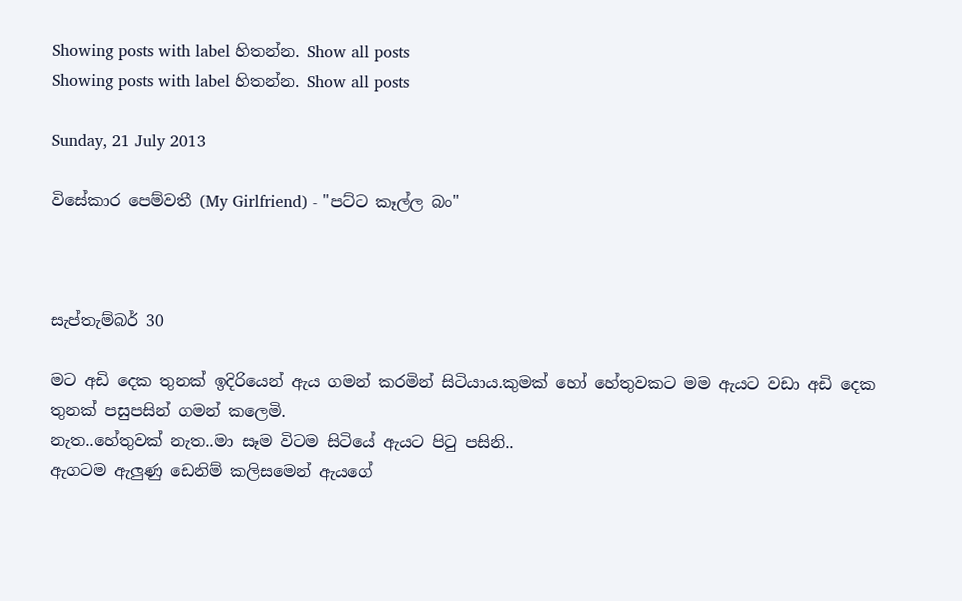Showing posts with label හිතන්න. Show all posts
Showing posts with label හිතන්න. Show all posts

Sunday, 21 July 2013

විසේකාර පෙම්වතී (My Girlfriend) - "පට්ට කෑල්ල බං"



සැප්තැම්බර් 30

මට අඩි දෙක තුනක් ඉදිරියෙන් ඇය ගමන් කරමින් සිටියාය.කුමක් හෝ හේතුවකට මම ඇයට වඩා අඩි දෙක තුනක් පසුපසින් ගමන් කලෙමි.
නැත..හේතුවක් නැත..මා සෑම විටම සිටියේ ඇයට පිටු පසිනි..
ඇගටම ඇලුණු ඩෙනිම් කලිසමෙන් ඇයගේ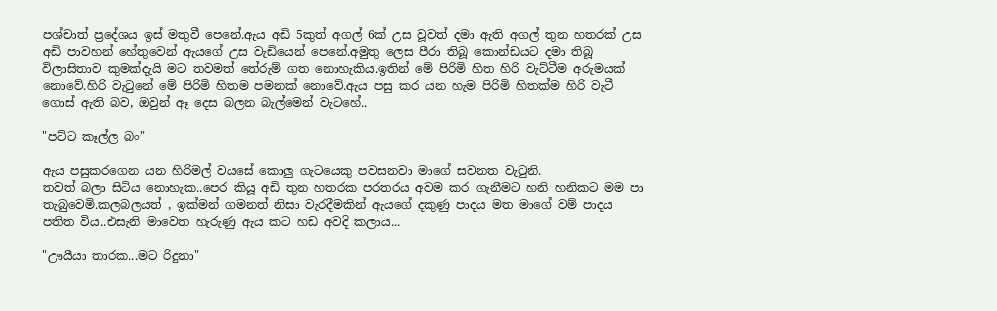පශ්චාත් ප්‍රදේශය ඉස් මතුවී පෙනේ.ඇය අඩි 5කුත් අගල් 6ක් උස වූවත් දමා ඇති අගල් තුන හතරක් උස අඩි පාවහන් හේතුවෙන් ඇයගේ උස වැඩියෙන් පෙනේ.අමුතු ලෙස පීරා තිබූ කොන්ඩයට දමා තිබූ විලාසිතාව කුමක්දැයි මට තවමත් තේරුම් ගත නොහැකිය.ඉතින් මේ පිරිමි හිත හිරි වැට්ටීම අරුමයක් නොවේ.හිරි වැටුනේ මේ පිරිමි හිතම පමනක් නොවේ.ඇය පසු කර යන හැම පිරිමි හිතක්ම හිරි වැටී ගොස් ඇති බව, ඔවුන් ඈ දෙස බලන බැල්මෙන් වැටහේ..

"පට්ට කෑල්ල බං"

ඇය පසුකරගෙන යන හිරිමල් වයසේ කොලු ගැටයෙකු පවසනවා මාගේ සවනත වැටුනි.
තවත් බලා සිටිය නොහැක..පෙර කියූ අඩි තුන හතරක පරතරය අවම කර ගැනීමට හනි හනිකට මම පා තැබුවෙමි.කලබලයත් , ඉක්මන් ගමනත් නිසා වැරදීමකින් ඇයගේ දකුණු පාදය මත මාගේ වම් පාදය පතිත විය..එසැනි මාවෙත හැරුණු ඇය කට හඩ අවදි කලාය...

"ඌයීයා තාරක...මට රිදුනා"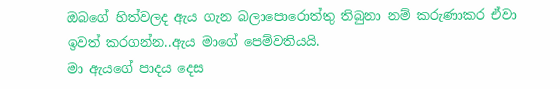ඔබගේ හිත්වලද ඇය ගැන බලාපොරොත්තු තිබුනා නම් කරුණාකර ඒවා ඉවත් කරගන්න..ඇය මාගේ පෙම්වතියයි.
මා ඇයගේ පාදය දෙස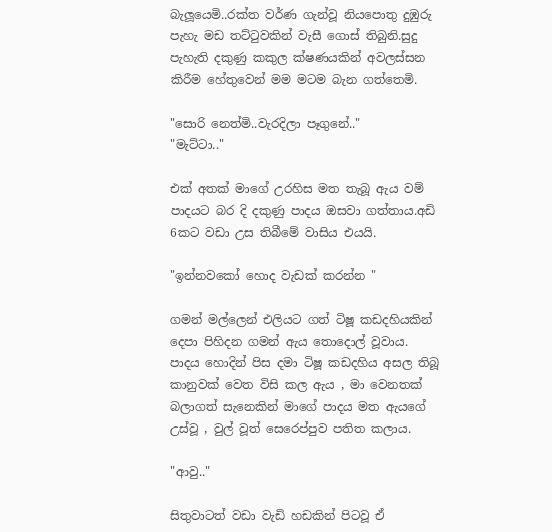බැලූයෙමි..රක්ත වර්ණ ගැන්වූ නියපොතු දුඹුරු පැහැ මඩ තට්ටුවකින් වැසී ගොස් තිබුනි.සුදු පැහැති දකුණු කකුල ක්ෂණයකින් අවලස්සන කිරීම හේතුවෙන් මම මටම බැන ගත්තෙමි.

"සොරි නෙත්මි..වැරදිලා පෑගුනේ.."
"මැට්ටා.."

එක් අතක් මාගේ උරහිස මත තැබූ ඇය වම් පාදයට බර දි දකුණු පාදය ඔසවා ගත්තාය.අඩි 6කට වඩා උස තිබීමේ වාසිය එයයි.

"ඉන්නවකෝ හොද වැඩක් කරන්න "

ගමන් මල්ලෙන් එලියට ගත් ටිෂූ කඩදහියකින් දෙපා පිහිදන ගමන් ඇය තොදොල් වූවාය.
පාදය හොදින් පිස දමා ටිෂූ කඩදහිය අසල තිබූ කානුවක් වෙත විසි කල ඇය , මා වෙනතක් බලාගත් සැනෙකින් මාගේ පාදය මත ඇයගේ උස්වූ , වුල් වූත් සෙරෙප්පුව පතිත කලාය.

"ආවු.."

සිතුවාටත් වඩා වැඩි හඩකින් පිටවූ ඒ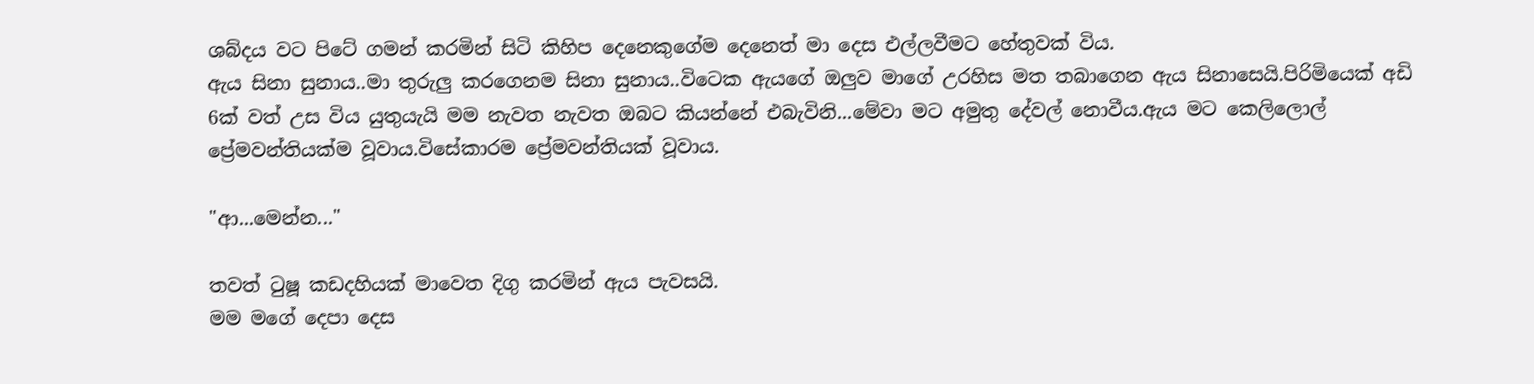ශබ්දය වට පිටේ ගමන් කරමින් සිටි කිහිප දෙනෙකුගේම දෙනෙත් මා දෙස එල්ලවීමට හේතුවක් විය.
ඇය සිනා සුනාය..මා තුරුලු කරගෙනම සිනා සුනාය..විටෙක ඇයගේ ඔලුව මාගේ උරහිස මත තබාගෙන ඇය සිනාසෙයි.පිරිමියෙක් අඩි 6ක් වත් උස විය යුතුයැයි මම නැවත නැවත ඔබට කියන්නේ එබැවිනි...මේවා මට අමුතු දේවල් නොවීය.ඇය මට කෙලිලොල් ප්‍රේමවන්තියක්ම වූවාය.විසේකාරම ප්‍රේමවන්තියක් වූවාය.

"ආ...මෙන්න..."

තවත් ටුෂූ කඩදහියක් මාවෙත දිගු කරමින් ඇය පැවසයි.
මම මගේ දෙපා දෙස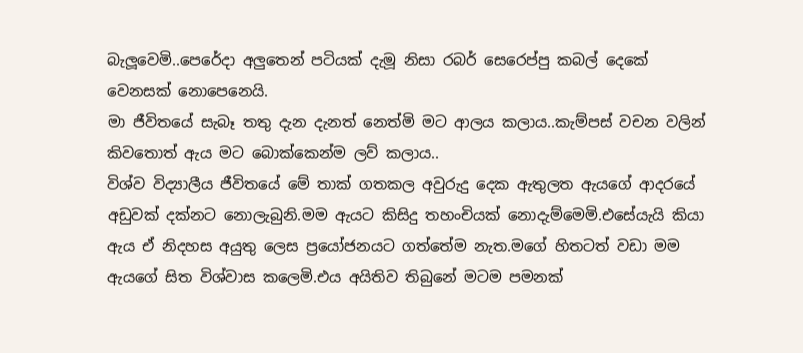බැලූවෙමි..පෙරේදා අලුතෙන් පටියක් දැමූ නිසා රබර් සෙරෙප්පු කබල් දෙකේ වෙනසක් නොපෙනෙයි.
මා ජීවිතයේ සැබෑ තතු දැන දැනත් නෙත්මි මට ආලය කලාය..කැම්පස් වචන වලින් කිවතොත් ඇය මට බොක්කෙන්ම ලව් කලාය..
විශ්ව විද්‍යාලීය ජීවිතයේ මේ තාක් ගතකල අවුරුදු දෙක ඇතුලත ඇයගේ ආදරයේ අඩුවක් දක්නට නොලැබුනි.මම ඇයට කිසිදු තහංචියක් නොදැම්මෙමි.එසේයැයි කියා ඇය ඒ නිදහස අයුතු ලෙස ප්‍රයෝජනයට ගත්තේම නැත.මගේ හිතටත් වඩා මම ඇයගේ සිත විශ්වාස කලෙමි.එය අයිතිව තිබුනේ මටම පමනක්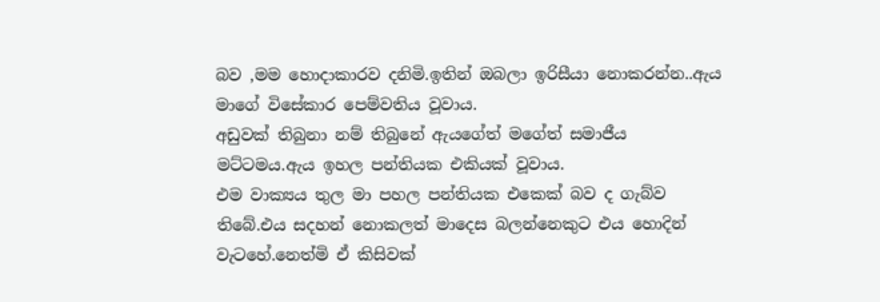බව ,මම හොදාකාරව දනිමි.ඉතින් ඔබලා ඉරිසීයා නොකරන්න..ඇය මාගේ විසේකාර පෙම්වතිය වූවාය.
අඩුවක් තිබුනා නම් තිබුනේ ඇයගේත් මගේත් සමාජීය මට්ටමය.ඇය ඉහල පන්තියක එකියක් වූවාය.
එම වාක්‍යය තුල මා පහල පන්තියක එකෙක් බව ද ගැබ්ව තිබේ.එය සදහන් නොකලත් මාදෙස බලන්නෙකුට එය හොදින් වැටහේ.නෙත්මි ඒ කිසිවක්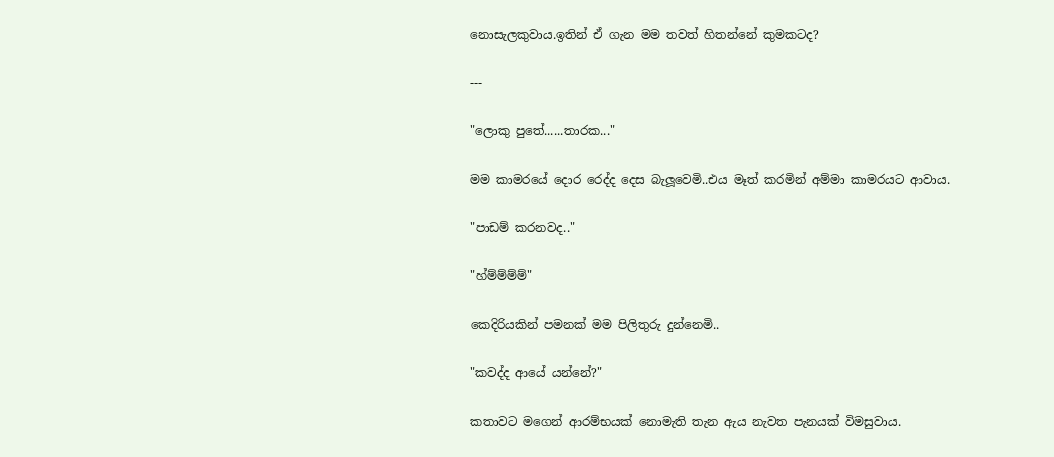නොසැලකුවාය.ඉතින් ඒ ගැන මම තවත් හිතන්නේ කුමකටද?

---

"ලොකු පුතේ......තාරක..."

මම කාමරයේ දොර රෙද්ද දෙස බැලූවෙමි..එය මෑත් කරමින් අම්මා කාමරයට ආවාය.

"පාඩම් කරනවද.."

"හ්ම්ම්ම්ම්"

කෙදිරියකින් පමනක් මම පිලිතුරු දුන්නෙමි..

"කවද්ද ආයේ යන්නේ?"

කතාවට මගෙන් ආරම්භයක් නොමැති තැන ඇය නැවත පැනයක් විමසුවාය.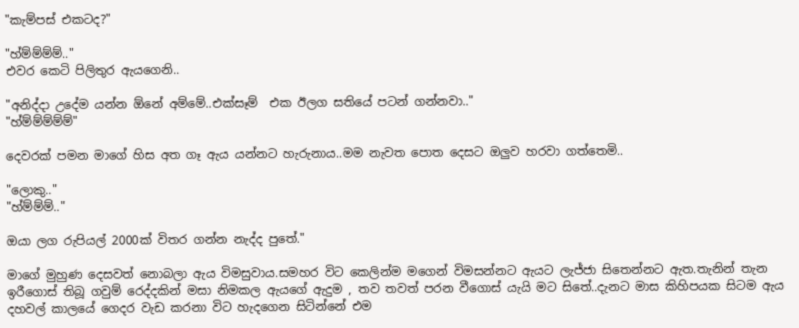"කැම්පස් එකටද?"

"හ්ම්ම්ම්ම්.."
එවර කෙටි පිලිතුර ඇයගෙනි..

"අනිද්දා උදේම යන්න ඕනේ අම්මේ..එක්සෑම්  එක ඊලග සතියේ පටන් ගන්නවා.."
"හ්ම්ම්ම්ම්ම්"

දෙවරක් පමන මාගේ හිස අත ගෑ ඇය යන්නට හැරුනාය..මම නැවත පොත දෙසට ඔලුව හරවා ගත්තෙමි..

"ලොකු.."
"හ්ම්ම්ම්.."

ඔයා ලග රුපියල් 2000ක් විතර ගන්න නැද්ද පුතේ."

මාගේ මුහුණ දෙසවත් නොබලා ඇය විමසුවාය.සමහර විට කෙලින්ම මගෙන් විමසන්නට ඇයට ලැජ්ජා සිතෙන්නට ඇත.තැනින් තැන ඉරීගොස් තිබූ ගවුම් රෙද්දකින් මසා නිමකල ඇයගේ ඇදුම , තව තවත් පරන වීගොස් යැයි මට සිතේ..දැනට මාස කිහිපයක සිටම ඇය දහවල් කාලයේ ගෙදර වැඩ කරනා විට හැදගෙන සිටින්නේ එම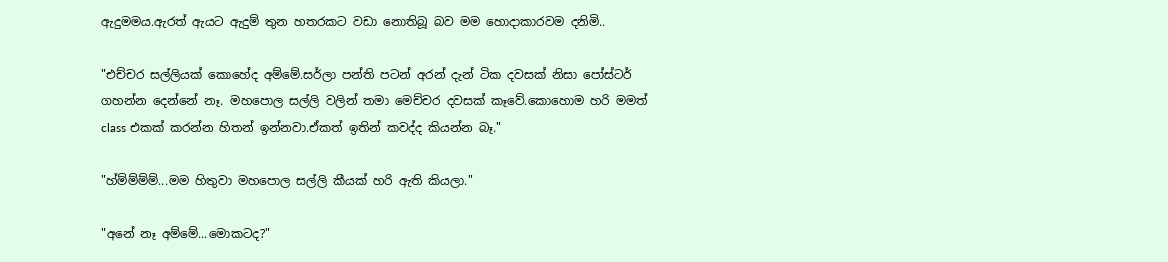ඇදුමමය.ඇරත් ඇයට ඇදුම් තුන හතරකට වඩා නොතිබූ බව මම හොදාකාරවම දනිමි..

"එච්චර සල්ලියක් කොහේද අම්මේ.සර්ලා පන්ති පටන් අරන් දැන් ටික දවසක් නිසා පෝස්ටර් ගහන්න දෙන්නේ නෑ. මහපොල සල්ලි වලින් තමා මෙච්චර දවසක් කෑවේ.කොහොම හරි මමත් class එකක් කරන්න හිතන් ඉන්නවා.ඒකත් ඉතින් කවද්ද කියන්න බෑ."

"හ්ම්ම්ම්ම්...මම හිතුවා මහපොල සල්ලි කීයක් හරි ඇති කියලා."

"අනේ නෑ අම්මේ...මොකටද?"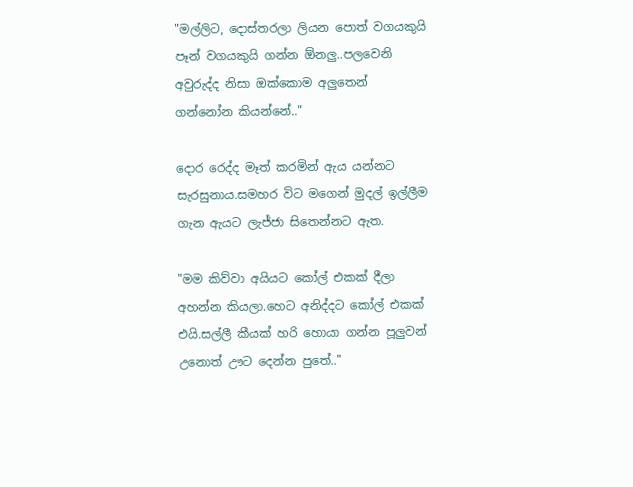"මල්ලිට, දොස්තරලා ලියන පොත් වගයකුයි පෑන් වගයකුයි ගන්න ඕනලු..පලවෙනි අවුරුද්ද නිසා ඔක්කොම අලුතෙන් ගන්නෝන කියන්නේ.."

දොර රෙද්ද මෑත් කරමින් ඇය යන්නට සැරසුනාය.සමහර විට මගෙන් මුදල් ඉල්ලීම ගැන ඇයට ලැජ්ජා සිතෙන්නට ඇත.

"මම කිව්වා අයියට කෝල් එකක් දීලා අහන්න කියලා.හෙට අනිද්දට කෝල් එකක් එයි.සල්ලී කීයක් හරි හොයා ගන්න පූලුවන් උනොත් ඌට දෙන්න පුතේ.."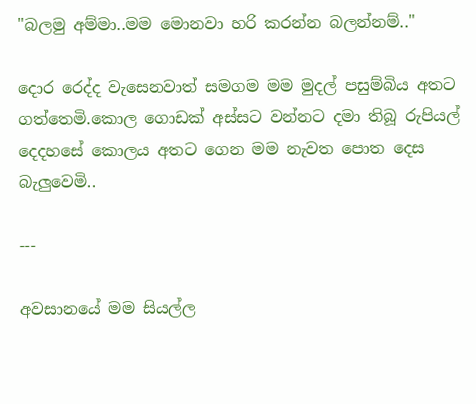"බලමු අම්මා..මම මොනවා හරි කරන්න බලන්නම්.."

දොර රෙද්ද වැසෙනවාත් සමගම මම මුදල් පසුම්බිය අතට ගත්තෙමි.කොල ගොඩක් අස්සට වන්නට දමා තිබූ රුපියල් දෙදහසේ කොලය අතට ගෙන මම නැවත පොත දෙස බැලුවෙමි..

---

අවසානයේ මම සියල්ල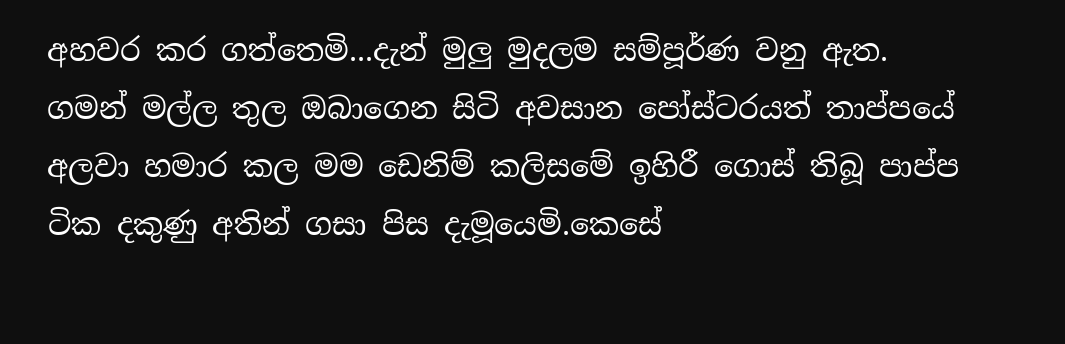අහවර කර ගත්තෙමි...දැන් මුලු මුදලම සම්පූර්ණ වනු ඇත.
ගමන් මල්ල තුල ඔබාගෙන සිටි අවසාන පෝස්ටරයත් තාප්පයේ අලවා හමාර කල මම ඩෙනිම් කලිසමේ ඉහිරී ගොස් තිබූ පාප්ප ටික දකුණු අතින් ගසා පිස දැමූයෙමි.කෙසේ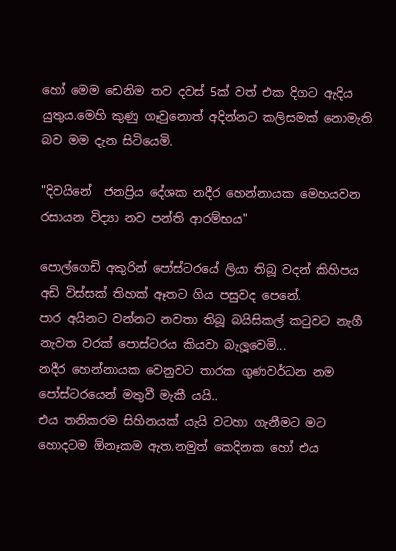හෝ මෙම ඩෙනිම තව දවස් 5ක් වත් එක දිගට ඇදිය යුතුය.මෙහි කුණු ගෑවුනොත් අදින්නට කලිසමක් නොමැති බව මම දැන සිටියෙමි.

"දිවයිනේ  ජනප්‍රිය දේශක නදීර හෙන්නායක මෙහයවන රසායන විද්‍යා නව පන්ති ආරම්භය"

පොල්ගෙඩි අකුරින් පෝස්ටරයේ ලියා තිබූ වදන් කිහිපය අඩි විස්සක් තිහක් ඈතට ගිය පසුවද පෙනේ.
පාර අයිනට වන්නට නවතා තිබූ බයිසිකල් කටුවට නැගී නැවත වරක් පොස්ටරය කියවා බැලූවෙමි...
නදීර හෙන්නායක වෙනුවට තාරක ගුණවර්ධන නම පෝස්ටරයෙන් මතුවී මැකී යයි..
එය තනිකරම සිහිනයක් යැයි වටහා ගැනීමට මට හොදටම ඕනෑකම ඇත.නමුත් කෙදිනක හෝ එය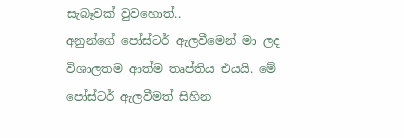සැබෑවක් වුවහොත්..
අනුන්ගේ පෝස්ටර් ඇලවීමෙන් මා ලද විශාලතම ආත්ම තෘප්තිය එයයි. මේ පෝස්ටර් ඇලවීමත් සිහින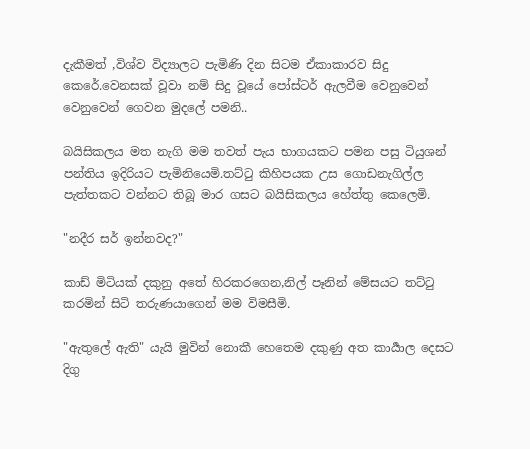දැකීමත් ,විශ්ව විද්‍යාලට පැමිණි දින සිටම ඒකාකාරව සිදු කෙරේ.වෙනසක් වූවා නම් සිදු වූයේ පෝස්ටර් ඇලවීම වෙනුවෙන් වෙනුවෙන් ගෙවන මුදලේ පමනි..

බයිසිකලය මත නැගි මම තවත් පැය භාගයකට පමන පසු ටියුශන් පන්තිය ඉදිරියට පැමිනියෙමි.තට්ටු කිහිපයක උස ගොඩනැගිල්ල පැත්තකට වන්නට තිබූ මාර ගසට බයිසිකලය හේත්තු කෙලෙමි.

"නදීර සර් ඉන්නවද?"

කාඩ් මිටියක් දකුනු අතේ හිරකරගෙන,නිල් පෑනින් මේසයට තට්ටු කරමින් සිටි තරුණයාගෙන් මම විමසීමි.

"ඇතුලේ ඇති" යැ‍යි මුවින් නොකී හෙතෙම දකුණු අත කාර්‍යාල දෙසට දිගු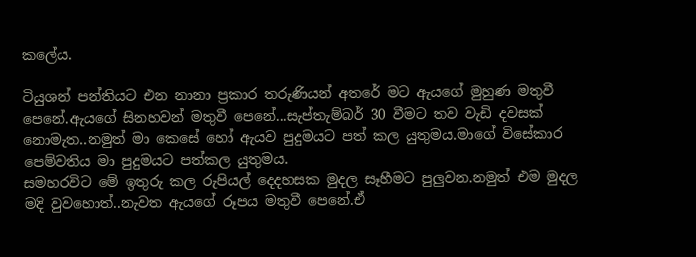කලේය.

ටියුශන් පන්තියට එන නානා ප්‍රකාර තරුණියන් අතරේ මට ඇයගේ මුහුණ මතුවී පෙනේ.ඇයගේ සිනහවන් මතුවී පෙනේ...සැප්තැම්බර් 30 වීමට තව වැඩි දවසක් නොමැත..නමුත් මා කෙසේ හෝ ඇයව පුදුමයට පත් කල යුතුමය.මාගේ විසේකාර පෙම්වතිය මා පුදුමයට පත්කල යුතුමය.
සමහරවිට මේ ඉතුරු කල රුපියල් දෙදහසක මුදල සෑහීමට පුලුවන.නමුත් එම මුදල මදි වුවහොත්..නැවත ඇයගේ රූපය මතුවී පෙනේ.ඒ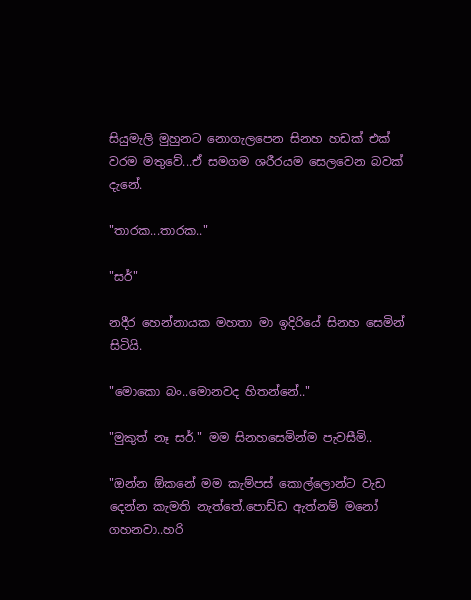සියුමැලි මුහුනට නොගැලපෙන සිනහ හඩක් එක් වරම මතුවේ...ඒ සමගම ශරීරයම සෙලවෙන බවක් දැනේ.

"තාරක...තාරක.."

"සර්"

නදීර හෙන්නායක මහතා මා ඉදිරියේ සිනහ සෙමින් සිටියි.

"මොකො බං..මොනවද හිතන්නේ.."

"මුකුත් නෑ සර්." මම සිනහසෙමින්ම පැවසීමි..

"ඔන්න ඕකනේ මම කැම්පස් කොල්ලොන්ට වැඩ දෙන්න කැමති නැත්තේ.පොඩ්ඩ ඇත්නම් මනෝ ගහනවා..හරි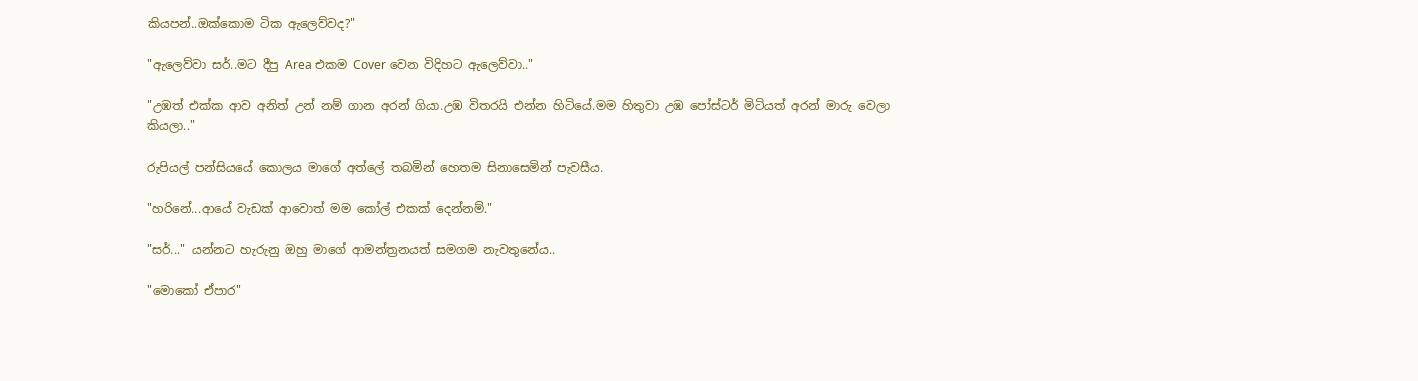කියපන්..ඔක්කොම ටික ඇලෙව්වද?"

"ඇලෙව්වා සර්..මට දීපු Area එකම Cover වෙන විදිහට ඇලෙව්වා.."

"උඹත් එක්ක ආව අනිත් උන් නම් ගාන අරන් ගියා.උඹ විතරයි එන්න හිටියේ.මම හිතුවා උඹ පෝස්ටර් මිටියත් අරන් මාරු වෙලා කියලා.."

රුපියල් පන්සියයේ කොලය මාගේ අත්ලේ තබමින් හෙතම සිනාසෙමින් පැවසීය.

"හරිනේ...ආයේ වැඩක් ආවොත් මම කෝල් එකක් දෙන්නම්."

"සර්..." යන්නට හැරුනු ඔහු මාගේ ආමන්ත්‍රනයත් සමගම නැවතුනේය..

"මොකෝ ඒපාර"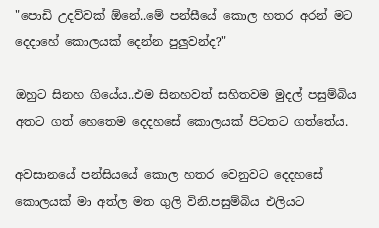"පොඩි උදව්වක් ඕනේ..මේ පන්සීයේ කොල හතර අරන් මට දෙදාහේ කොලයක් දෙන්න පුලුවන්ද?"

ඔහුට සිනහ ගියේය..එම සිනහවත් සහිතවම මුදල් පසුම්බිය අතට ගත් හෙතෙම දෙදහසේ කොලයක් පිටතට ගත්තේය.

අවසානයේ පන්සියයේ කොල හතර වෙනුවට දෙදහසේ කොලයක් මා අත්ල මත ගුලි විනි.පසුම්බිය එලියට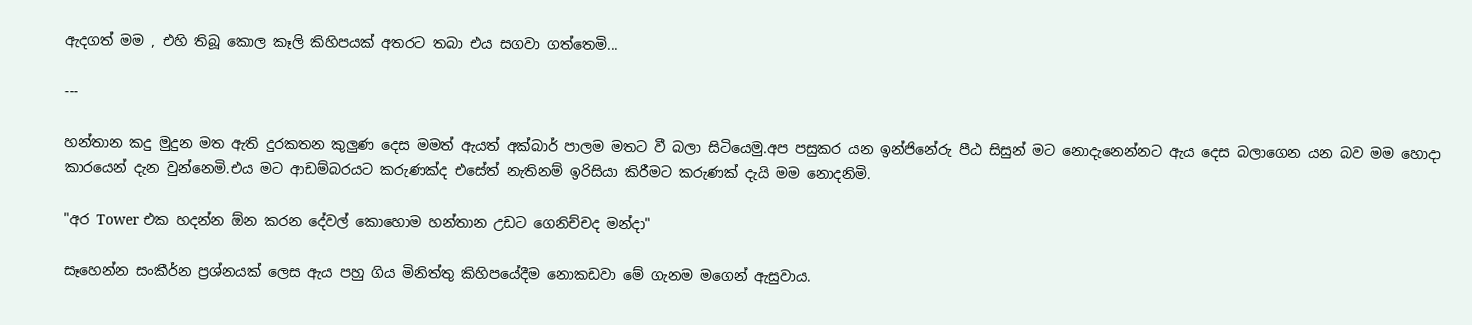ඇදගත් මම , එහි තිබූ කොල කෑලි කිහිපයක් අතරට තබා එය සගවා ගත්තෙමි...

---

හන්තාන කදු මුදුන මත ඇති දුරකතන කුලුණ දෙස මමත් ඇයත් අක්බාර් පාලම මතට වී බලා සිටියෙමු.අප පසුකර යන ඉන්ජිනේරු පීඨ සිසුන් මට නොදැනෙන්නට ඇය දෙස බලාගෙන යන බව මම හොදා කාරයෙන් දැන වුන්නෙමි.එය මට ආඩම්බරයට කරුණක්ද එසේත් නැතිනම් ඉරිසියා කිරීමට කරුණක් දැ‍යි මම නොදනිමි.

"අර Tower එක හදන්න ඕන කරන දේවල් කොහොම හන්තාන උඩට ගෙනිච්චද මන්දා"

සෑහෙන්න සංකීර්න ප්‍රශ්නයක් ලෙස ඇය පහු ගිය මිනිත්තු කිහිපයේදීම නොකඩවා මේ ගැනම මගෙන් ඇසුවාය.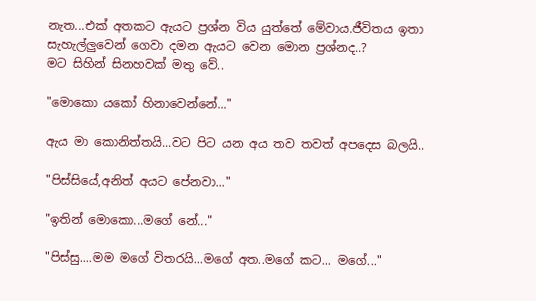නැත...එක් අතකට ඇයට ප්‍රශ්න විය යුත්තේ මේවාය.ජීවිතය ඉතා සැහැල්ලුවෙන් ගෙවා දමන ඇයට වෙන මොන ප්‍රශ්නද..?
මට සිහින් සිනහවක් මතු වේ..

"මොකො යකෝ හිනාවෙන්නේ..."

ඇය මා කොනිත්තයි...වට පිට යන අය තව තවත් අපදෙස බලයි..

"පිස්සියේ,අනිත් අයට පේනවා..."

"ඉතින් මොකො...මගේ නේ..."

"පිස්සු....මම මගේ විතරයි...මගේ අත..මගේ කට... මගේ..."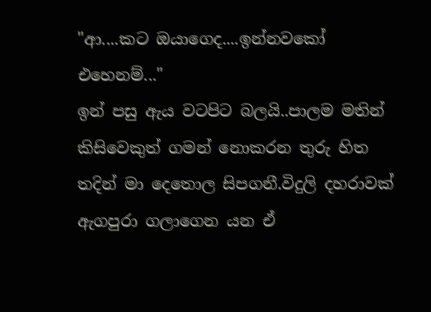"ආ....කට ඔයාගෙද....ඉන්නවකෝ එහෙනම්..."
ඉන් පසු ඇය වටපිට බලයි..පාලම මතින් කිසිවෙකුත් ගමන් නොකරන තුරු හිත තදින් මා දෙතොල සිපගනී.විදුලි දහරාවක් ඇගපුරා ගලාගෙන යන ඒ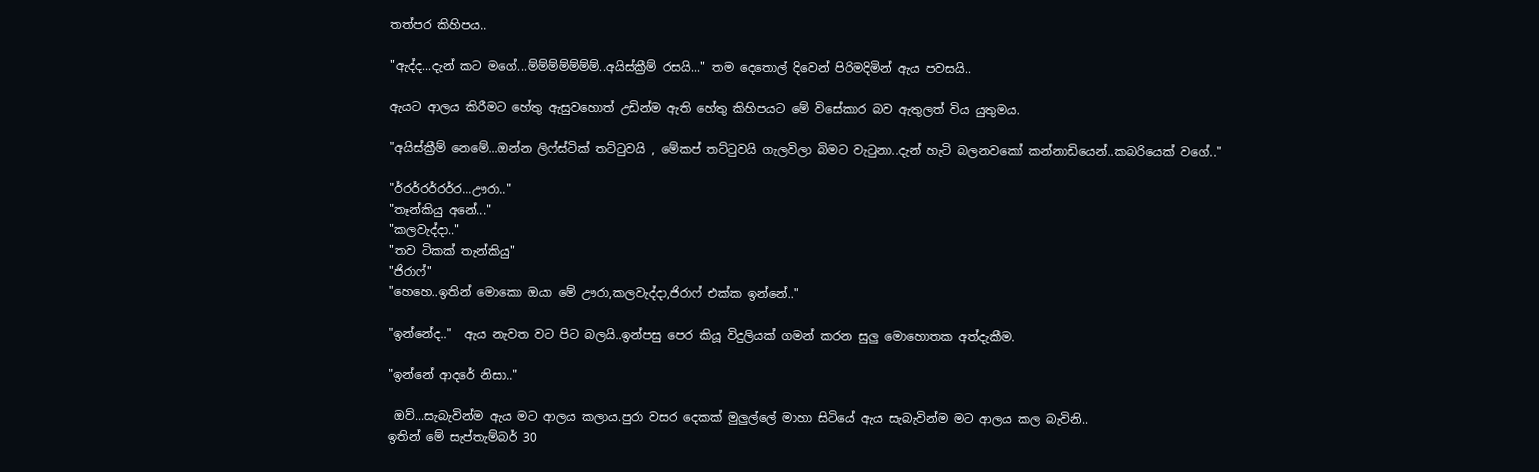තත්පර කිහිපය..

"ඇද්ද...දැන් කට මගේ...ම්ම්ම්ම්ම්ම්ම්..අයිස්ක්‍රීම් රසයි..." තම දෙතොල් දිවෙන් පිරිමදිමින් ඇය පවසයි..

ඇයට ආලය කිරීමට හේතු ඇසුවහොත් උඩින්ම ඇති හේතු කිහිපයට මේ විසේකාර බව ඇතුලත් විය යුතුමය.

"අයිස්ක්‍රීම් නෙමේ...ඔන්න ලිෆ්ස්ටික් තට්ටුවයි , මේකප් තට්ටුවයි ගැලවිලා බිමට වැටුනා..දැන් හැටි බලනවකෝ කන්නාඩියෙන්..කබරියෙක් වගේ.."

"ර්‍රර්‍රර්‍රර්‍ර...ඌරා.."
"තෑන්කියු අනේ..."
"කලවැද්දා.."
"තව ටිකක් තැන්කියු"
"ජිරාෆ්"
"හෙහෙ..ඉතින් මොකො ඔයා මේ ඌරා,කලවැද්දා,ජිරාෆ් එක්ක ඉන්නේ.."

"ඉන්නේද.."  ඇය නැවත වට පිට බලයි..ඉන්පසු පෙර කියූ විදුලියක් ගමන් කරන සුලු මොහොතක අත්දැකීම.

"ඉන්නේ ආදරේ නිසා.."

 ඔව්...සැබැවින්ම ඇය මට ආලය කලාය.පුරා වසර දෙකක් මුලුල්ලේ මාහා සිටියේ ඇය සැබැවින්ම මට ආලය කල බැවිනි..
ඉතින් මේ සැප්තැම්බර් 30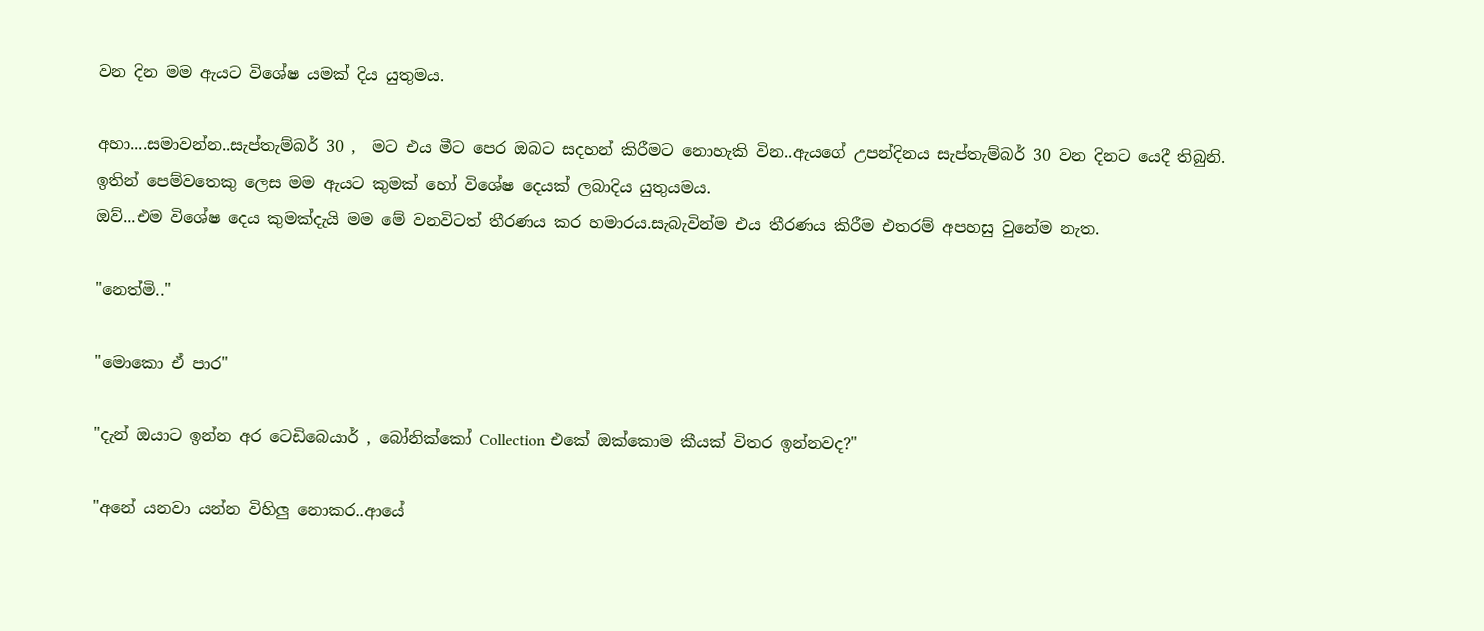වන දින මම ඇයට විශේෂ යමක් දිය යුතුමය.

අහා....සමාවන්න..සැප්තැම්බර් 30 ,  මට එය මීට පෙර ඔබට සදහන් කිරීමට නොහැකි වින..ඇයගේ උපන්දිනය සැප්තැම්බර් 30 වන දිනට යෙදී තිබුනි.
ඉතින් පෙම්වතෙකු ලෙස මම ඇයට කුමක් හෝ විශේෂ දෙයක් ලබාදිය යුතුයමය.
ඔව්...එම විශේෂ දෙය කුමක්දැයි මම මේ වනවිටත් තීරණය කර හමාරය.සැබැවින්ම එය තීරණය කිරීම එතරම් අපහසු වුනේම නැත.

"නෙත්මි.."

"මොකො ඒ පාර"

"දැන් ඔයාට ඉන්න අර ටෙඩිබෙයාර් , බෝනික්කෝ Collection එකේ ඔක්කොම කීයක් විතර ඉන්නවද?"

"අනේ යනවා යන්න විහිලු නොකර..ආයේ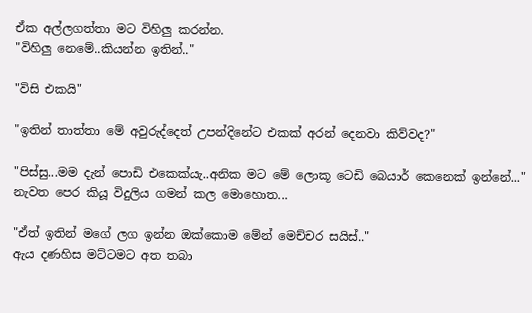ඒක අල්ලගත්තා මට විහිලු කරන්න.
"විහිලු නෙමේ..කියන්න ඉතින්.."

"විසි එකයි"

"ඉතින් තාත්තා මේ අවුරුද්දෙත් උපන්දිනේට එකක් අරන් දෙනවා කිව්වද?"

"පිස්සු...මම දැන් පොඩි එකෙක්යැ..අනික මට මේ ලොකූ ටෙඩි බෙයාර් කෙනෙක් ඉන්නේ..." නැවත පෙර කියූ විදුලිය ගමන් කල මොහොත...

"ඒත් ඉතින් මගේ ලග ඉන්න ඔක්කොම මේන් මෙච්චර සයිස්.."
ඇය දණහිස මට්ටමට අත තබා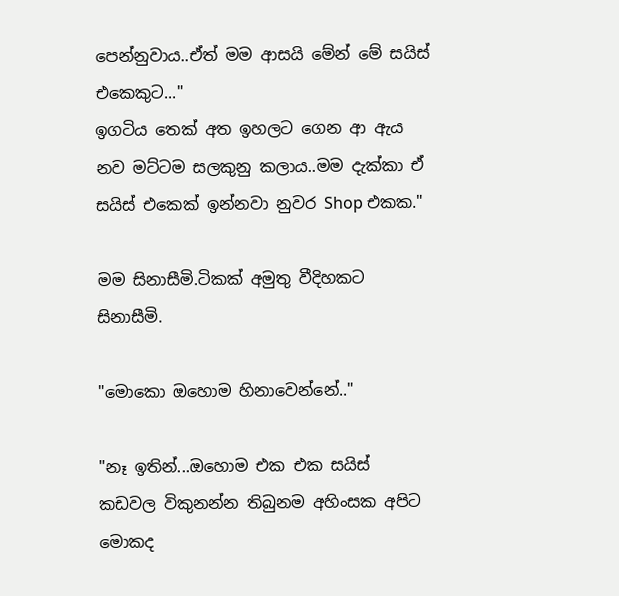පෙන්නුවාය..ඒත් මම ආසයි මේන් මේ සයිස් එකෙකුට..."
ඉගටිය තෙක් අත ඉහලට ගෙන ආ ඇය නව මට්ටම සලකුනු කලාය..මම දැක්කා ඒ සයිස් එකෙක් ඉන්නවා නුවර Shop එකක."

මම සිනාසීමි.ටිකක් අමුතු වීදිහකට සිනාසීමි.

"මොකො ඔහොම හිනාවෙන්නේ.."

"නෑ ඉතින්...ඔහොම එක එක සයිස් කඩවල විකුනන්න තිබුනම අහිංසක අපිට මොකද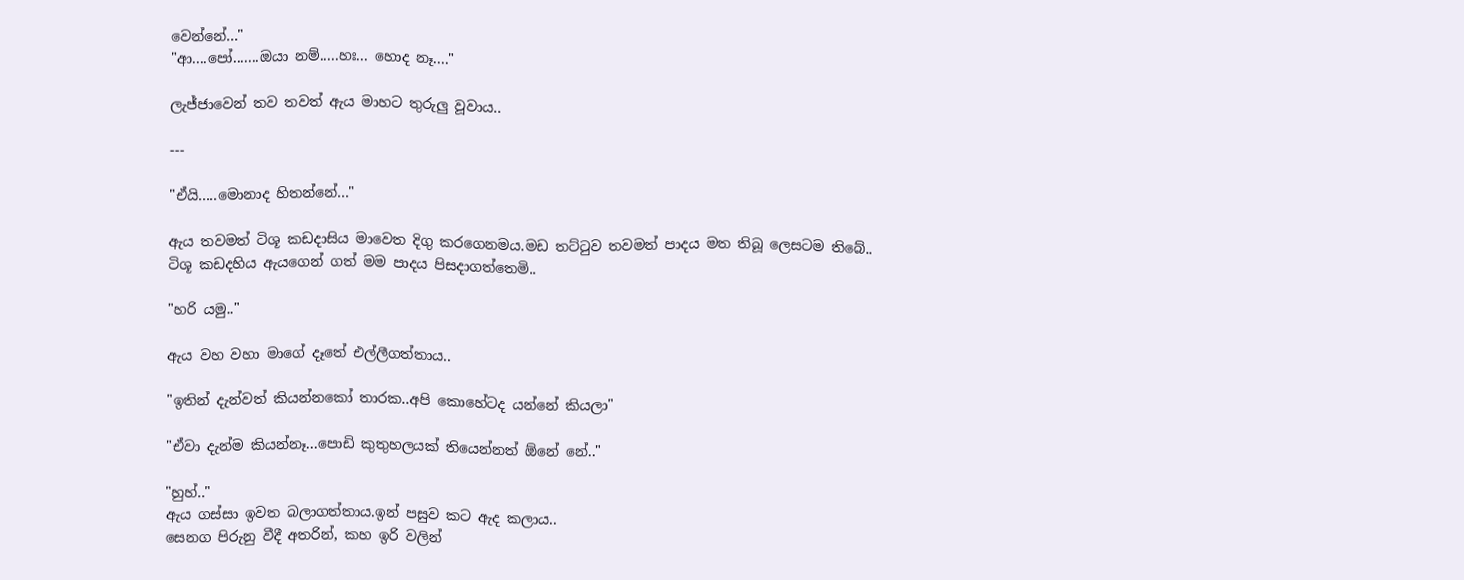වෙන්නේ..."
"ආ....පෝ.......ඔයා නම්.....හඃ... හොද නෑ...."

ලැජ්ජාවෙන් තව තවත් ඇය මාහට තුරුලු වූවාය..

---

"ඒයි.....මොනාද හිතන්නේ..."

ඇය තවමත් ටිශූ කඩදාසිය මාවෙත දිගු කරගෙනමය.මඩ තට්ටුව තවමත් පාදය මත තිබූ ලෙසටම තිබේ..
ටිශූ කඩදහිය ඇයගෙන් ගත් මම පාදය පිසදාගත්තෙමි..

"හරි යමු.."

ඇය වහ වහා මාගේ දෑතේ එල්ලීගත්තාය..

"ඉතින් දැන්වත් කියන්නකෝ තාරක..අපි කොහේටද යන්නේ කියලා"

"ඒවා දැන්ම කියන්නෑ...පොඩි කුතුහලයක් තියෙන්නත් ඕනේ නේ.."

"හුහ්.."
ඇය ගස්සා ඉවත බලාගත්තාය.ඉන් පසුව කට ඇද කලාය..
සෙනග පිරුනු වීදී අතරින්, කහ ඉරි වලින්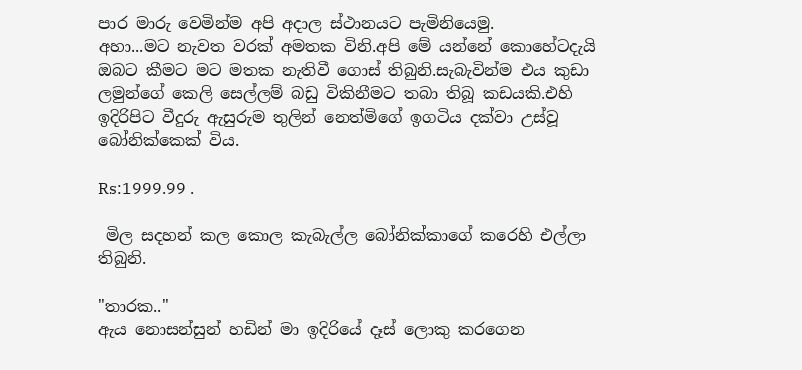පාර මාරු වෙමින්ම අපි අදාල ස්ථානයට පැමිනියෙමු.
අහා...මට නැවත වරක් අමතක විනි.අපි මේ යන්නේ කොහේටදැයි ඔබට කීමට මට මතක නැතිවී ගොස් තිබුනි.සැබැවින්ම එය කුඩා ලමුන්ගේ කෙලි සෙල්ලම් බඩු විකිනීමට තබා තිබූ කඩයකි.එහි ඉදිරිපිට වීදුරු ඇසුරුම තුලින් නෙත්මිගේ ඉගටිය දක්වා උස්වූ බෝනික්කෙක් විය.

Rs:1999.99 .

 මිල සදහන් කල කොල කැබැල්ල බෝනික්කාගේ කරෙහි එල්ලා තිබුනි.

"තාරක.."
ඇය නොසන්සුන් හඩින් මා ඉදිරියේ දෑස් ලොකු කරගෙන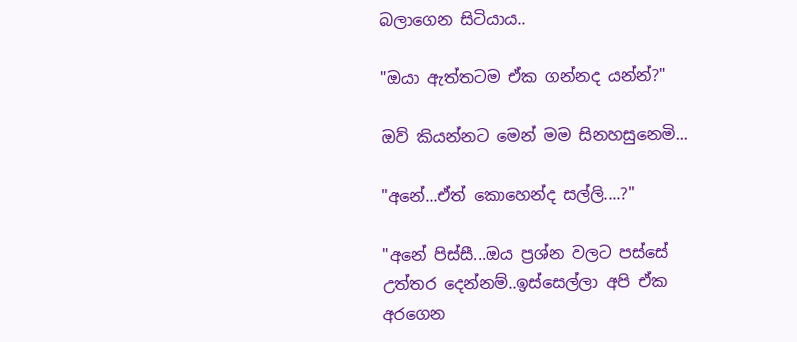බලාගෙන සිටියාය..

"ඔයා ඇත්තටම ඒක ගන්නද යන්න්?"

ඔව් කියන්නට මෙන් මම සිනහසුනෙමි...

"අනේ...ඒත් කොහෙන්ද සල්ලි....?"

"අනේ පිස්සී...ඔය ප්‍රශ්න වලට පස්සේ උත්තර දෙන්නම්..ඉස්සෙල්ලා අපි ඒක අරගෙන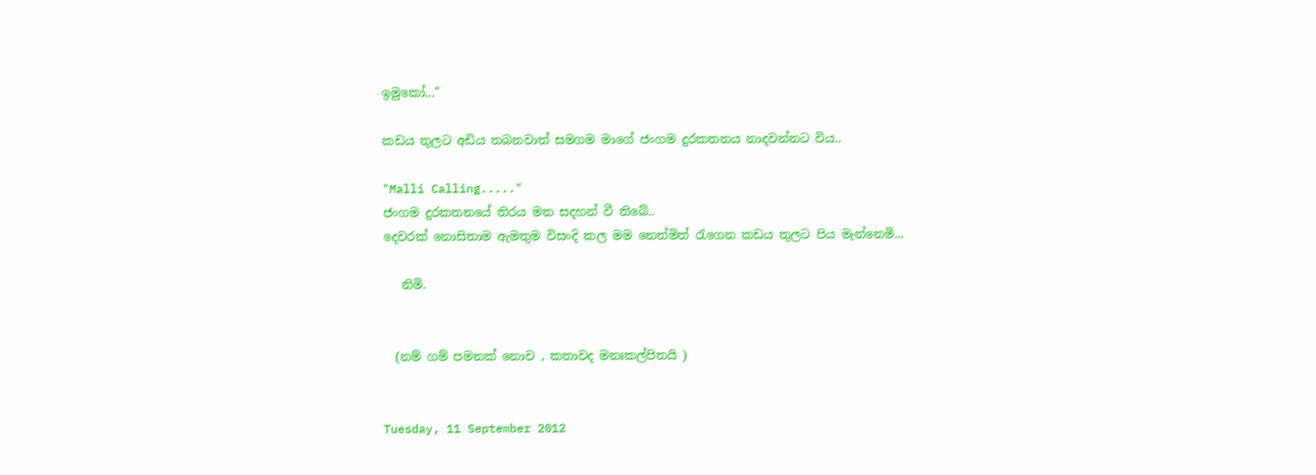ඉමුකෝ..."

කඩය තුලට අඩිය තබනවාත් සමගම මාගේ ජංගම දුරකතනය නාදවන්නට විය..

"Malli Calling....."
ජංගම දුරකතනයේ තිරය මත සදහන් වී තිබේ..
දෙවරක් නොසිතාම ඇමතුම විසංදි කල මම නෙත්මිත් රැගෙන කඩය තුලට පිය මැන්නෙමි...

   නිමි.


  (නම් ගම් පමනක් නොව , කතාවද මනඃකල්පිතයි )


Tuesday, 11 September 2012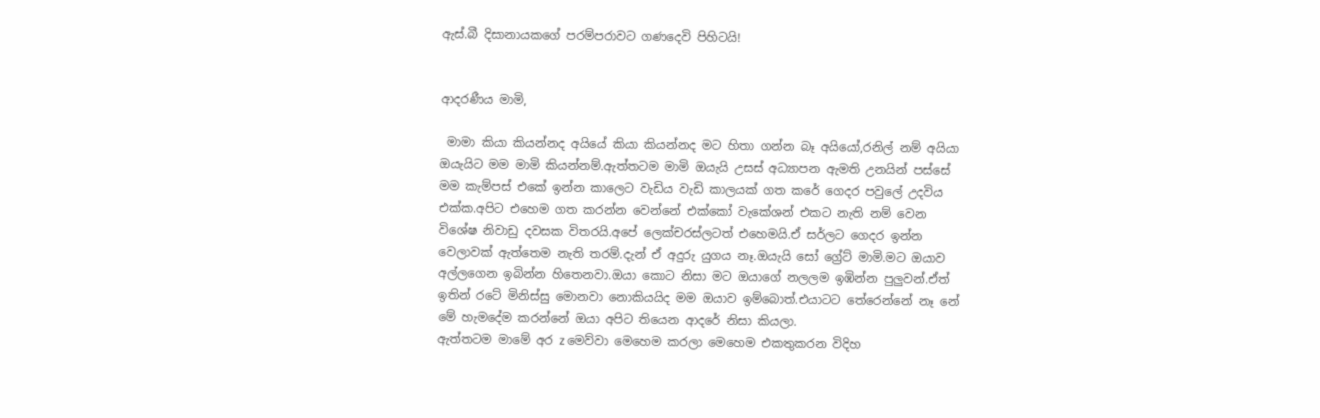ඇස්.බී දිසානායකගේ පරම්පරාවට ගණදෙවි පිහිටයි!


ආදරණීය මාමි,

 මාමා කියා කියන්නද අයියේ කියා කියන්නද මට හිතා ගන්න බෑ අයියෝ,රනිල් නම් අයියා ඔයැයිට මම මාමි කියන්නම්.ඇත්තටම මාමි ඔයැයි උසස් අධ්‍යාපන ඇමති උනයින් පස්සේ මම කැම්පස් එකේ ඉන්න කාලෙට වැඩිය වැඩි කාලයක් ගත කරේ ගෙදර පවුලේ උදවිය එක්ක.අපිට එහෙම ගත කරන්න වෙන්නේ එක්කෝ වැකේශන් එකට නැති නම් වෙන විශේෂ නිවාඩු දවසක විතරයි.අපේ ලෙක්චරස්ලටත් එහෙමයි.ඒ සර්ලට ගෙදර ඉන්න වෙලාවක් ඇත්තෙම නැති තරම්.දැන් ඒ අදුරු යුගය නෑ.ඔයැයි සෝ ග්‍රේට් මාමි.මට ඔයාව අල්ලගෙන ඉබින්න හිතෙනවා.ඔයා කොට නිසා මට ඔයාගේ නලලම ඉඹින්න පුලුවන්.ඒත් ඉතින් රටේ මිනිස්සු මොනවා නොකියයිද මම ඔයාව ඉම්බොත්.එයාටට තේරෙන්නේ නෑ නේ මේ හැමදේම කරන්නේ ඔයා අපිට තියෙන ආදරේ නිසා කියලා.
ඇත්තටම මාමේ අර z මෙව්වා මෙහෙම කරලා මෙහෙම එකතුකරන විදිහ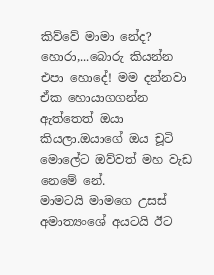කිව්වේ මාමා නේද? හොරා,...බොරු කියන්න එපා හොදේ! මම දන්නවා ඒක හොයාගගන්න ඇත්තෙත් ඔයා කියලා.ඔයාගේ ඔය චූටි මොලේට ඔව්වත් මහ වැඩ නෙමේ නේ.
මාමටයි මාමගෙ උසස් අමාත්‍යංශේ අයටයි ඊට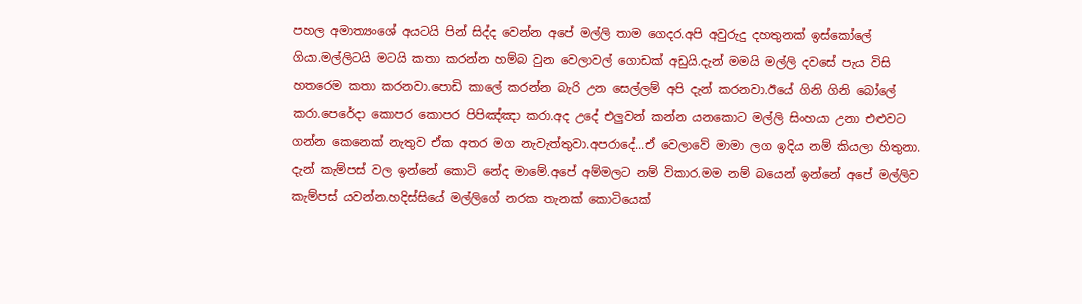පහල අමාත්‍යංශේ අයටයි පින් සිද්ද වෙන්න අපේ මල්ලි තාම ගෙදර.අපි අවුරුදු දහතුනක් ඉස්කෝලේ ගියා.මල්ලිටයි මටයි කතා කරන්න හම්බ වුන වෙලාවල් ගොඩක් අඩුයි.දැන් මමයි මල්ලි දවසේ පැය විසි හතරෙම කතා කරනවා.පොඩි කාලේ කරන්න බැරි උන සෙල්ලම් අපි දැන් කරනවා.ඊයේ ගිනි ගිනි බෝලේ කරා.පෙරේදා කොපර කොපර පිපිඤ්ඤා කරා.අද උදේ එලුවන් කන්න යනකොට මල්ලි සිංහයා උනා එළුවට ගන්න කෙනෙක් නැතුව ඒක අතර මග නැවැත්තුවා.අපරාදේ...ඒ වෙලාවේ මාමා ලග ඉදිය නම් කියලා හිතුනා.
දැන් කැම්පස් වල ඉන්නේ කොටි නේද මාමේ.අපේ අම්මලට නම් විකාර.මම නම් බයෙන් ඉන්නේ අපේ මල්ලිව කැම්පස් යවන්න.හදිස්සියේ මල්ලිගේ නරක තැනක් කොටියෙක්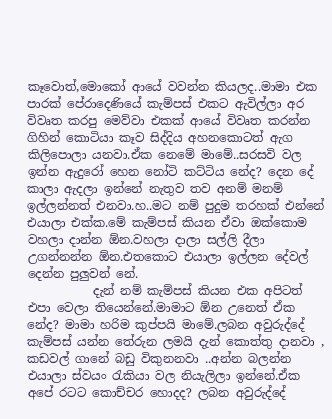කෑවොත්,මොකෝ ආයේ වවන්න කියලද..මාමා එක පාරක් පේරාදෙණියේ කැම්පස් එකට ඇවිල්ලා අර විවෘත කරපු මෙව්වා එකක් ආයේ විවෘත කරන්න ගිහින් කොටියා කෑව සිද්දිය අහනකොටත් ඇග කිලිපොලා යනවා.ඒක නෙමේ මාමේ..සරසවි වල ඉන්න ඇදුරෝ හෙන නෝටි කට්ටිය නේද? දෙන දේ කාලා ඇදලා ඉන්නේ නැතුව තව අනම් මනම් ඉල්ලන්නත් එනවා.හ..මට නම් පුදුම තරහක් එන්නේ එයාලා එක්ක.මේ කැම්පස් කියන ඒවා ඔක්කොම වහලා දාන්න ඕන.වහලා දාලා සල්ලි දීලා උගන්නන්න ඕන.එතකොට එයාලා ඉල්ලන දේවල් දෙන්න පුලුවන් නේ.
           දැන් නම් කැම්පස් කියන එක අපිටත් එපා වෙලා තියෙන්නේ.මාමාට ඕන උනෙත් ඒක නේද? මාමා හරිම කුප්පයි මාමේ.ලබන අවුරුද්දේ කැම්පස් යන්න තේරුන ලමයි දැන් කොත්තු දානවා , කඩවල් ගානේ බඩු විකුනනවා ..අන්න බලන්න එයාලා ස්වයං රැකියා වල නි‍යැලිලා ඉන්නේ.ඒක අපේ රටට කොච්චර හොදද? ලබන අවුරුද්දේ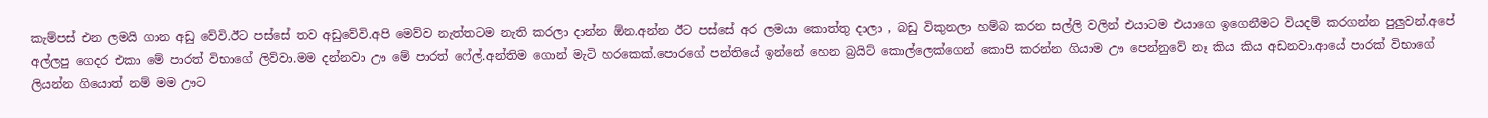කැම්පස් එන ලමයි ගාන අඩු වේවි.ඊට පස්සේ තව අඩුවේවි.අපි මෙව්ව නැත්තටම නැති කරලා දාන්න ඕන.අන්න ඊට පස්සේ අර ලමයා කොත්තු දාලා , බඩු විකුනලා හම්බ කරන සල්ලි වලින් එයාටම එයාගෙ ඉගෙනීමට වියදම් කරගන්න පුලුවන්.අපේ අල්ලපු ගෙදර එකා මේ පාරත් විභාගේ ලිව්වා.මම දන්නවා ඌ මේ පාරත් ෆේල්.අන්තිම ගොන් මැටි හරකෙක්.පොරගේ පන්තියේ ඉන්නේ හෙන බ්‍රයිට් කොල්ලෙක්ගෙන් කොපි කරන්න ගියාම ඌ පෙන්නුවේ නෑ කිය කිය අඩනවා.ආයේ පාරක් විභාගේ ලියන්න ගියොත් නම් මම ඌට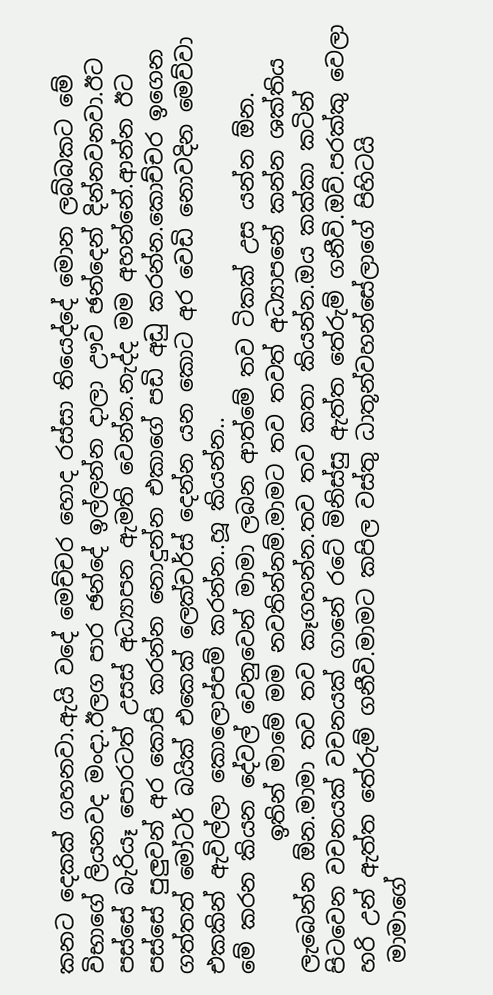කනට දෙකක් ගහනවා.ඇයි වදේ මෙච්චර හොද රස්සා තියෙද්දේ මොන ලබ්බකට මේ විභාගේ ලියනවද මංදා.ඊලග පාර ඡන්දේ ඉල්ලන්න දාලා ඌව ඡන්දෙන් දින්නවනවා.ඊට පස්සේ බැරියෑ පොරටත් උසස් අධ්‍යාපන ඇමති වෙන්න.නැද්ද මම අහන්නේ.ආන්න ඊට පස්සේ පුලුවන් අර කොපි කරන්න නොදුන්න එකාගේ පඩි අඩු කරන්න.කොච්චර ඉගෙන ගත්තත් මෝටර් බයික් එකෙක් ලෙක්චර්ස් දෙන්න යන කොට අර වෙඩි නොවදින මෙව්වා එකකින් ඇවිල්ලා කොලොප්පම් කරන්න..හූ කියන්න..
මේ කරන කියන දේවල් වෙනුවෙන් මාමා ලබන ආත්මේ තව ටිකක් උස යන්න ඕන.
            ඉතින් මාමේ මම නවතින්නම්.මාමට තව තවත් අධ්‍යාපනේ කන්න ශක්තිය ලැබෙන්න ඕන.මාමා තව තව කෑගහන්න.තව තව කතා කියන්න.ඔය කක්කා කටින් පිටවෙන වචනයක් වචනයක් ගානේ රටේ මිනිස්සු ඇත්ත තේරුම් ගනීවි.ඔව්.පරක්කු වෙලා හරි උන් ඇත්ත තේරුම් ගනීවි.මාමට කපිල වස්තු ධාතූන්වහන්සේලාගේ පිහිටයි
 මාමාගේ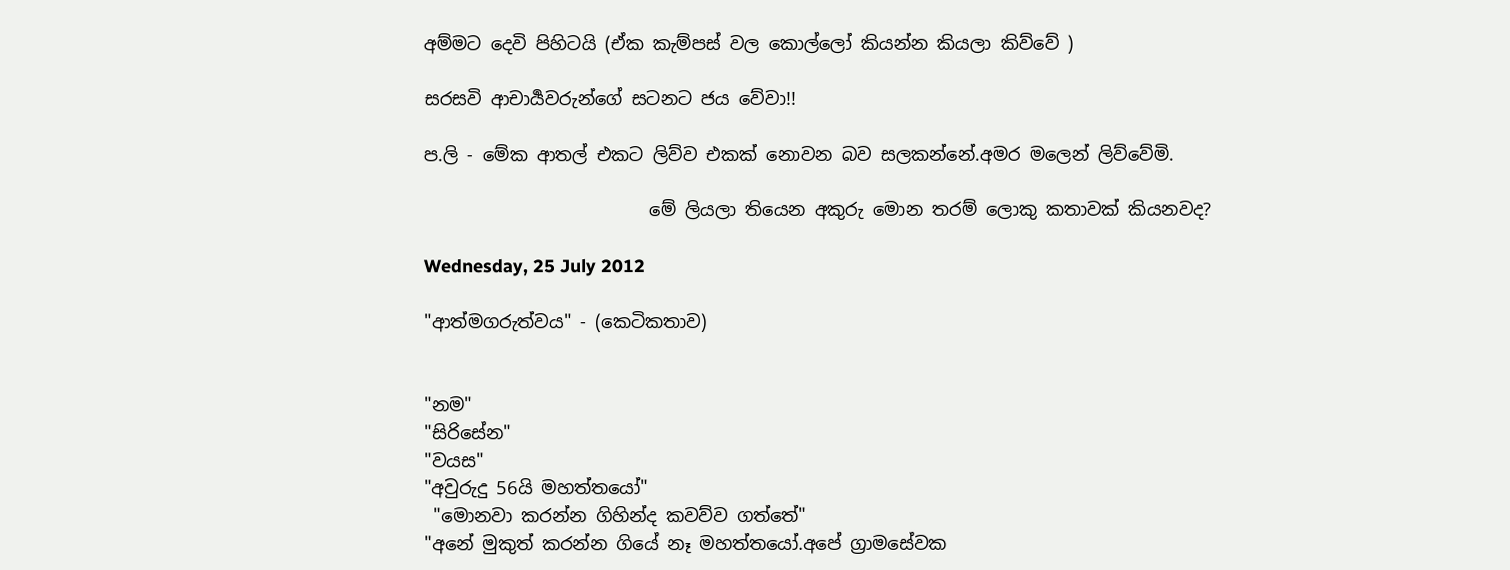අම්මට දෙවි පිහිටයි (ඒක කැම්පස් වල කොල්ලෝ කියන්න කියලා කිව්වේ )

සරසවි ආචාර්‍යවරුන්ගේ සටනට ජය වේවා!!

ප.ලි - මේක ආතල් එකට ලිව්ව එකක් නොවන බව සලකන්නේ.අමර මලෙන් ලිව්වේමි.

                         මේ ලියලා තියෙන අකුරු මොන තරම් ලොකු කතාවක් කියනවද?

Wednesday, 25 July 2012

"ආත්මගරුත්වය" - (කෙටිකතාව)


"නම"
"සිරිසේන"
"වයස"
"අවුරුදු 56යි මහත්තයෝ"
 "මොනවා කරන්න ගිහින්ද කවව්ව ගත්තේ"
"අනේ මුකුත් කරන්න ගියේ නෑ මහත්තයෝ.අපේ ග්‍රාමසේවක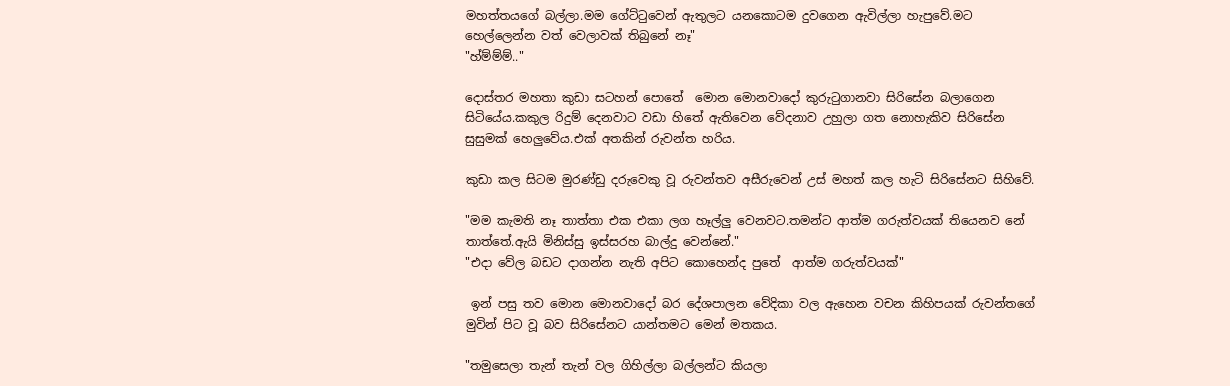මහත්තයගේ බල්ලා.මම ගේට්ටුවෙන් ඇතුලට යනකොටම දුවගෙන ඇවිල්ලා හැපුවේ.මට හෙල්ලෙන්න වත් වෙලාවක් තිබුනේ නෑ"
"හ්ම්ම්ම්.."

දොස්තර මහතා කුඩා සටහන් පොතේ  මොන මොනවාදෝ කුරුටුගානවා සිරිසේන බලාගෙන සිටියේය.කකුල රිදුම් දෙනවාට වඩා හිතේ ඇතිවෙන වේදනාව උහුලා ගත නොහැකිව සිරිසේන සුසුමක් හෙලුවේය.එක් අතකින් රුවන්ත හරිය.

කුඩා කල සිටම මුරණ්ඩු දරුවෙකු වූ රුවන්තව අසීරුවෙන් උස් මහත් කල හැටි සිරිසේනට සිහිවේ.

"මම කැමති නෑ තාත්තා එක එකා ලග හෑල්ලු වෙනවට.තමන්ට ආත්ම ගරුත්වයක් තියෙනව නේ තාත්තේ.ඇ‍යි මිනිස්සු ඉස්සරහ බාල්දු වෙන්නේ."
"එදා වේල බඩට දාගන්න නැති අපිට කොහෙන්ද පුතේ  ආත්ම ගරුත්වයක්"

 ඉන් පසු තව මොන මොනවාදෝ බර දේශපාලන වේදිකා වල ඇහෙන වචන කිහිපයක් රුවන්තගේ මුවින් පිට වූ බව සිරිසේනට යාන්තමට මෙන් මතකය.

"තමුසෙලා තැන් තැන් වල ගිහිල්ලා බල්ලන්ට කියලා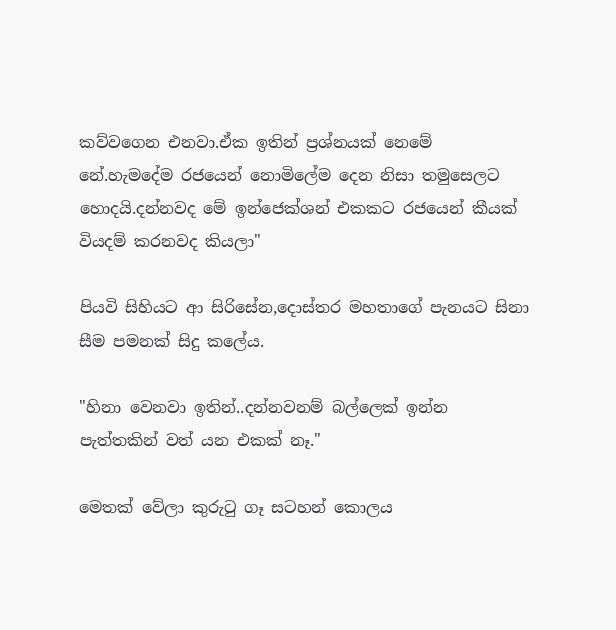කව්වගෙන එනවා.ඒක ඉතින් ප්‍රශ්නයක් නෙමේ නේ.හැමදේම රජයෙන් නොමිලේම දෙන නිසා තමුසෙලට හොදයි.දන්නවද මේ ඉන්ජෙක්ශන් එකකට රජයෙන් කීයක් වියදම් කරනවද කියලා"

පියවි සිහියට ආ සිරිසේන,දොස්තර මහතාගේ පැනයට සිනා සීම පමනක් සිදු කලේය.

"හිනා වෙනවා ඉතින්..දන්නවනම් බල්ලෙක් ඉන්න පැත්තකින් වත් යන එකක් නෑ."

මෙතක් වේලා කුරුටු ගෑ සටහන් කොලය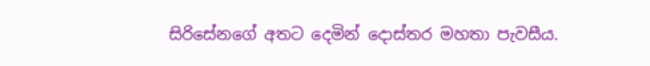සිරිසේනගේ අතට දෙමින් දොස්තර මහතා පැවසීය.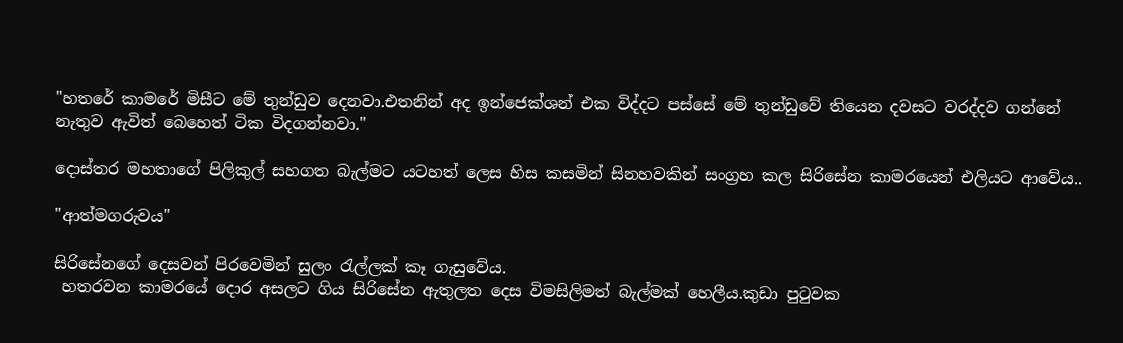"හතරේ කාමරේ මිසීට මේ තුන්ඩුව දෙනවා.එතනින් අද ඉන්ජෙක්ශන් එක විද්දට පස්සේ මේ තුන්ඩුවේ තියෙන දවසට වරද්දව ගන්නේ නැතුව ඇවිත් බෙහෙත් ටික විදගන්නවා."

දොස්තර මහතාගේ පිලිකුල් සහගත බැල්මට යටහත් ලෙස හිස කසමින් සිනහවකින් සංග්‍රහ කල සිරිසේන කාමරයෙන් එලියට ආවේය..

"ආත්මගරුවය"

සිරිසේනගේ දෙසවන් පිරවෙමින් සුලං රැල්ලක් කෑ ගැසුවේය.
 හතරවන කාමරයේ දොර අසලට ගිය සිරිසේන ඇතුලත දෙස විමසිලිමත් බැල්මක් හෙලීය.කුඩා පුටුවක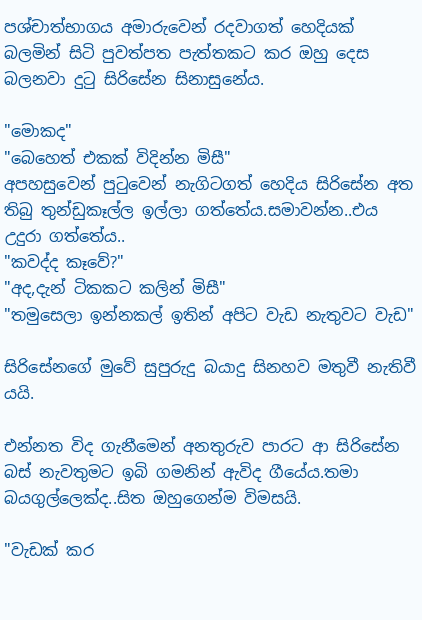පශ්චාත්භාගය අමාරුවෙන් රදවාගත් හෙදියක් බලමින් සිටි පුවත්පත පැත්තකට කර ඔහු දෙස බලනවා දුටු සිරිසේන සිනාසුනේය.

"මොකද"
"බෙහෙත් එකක් විදින්න මිසී"
අපහසුවෙන් පුටුවෙන් නැගිටගත් හෙදිය සිරිසේන අත තිබු තුන්ඩුකෑල්ල ඉල්ලා ගත්තේය.සමාවන්න..එය උදුරා ගත්තේය..
"කවද්ද කෑවේ?"
"අද,දැන් ටිකකට කලින් මිසී"
"තමුසෙලා ඉන්නකල් ඉතින් අපිට වැඩ නැතුවට වැඩ"

සිරිසේනගේ මුවේ සුපුරුදු බයාදු සිනහව මතුවී නැතිවී යයි.

එන්නත විද ගැනීමෙන් අනතුරුව පාරට ආ සිරිසේන බස් නැවතුමට ඉබි ගමනින් ඇවිද ගීයේය.තමා බයගුල්ලෙක්ද..සිත ඔහුගෙන්ම විමසයි.

"වැඩක් කර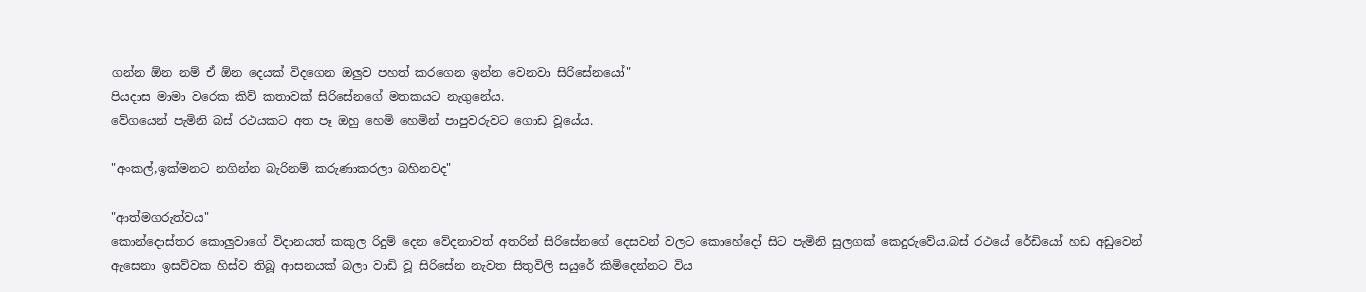ගන්න ඕන නම් ඒ ඕන දෙයක් විදගෙන ඔලුව පහත් කරගෙන ඉන්න වෙනවා සිරිසේනයෝ"
පියදාස මාමා වරෙක කිව් කතාවක් සිරිසේනගේ මතකයට නැගුනේය.
වේගයෙන් පැමිනි බස් රථයකට අත පෑ ඔහු හෙමි හෙමින් පාපුවරුවට ගොඩ වූයේය.

"අංකල්,ඉක්මනට නගින්න බැරිනම් කරුණාකරලා බහිනවද"

"ආත්මගරුත්වය"
කොන්දොස්තර කොලුවාගේ විදානයත් කකුල රිදුම් දෙන වේදනාවත් අතරින් සිරිසේනගේ දෙසවන් වලට කොහේදෝ සිට පැමිනි සුලගක් කෙදුරුවේය.බස් රථයේ රේඩියෝ හඩ අඩුවෙන් ඇසෙනා ඉසව්වක හිස්ව තිබූ ආසනයක් බලා වාඩි වූ සිරිසේන නැවත සිතුවිලි සයුරේ කිමිදෙන්නට විය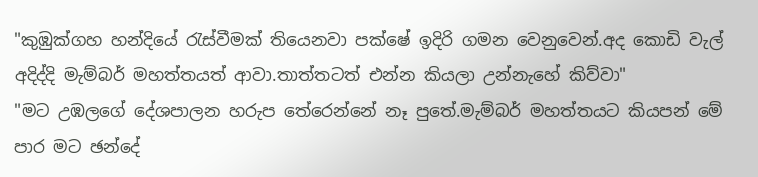"කුඹුක්ගහ හන්දියේ රැස්වීමක් තියෙනවා පක්ෂේ ඉදිරි ගමන වෙනුවෙන්.අද කොඩි වැල් අදිද්දි මැම්බර් මහත්තයත් ආවා.තාත්තටත් එන්න කියලා උන්නැහේ කිව්වා"
"මට උඹලගේ දේශපාලන හරුප තේරෙන්නේ නෑ පුතේ.මැම්බර් මහත්තයට කියපන් මේ පාර මට ඡන්දේ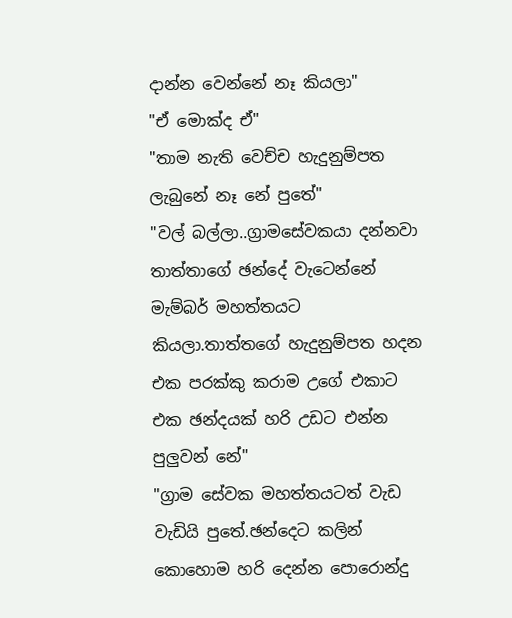දාන්න වෙන්නේ නෑ කියලා"
"ඒ මොක්ද ඒ"
"තාම නැති වෙච්ච හැදුනුම්පත ලැබුනේ නෑ නේ පුතේ"
"වල් බල්ලා..ග්‍රාමසේවකයා දන්නවා තාත්තාගේ ඡන්දේ වැටෙන්නේ මැම්බර් මහත්තයට කියලා.තාත්තගේ හැදුනුම්පත හදන එක පරක්කු කරාම උගේ එකාට එක ඡන්දයක් හරි උඩට එන්න පුලුවන් නේ"
"ග්‍රාම සේවක මහත්තයටත් වැඩ වැඩියි පුතේ.ඡන්දෙට කලින් කොහොම හරි දෙන්න පොරොන්දු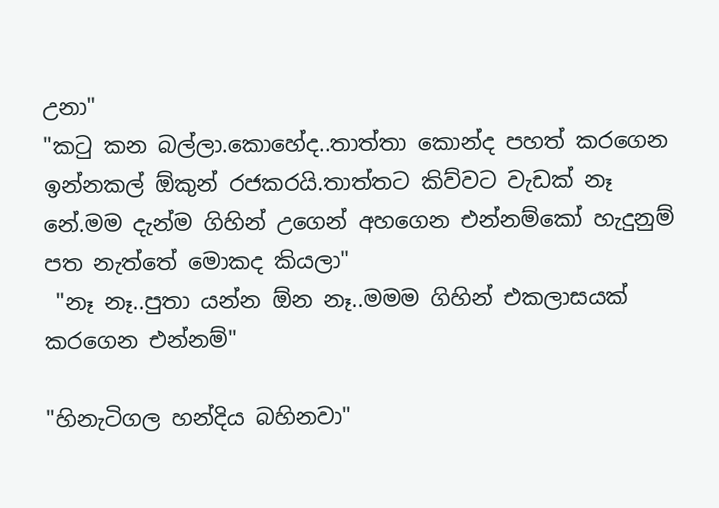උනා"
"කටු කන බල්ලා.කොහේද..තාත්තා කොන්ද පහත් කරගෙන ඉන්නකල් ඕකුන් රජකරයි.තාත්තට කිව්වට වැඩක් නෑ නේ.මම දැන්ම ගිහින් උගෙන් අහගෙන එන්නම්කෝ හැදුනුම් පත නැත්තේ මොකද කියලා"
 "නෑ නෑ..පුතා යන්න ඕන නෑ..මමම ගිහින් එකලාසයක් කරගෙන එන්නම්"

"හිනැටිගල හන්දිය බහිනවා"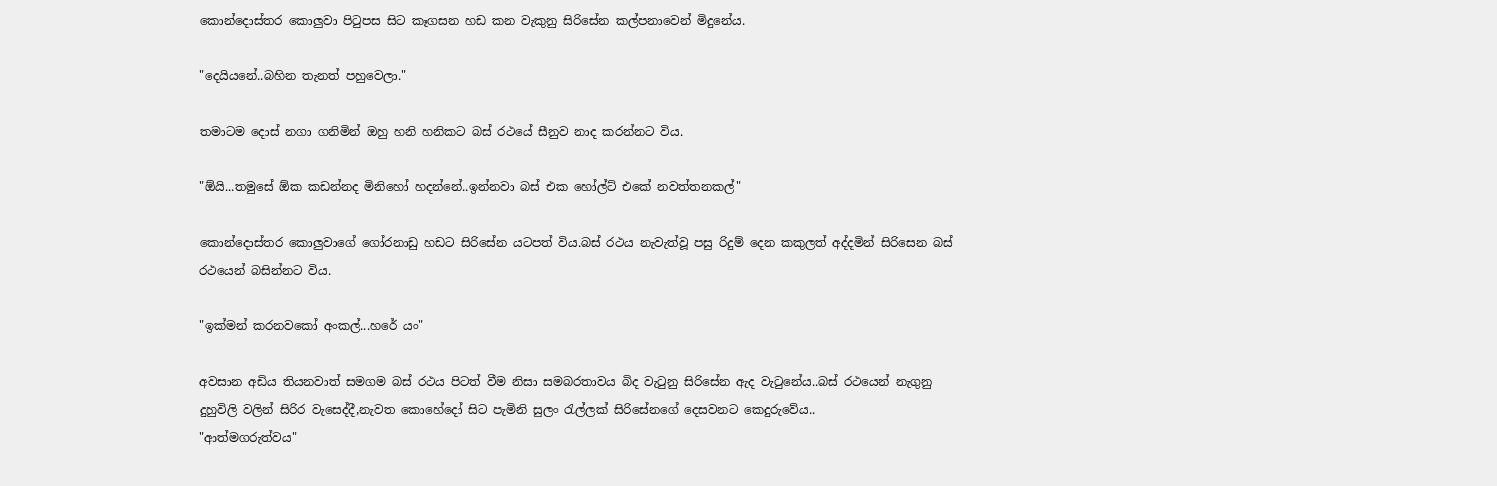කොන්දොස්තර කොලුවා පිටුපස සිට කෑගසන හඩ කන වැකුනු සිරිසේන කල්පනාවෙන් මිදුනේය.

"දෙයියනේ..බහින තැනත් පහුවෙලා."

තමාටම දොස් නගා ගනිමින් ඔහු හනි හනිකට බස් රථයේ සීනුව නාද කරන්නට විය.

"ඕයි...තමුසේ ඕක කඩන්නද මිනිහෝ හදන්නේ..ඉන්නවා බස් එක හෝල්ට් එකේ නවත්තනකල්"

කොන්දොස්තර කොලුවාගේ ගෝරනාඩු හඩට සිරිසේන යටපත් විය.බස් රථය නැවැත්වූ පසු රිදුම් දෙන කකුලත් අද්දමින් සිරිසෙන බස් රථයෙන් බසින්නට විය.

"ඉක්මන් කරනවකෝ අංකල්...හරේ යං"

අවසාන අඩිය තියනවාත් සමගම බස් රථය පිටත් වීම නිසා සමබරතාවය බිද වැටුනු සිරිසේන ඇද වැටුනේය..බස් රථයෙන් නැගුනු දුහුවිලි වලින් සිරිර වැසෙද්දී,නැවත කොහේදෝ සිට පැමිනි සුලං රැල්ලක් සිරිසේනගේ දෙසවනට කෙදුරුවේය..
"ආත්මගරුත්වය"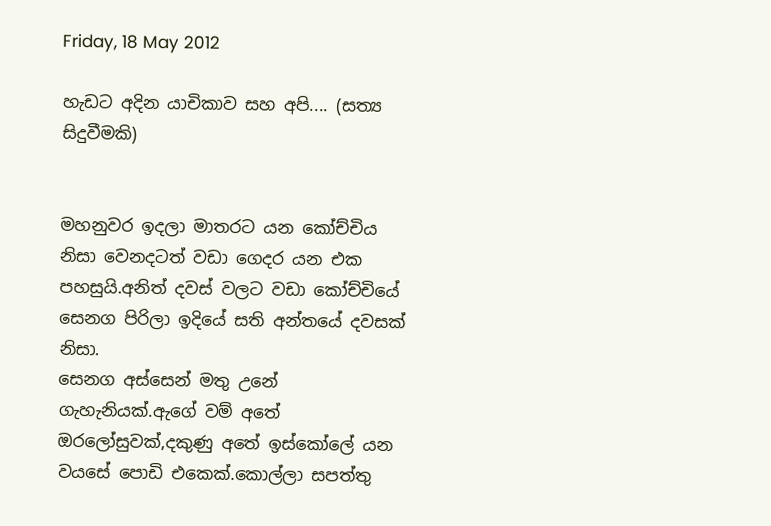Friday, 18 May 2012

හැඩට අදින යාචිකාව සහ අපි.... (සත්‍ය සිදුවීමකි)


මහනුවර ඉදලා මාතරට යන කෝච්චිය නිසා වෙනදටත් වඩා ගෙදර යන එක පහසුයි.අනිත් දවස් වලට වඩා කෝච්චියේ සෙනග පිරිලා ඉදියේ සති අන්තයේ දවසක් නිසා.
සෙනග අස්සෙන් මතු උනේ ගැහැනියක්.ඇගේ වම් අතේ ඔරලෝසුවක්,දකුණු අතේ ඉස්කෝලේ යන වයසේ පොඩි එකෙක්.කොල්ලා සපත්තු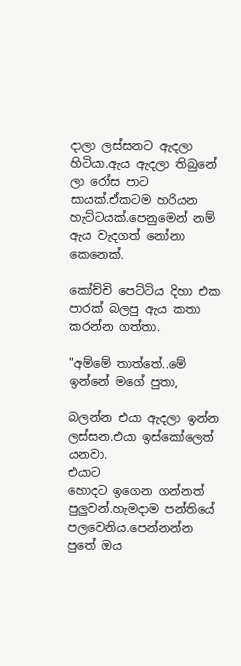දාලා ලස්සනට ඇදලා හිටියා.ඇය ඇදලා තිබුනේ ලා රෝස පාට සායක්.ඒකටම හරියන හැට්ටයක්.පෙනුමෙන් නම් ඇය වැදගත් නෝනා කෙනෙක්.

කෝච්චි පෙට්ටිය දිහා එක පාරක් බලපු ඇය කතා කරන්න ගත්තා.

"අම්මේ තාත්තේ..මේ ඉන්නේ මගේ පුතා,

බලන්න එයා ඇදලා ඉන්න ලස්සන.එයා ඉස්කෝලෙත් යනවා.
එයාට
හොදට ඉගෙන ගන්නත් පුලුවන්.හැමදාම පන්තියේ පලවෙනිය.පෙන්නන්න පුතේ ඔය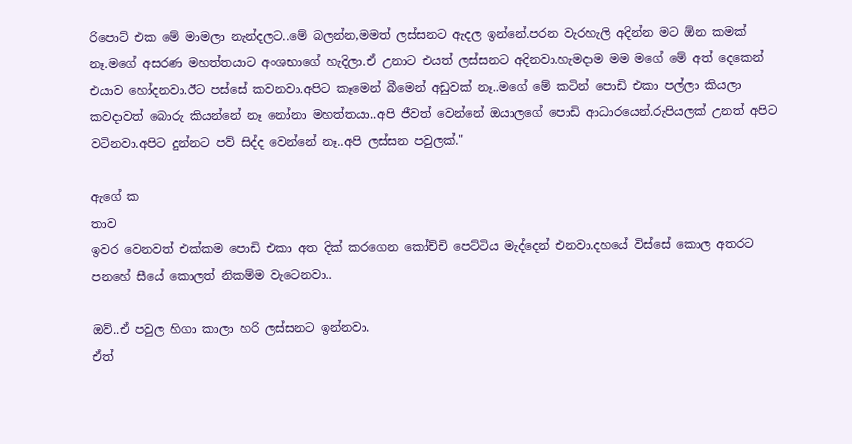රිපොට් එක මේ මාමලා නැන්දලට..මේ බලන්න,මමත් ලස්සනට ඇදල ඉන්නේ.පරන වැරහැලි අදින්න මට ඕන කමක් නෑ.මගේ අසරණ මහත්තයාට අංශභාගේ හැදිලා.ඒ උනාට එයත් ලස්සනට අදිනවා.හැමදාම මම මගේ මේ අත් දෙකෙන් එයාව හෝදනවා.ඊට පස්සේ කවනවා.අපිට කෑමෙන් බීමෙන් අඩුවක් නෑ..මගේ මේ කටින් පොඩි එකා පල්ලා කියලා කවදාවත් බොරු කියන්නේ නෑ නෝනා මහත්තයා..අපි ජීවත් වෙන්නේ ඔයාලගේ පොඩි ආධාරයෙන්.රුපියලක් උනත් අපිට වටිනවා.අපිට දුන්නට පව් සිද්ද වෙන්නේ නෑ..අපි ලස්සන පවුලක්."

ඇගේ ක
තාව
ඉවර වෙනවත් එක්කම පොඩි එකා අත දික් කරගෙන කෝච්චි පෙට්ටිය මැද්දෙන් එනවා.දහයේ විස්සේ කොල අතරට පනහේ සීයේ කොලත් නිකම්ම වැටෙනවා..

ඔව්..ඒ පවුල හිගා කාලා හරි ලස්සනට ඉන්නවා.
ඒත්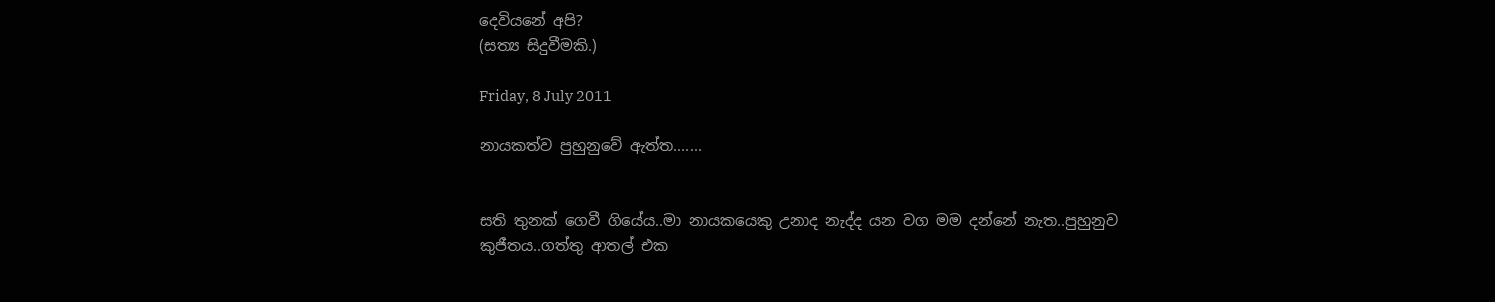දෙවියනේ අපි?
(සත්‍ය සිදුවීමකි.)

Friday, 8 July 2011

නායකත්ව පුහුනුවේ ඇත්ත.......


සති තුනක් ගෙවී ගියේය..මා නායකයෙකු උනාද නැද්ද යන වග මම දන්නේ නැත..පුහුනුව කුජීතය..ගත්තු ආතල් එක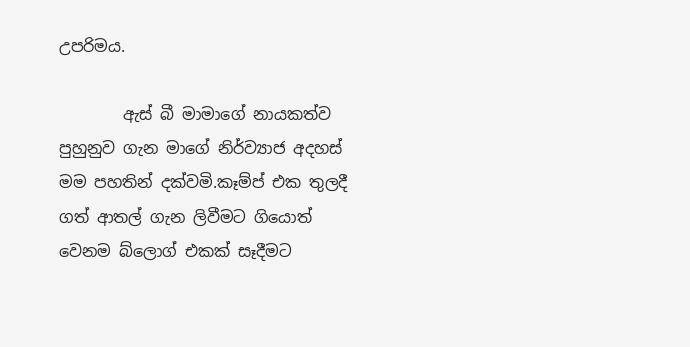උපරිමය.

        ඇස් බී මාමාගේ නායකත්ව පුහුනුව ගැන මාගේ නිර්ව්‍යාජ අදහස් මම පහතින් දක්වමි.කෑම්ප් එක තුලදී ගත් ආතල් ගැන ලිවීමට ගියොත් වෙනම බ්ලොග් එකක් සෑදීමට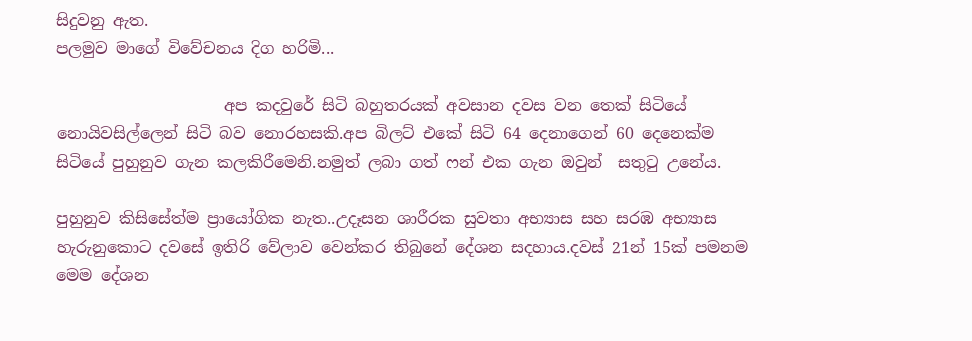සිදුවනු ඇත.
පලමුව මාගේ විවේචනය දිග හරිමි...

                     අප කදවුරේ සිටි බහුතරයක් අවසාන දවස වන තෙක් සිටියේ නොයිවසිල්ලෙන් සිටි බව නොරහසකි.අප බිලට් එකේ සිටි 64 දෙනාගෙන් 60 දෙනෙක්ම සිටියේ පුහුනුව ගැන කලකිරීමෙනි.නමුත් ලබා ගත් ෆන් එක ගැන ඔවුන්  සතුටු උනේය.

පුහුනුව කිසිසේත්ම ප්‍රායෝගික නැත..උදෑසන ශාරීරක සුවතා අභ්‍යාස සහ සරඹ අභ්‍යාස හැරුනුකොට දවසේ ඉතිරි වේලාව වෙන්කර තිබුනේ දේශන සදහාය.දවස් 21න් 15ක් පමනම මෙම දේශන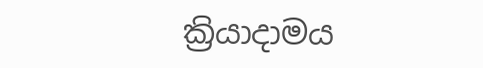ක්‍රියාදාමය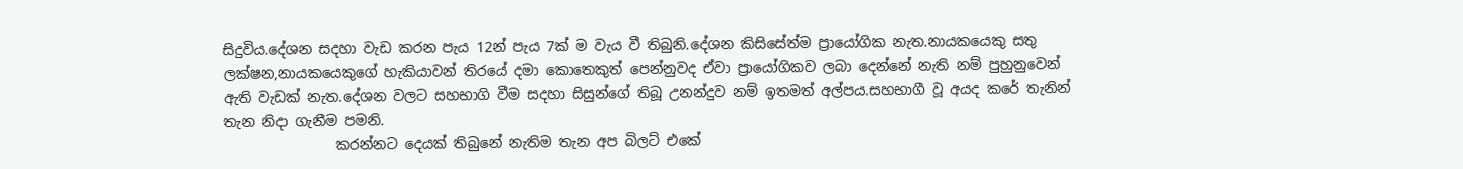සිදුවිය.දේශන සදහා වැඩ කරන පැය 12න් පැය 7ක් ම වැය වී තිබුනි.දේශන කිසිසේත්ම ප්‍රායෝගික නැත.නායකයෙකු සතු ලක්ෂන,නායකයෙකුගේ හැකියාවන් තිරයේ දමා කොතෙකුත් පෙන්නුවද ඒවා ප්‍රායෝගිකව ලබා දෙන්නේ නැති නම් පුහුනුවෙන් ඇති වැඩක් නැත.දේශන වලට සහභාගි වීම සදහා සිසුන්ගේ තිබූ උනන්දුව නම් ඉතමත් අල්පය.සහභාගී වූ අයද කරේ තැනින් තැන නිදා ගැනීම පමනි.
                කරන්නට දෙයක් තිබුනේ නැතිම තැන අප බිලට් එකේ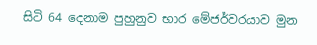සිටි 64 දෙනාම පුහුනුව භාර මේජර්වරයාව මුන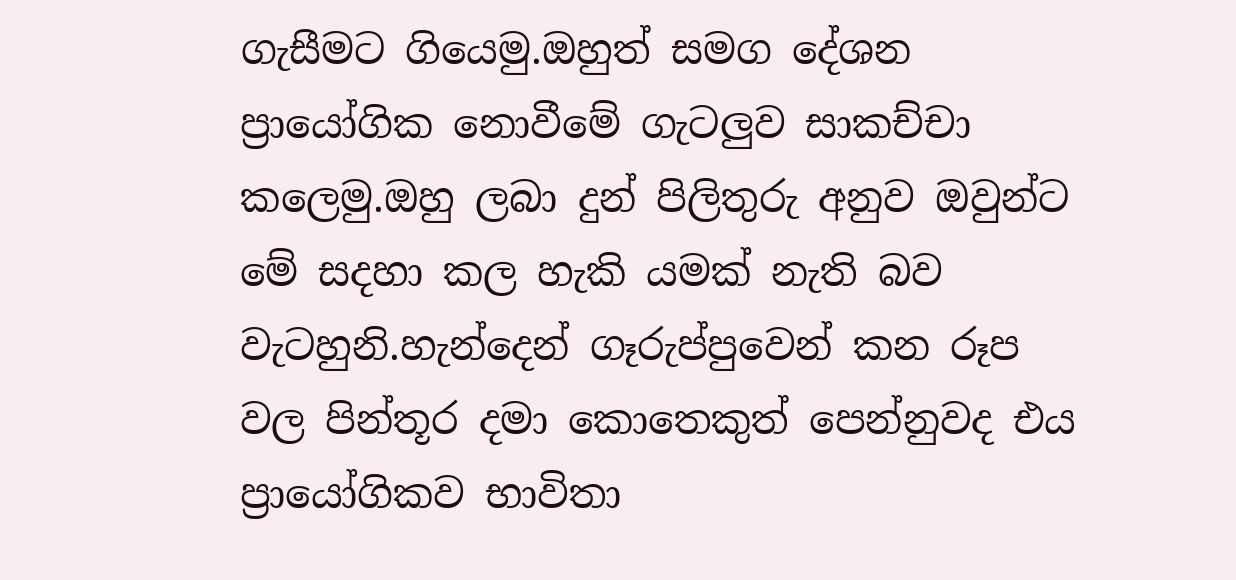ගැසීමට ගියෙමු.ඔහුත් සමග දේශන ප්‍රායෝගික නොවීමේ ගැටලුව සාකච්චා කලෙමු.ඔහු ලබා දුන් පිලිතුරු අනුව ඔවුන්ට මේ සදහා කල හැකි යමක් නැති බව වැටහුනි.හැන්දෙන් ගෑරුප්පුවෙන් කන රූප වල පින්තූර දමා කොතෙකුත් පෙන්නුවද එය ප්‍රායෝගිකව භාවිතා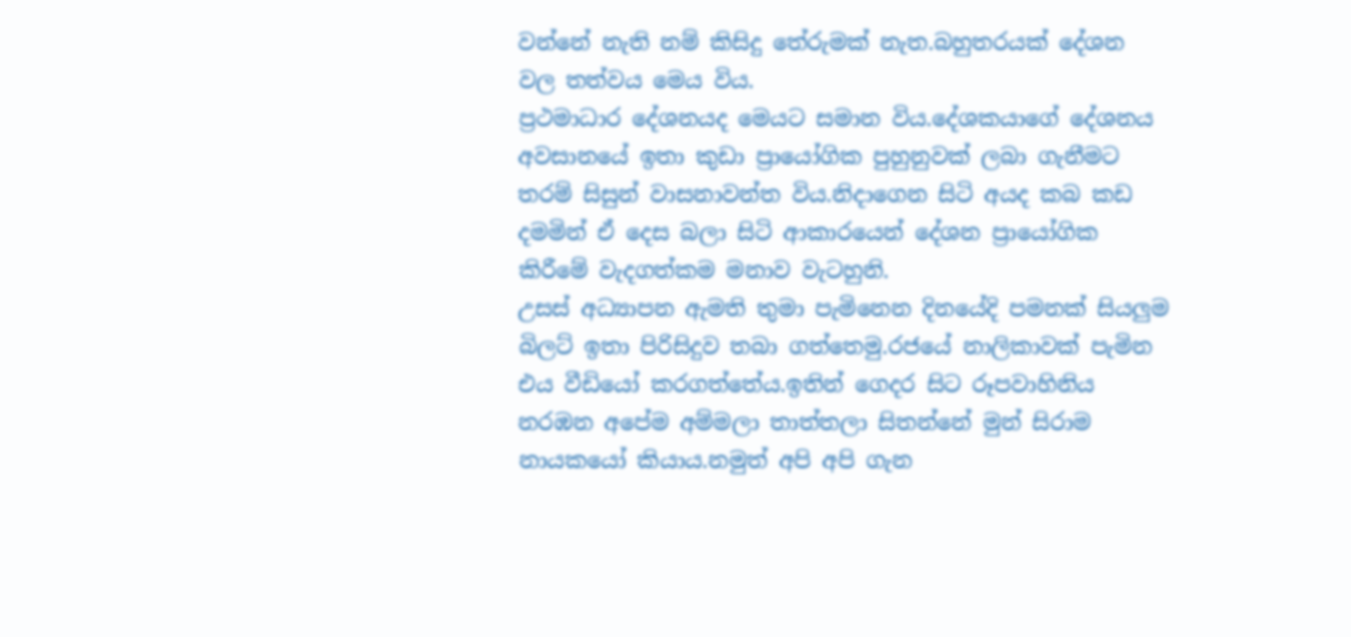වන්නේ නැති නම් කිසිදු තේරුමක් නැත.බහුතරයක් දේශන වල තත්වය මෙය විය.
ප්‍රථමාධාර දේශනයද මෙයට සමාන විය.දේශකයාගේ දේශනය අවසානයේ ඉතා කුඩා ප්‍රායෝගික පුහුනුවක් ලබා ගැනීමට තරම් සිසුන් වාසනාවන්ත විය.නිදාගෙන සිටි අයද කබ කඩ දමමින් ඒ දෙස බලා සිටි ආකාරයෙන් දේශන ප්‍රායෝගික කිරීමේ වැදගත්කම මනාව වැටහුනි.
උසස් අධ්‍යාපන ඇමති තුමා පැමිනෙන දිනයේදි පමනක් සියලුම බිලට් ඉතා පිරිසිදුව තබා ගත්තෙමු.රජයේ නාලිකාවක් පැමින එය වීඩියෝ කරගත්තේය.ඉතින් ගෙදර සිට රූපවාහිනිය නරඹන අපේම අම්මලා තාත්තලා සිතන්නේ මුන් සිරාම නායකයෝ කියාය.නමුත් අපි අපි ගැන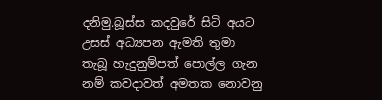දනිමු.බූස්ස කදවුරේ සිටි අයට උසස් අධ්‍යපන ඇමති තුමා තැබූ හැදුනුම්පත් පොල්ල ගැන නම් කවදාවත් අමතක නොවනු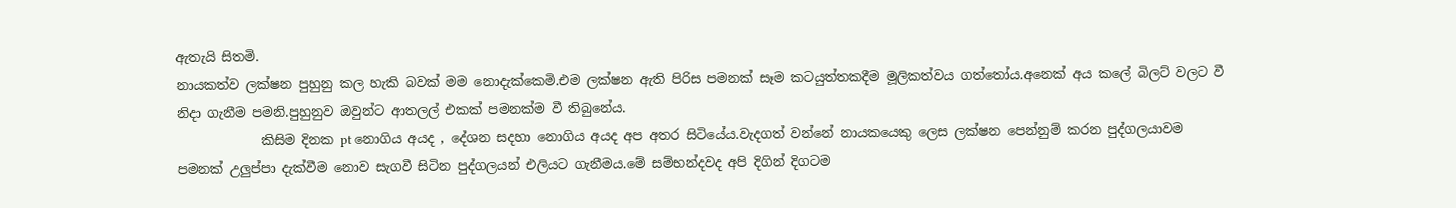ඇතැයි සිතමි.
නායකත්ව ලක්ෂන පුහුනු කල හැකි බවක් මම නොදැක්කෙමි.එම ලක්ෂන ඇති පිරිස පමනක් සෑම කටයුත්තකදීම මූලිකත්වය ගත්තෝය.අනෙක් අය කලේ බිලට් වලට වී නිදා ගැනීම පමනි.පුහුනුව ඔවුන්ට ආතලල් එකක් පමනක්ම වී තිබුනේය.
             කිසිම දිනක pt නොගිය අයද , දේශන සදහා නොගිය අයද අප අතර සිටියේය.වැදගත් වන්නේ නායකයෙකු ලෙස ලක්ෂන පෙන්නුම් කරන පුද්ගලයාවම පමනක් උලුප්පා දැක්වීම නොව සැගවී සිටින පුද්ගලයන් එලියට ගැනීමය.මේ සම්භන්දවද අපි දිගින් දිගටම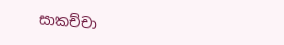සාකච්චා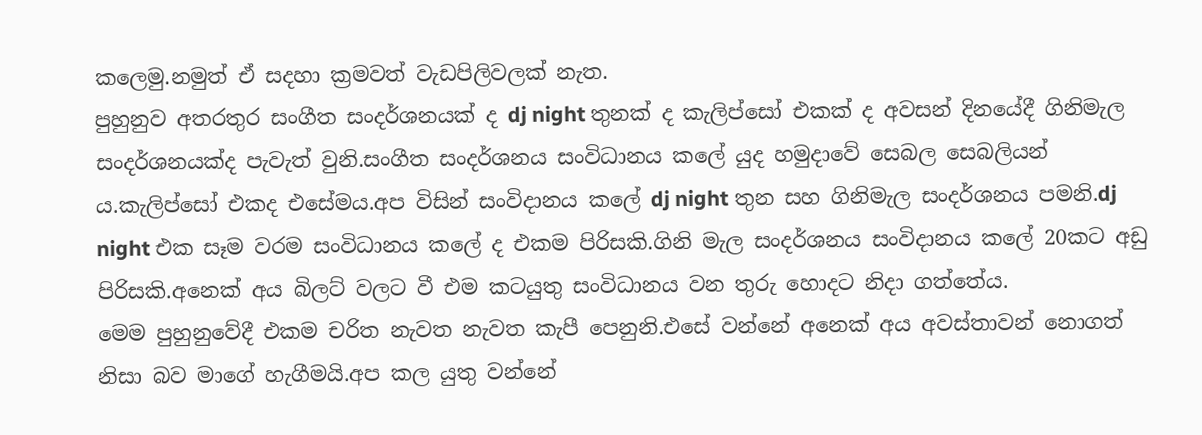කලෙමු.නමුත් ඒ සදහා ක්‍රමවත් වැඩපිලිවලක් නැත.
පුහුනුව අතරතුර සංගීත සංදර්ශනයක් ද dj night තුනක් ද කැලිප්සෝ එකක් ද අවසන් දිනයේදී ගිනිමැල සංදර්ශනයක්ද පැවැත් වුනි.සංගීත සංදර්ශනය සංවිධානය කලේ යුද හමුදාවේ සෙබල සෙබලියන් ය.කැලිප්සෝ එකද එසේමය.අප විසින් සංවිදානය කලේ dj night තුන සහ ගිනිමැල සංදර්ශනය පමනි.dj night එක සෑම වරම සංවිධානය කලේ ද එකම පිරිසකි.ගිනි මැල සංදර්ශනය සංවිදානය කලේ 20කට අඩු පිරිසකි.අනෙක් අය බිලට් වලට වී එම කටයුතු සංවිධානය වන තුරු හොදට නිදා ගත්තේය.
මෙම පුහුනුවේදී එකම චරිත නැවත නැවත කැපී පෙනුනි.එසේ වන්නේ අනෙක් අය අවස්තාවන් නොගත් නිසා බව මාගේ හැගීමයි.අප කල යුතු වන්නේ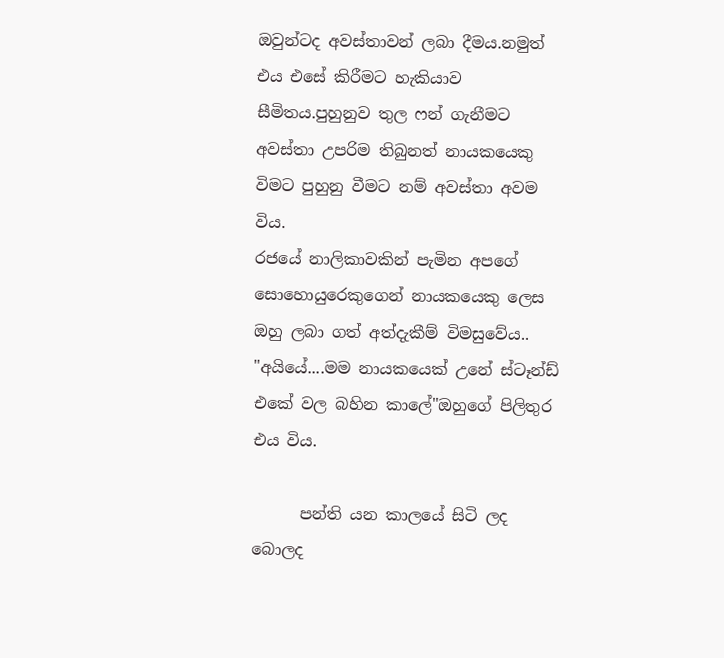ඔවුන්ටද අවස්තාවන් ලබා දීමය.නමුත් එය එසේ කිරීමට හැකියාව සීමිතය.පුහුනුව තුල ෆන් ගැනීමට අවස්තා උපරිම තිබුනත් නායකයෙකු විමට පුහුනු වීමට නම් අවස්තා අවම විය.
රජයේ නාලිකාවකින් පැමින අපගේ සොහොයුරෙකුගෙන් නායකයෙකු ලෙස ඔහු ලබා ගත් අත්දැකීම් විමසුවේය..
"අයියේ....මම නායකයෙක් උනේ ස්ටෑන්ඩ් එකේ වල බහින කාලේ"ඔහුගේ පිලිතුර එය විය.

      පන්ති යන කාලයේ සිටි ලද බොලද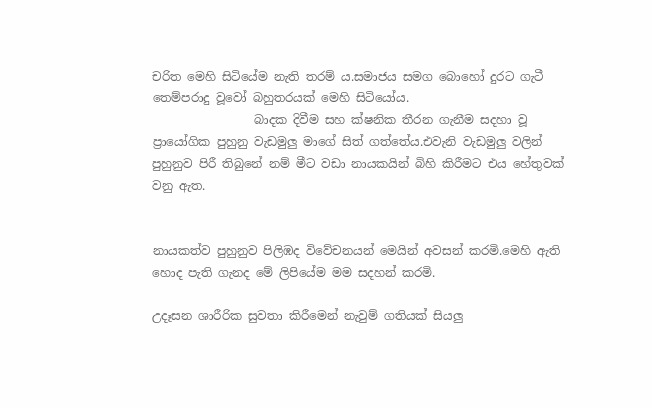චරිත මෙහි සිටියේම නැති තරම් ය.සමාජය සමග බොහෝ දුරට ගැටී තෙම්පරාදු වූවෝ බහුතරයක් මෙහි සිටියෝය.
                 බාදක දිවීම සහ ක්ෂනික තීරන ගැනීම සදහා වූ ප්‍රායෝගික පුහුනු වැඩමුලු මාගේ සිත් ගත්තේය.එවැනි වැඩමුලු වලින් පුහුනුව පිරී තිබුනේ නම් මීට වඩා නායකයින් බිහි කිරීමට එය හේතුවක් වනු ඇත.


නායකත්ව පුහුනුව පිලිඹද විවේචනයන් මෙයින් අවසන් කරමි.මෙහි ඇති හොද පැති ගැනද මේ ලිපියේම මම සදහන් කරමි.

උදෑසන ශාරීරික සුවතා කිරීමෙන් නැවුම් ගතියක් සියලු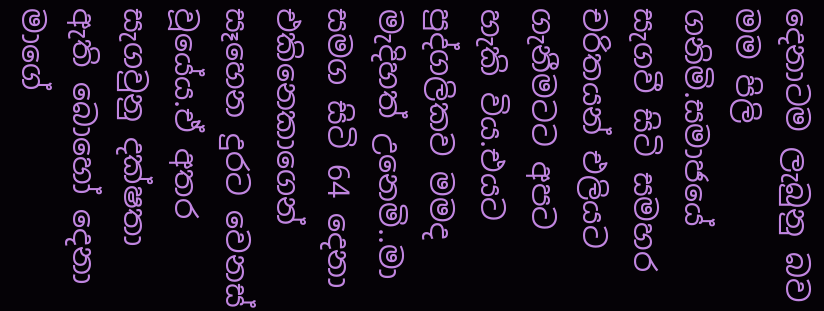දෙනාටම ලැබුනු බව මම පිලි ගනිමි.සමාජයේ සැගවී සිටි සමහර චරිතයන් එලියට ගැනීමටට අපට හැකි විය.එයට පුද්ගලිකව මමද මැදිහත් උනෙමි..මා සමග සිටි 64 දෙනා එකිනෙකාගෙන් සෑහෙන දුරට වෙනස් වූයේය.ඒ අතර සැගවුනු දක්ෂතා ඇති බොහෝ දෙනා මාගේ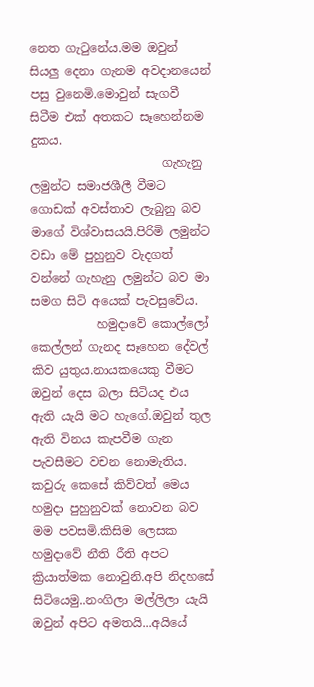නෙත ගැටුනේය.මම ඔවුන් සියලු දෙනා ගැනම අවදානයෙන් පසු වුනෙමි.මොවුන් සැගවී සිටීම එක් අතකට සෑහෙන්නම දුකය.
                      ගැහැනු ලමුන්ට සමාජශීලී වීමට ගොඩක් අවස්තාව ලැබුනු බව මාගේ විශ්වාසයයි.පිරිමි ලමුන්ට වඩා මේ පුහුනුව වැදගත් වන්නේ ගැහැනු ලමුන්ට බව මා සමග සිටි අයෙක් පැවසුවේය.
           හමුදාවේ කොල්ලෝ කෙල්ලන් ගැනද සෑහෙන දේවල් කිව යුතුය.නායකයෙකු වීමට ඔවුන් දෙස බලා සිටියද එය ඇති යැයි මට හැගේ.ඔවුන් තුල ඇති විනය කැපවීම ගැන පැවසීමට වචන නොමැතිය.
කවුරු කෙසේ කිව්වත් මෙය හමුදා පුහුනුවක් නොවන බව මම පවසමි.කිසිම ලෙසක හමුදාවේ නීති රීති අපට ක්‍රියාත්මක නොවුනි.අපි නිදහසේ සිටියෙමු..නංගිලා මල්ලිලා යැයි ඔවුන් අපිට අමතයි...අයියේ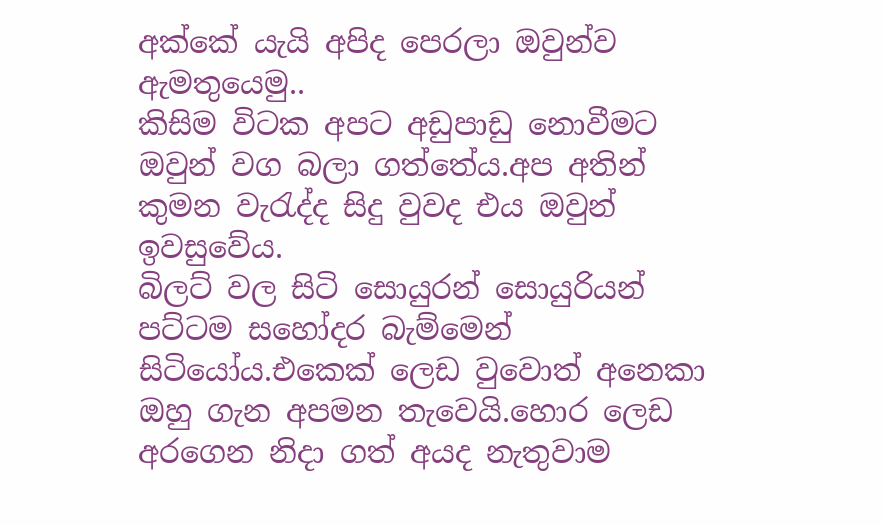අක්කේ යැයි අපිද පෙරලා ඔවුන්ව ඇමතුයෙමු..
කිසිම විටක අපට අඩුපාඩු නොවීමට ඔවුන් වග බලා ගත්තේය.අප අතින් කුමන වැරැද්ද සිදු වුවද එය ඔවුන් ඉවසුවේය.
බිලට් වල සිටි සොයුරන් සොයුරියන් පට්ටම සහෝදර බැම්මෙන් සිටියෝය.එකෙක් ලෙඩ වුවොත් අනෙකා ඔහු ගැන අපමන තැවෙයි.හොර ලෙඩ අරගෙන නිදා ගත් අයද නැතුවාම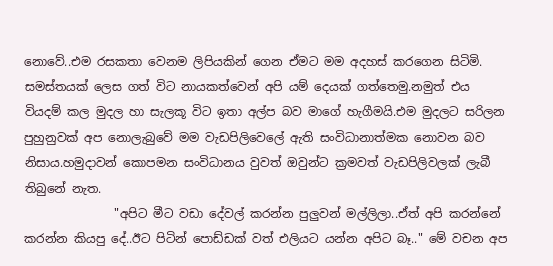නොවේ..එම රසකතා වෙනම ලිපියකින් ගෙන ඒමට මම අදහස් කරගෙන සිටිමි.
සමස්තයක් ලෙස ගත් විට නායකත්වෙන් අපි යම් දෙයක් ගත්තෙමු.නමුත් එය වියදම් කල මුදල හා සැලකූ විට ඉතා අල්ප බව මාගේ හැගීමයි.එම මුදලට සරිලන පුහුනුවක් අප නොලැබුවේ මම වැඩපිලිවෙලේ ඇති සංවිධානාත්මක නොවන බව නිසාය.හමුදාවන් කොපමන සංවිධානය වුවත් ඔවුන්ට ක්‍රමවත් වැඩපිලිවලක් ලැබී තිබුනේ නැත.
               "අපිට මීට වඩා දේවල් කරන්න පුලුවන් මල්ලිලා..ඒත් අපි කරන්නේ කරන්න කියපු දේ..ඊට පිටින් පොඩ්ඩක් වත් එලියට යන්න අපිට බෑ.." මේ වචන අප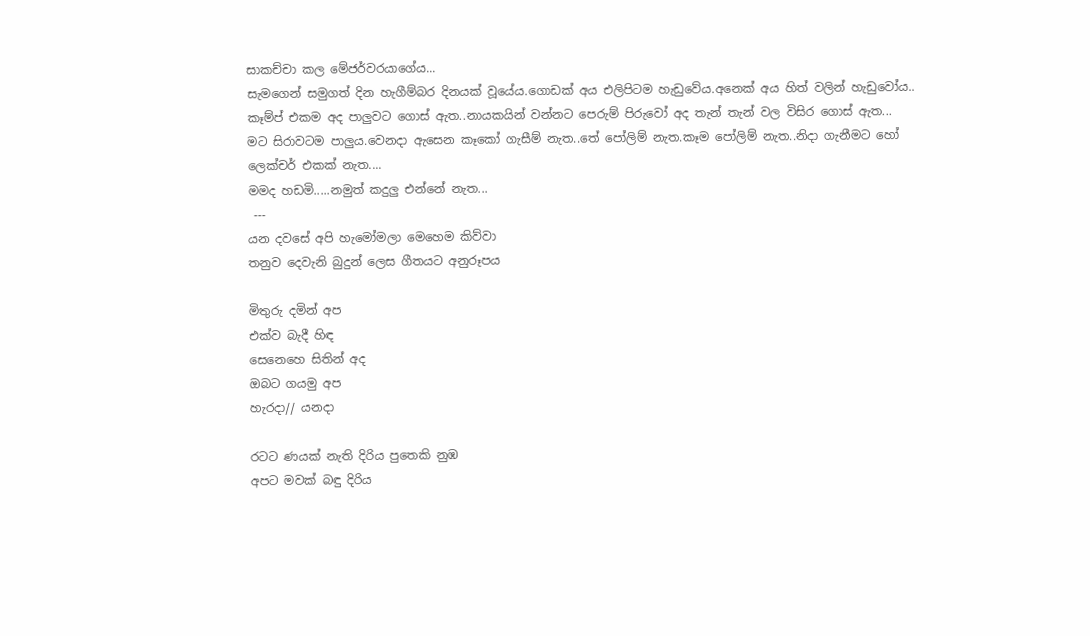සාකච්චා කල මේජර්වරයාගේය...
සැමගෙන් සමුගත් දින හැගීම්බර දිනයක් වූයේය.ගොඩක් අය එලිපිටම හැඩුවේය.අනෙක් අය හිත් වලින් හැඩුවෝය..
කෑම්ප් එකම අද පාලුවට ගොස් ඇත..නායකයින් වන්නට පෙරුම් පිරුවෝ අද තැන් තැන් වල විසිර ගොස් ඇත...
මට සිරාවටම පාලුය.වෙනදා ඇසෙන කෑකෝ ගැසීම් නැත..තේ පෝලිම් නැත.කෑම පෝලිම් නැත..නිදා ගැනීමට හෝ ලෙක්චර් එකක් නැත....
මමද හඩමි.....නමුත් කදුලු එන්නේ නැත...
 ---
යන දවසේ අපි හැමෝමලා මෙහෙම කිව්වා
තනුව දෙවැනි බුදුන් ලෙස ගීතයට අනුරූපය

මිතුරු දමින් අප
එක්ව බැදී හිඳ
සෙනෙහෙ සිතින් අද
ඔබට ගයමු අප
හැරදා// යනදා

රටට ණයක් නැති දිරිය පුතෙකි නුඹ
අපට මවක් බඳු දිරිය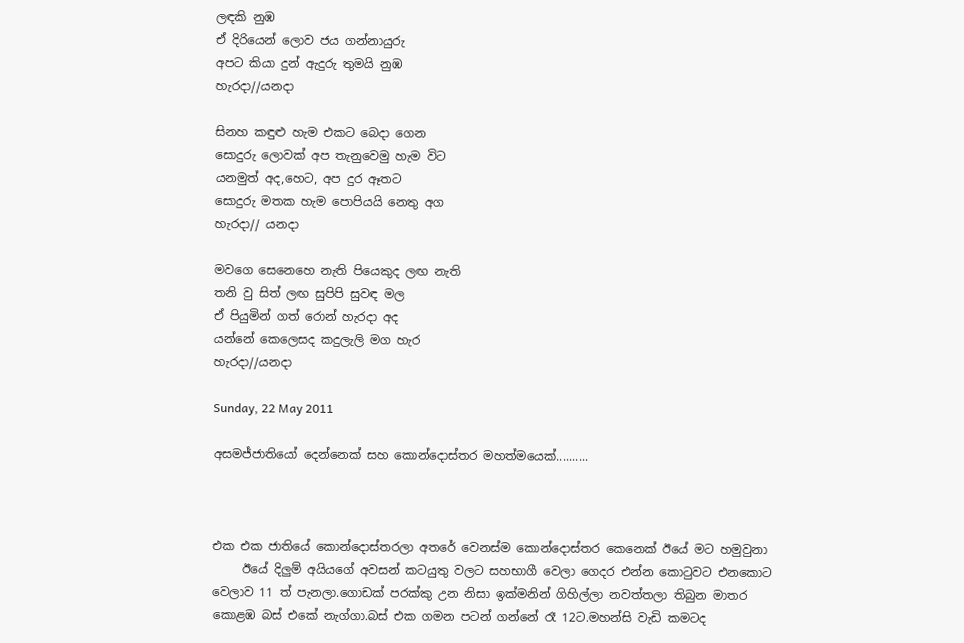ලඳකි නුඹ
ඒ දිරියෙන් ලොව ජය ගන්නායුරු
අපට කියා දුන් ඇදුරු තුමයි නුඹ
හැරදා//යනදා

සිනහ කඳුළු හැම එකට බෙදා ගෙන
සොදුරු ලොවක් අප තැනුවෙමු හැම විට
යනමුත් අද,හෙට, අප දුර ඈතට
සොදුරු මතක හැම පොපියයි නෙතු අග
හැරදා// යනදා

මවගෙ සෙනෙහෙ නැති පියෙකුද ලඟ නැති
තනි වු සිත් ලඟ සුපිපි සුවඳ මල
ඒ පියුමින් ගත් රොන් හැරදා අද
යන්නේ කෙලෙසද කදුලැලි මග හැර
හැරදා//යනදා

Sunday, 22 May 2011

අසමජ්ජාතියෝ දෙන්නෙක් සහ කොන්දොස්තර මහත්මයෙක්..........



එක එක ජාතියේ කොන්දොස්තරලා අතරේ වෙනස්ම කොන්දොස්තර කෙනෙක් ඊයේ මට හමුවුනා
     ඊයේ දිලුම් අයියගේ අවසන් කටයුතු වලට සහභාගී වෙලා ගෙදර එන්න කොටුවට එනකොට වෙලාව 11 ත් පැනලා.ගොඩක් පරක්කු උන නිසා ඉක්මනින් ගිහිල්ලා නවත්තලා තිබුන මාතර කොළඹ බස් එකේ නැග්ගා.බස් එක ගමන පටන් ගන්නේ රෑ 12ට.මහන්සි වැඩි කමටද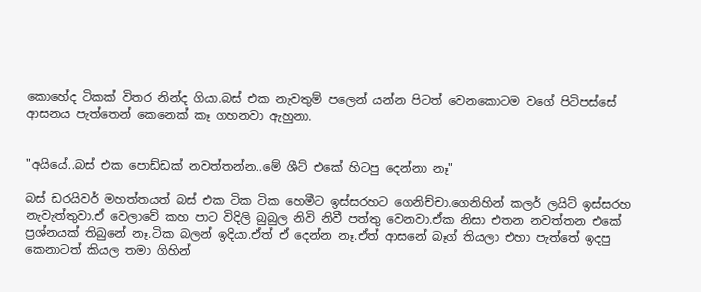කොහේද ටිකක් විතර නින්ද ගියා.බස් එක නැවතුම් පලෙන් යන්න පිටත් වෙනකොටම වගේ පිටිපස්සේ ආසනය පැත්තෙන් කෙනෙක් කෑ ගහනවා ඇහුනා.


"අයියේ..බස් එක පොඩ්ඩක් නවත්තන්න..මේ ශීට් එකේ හිටපු දෙන්නා නෑ"

බස් ඩරයිවර් මහත්තයත් බස් එක ටික ටික හෙමීට ඉස්සරහට ගෙනිච්චා.ගෙනිහින් කලර් ලයිට් ඉස්සරහ නැවැත්තුවා.ඒ වෙලාවේ කහ පාට විදිලි බුබුල නිවි නිවී පත්තු වෙනවා.ඒක නිසා එතන නවත්තන එකේ ප්‍රශ්නයක් තිබුනේ නෑ.ටික බලන් ඉදියා.ඒත් ඒ දෙන්න නෑ.ඒත් ආසනේ බෑග් තියලා එහා පැත්තේ ඉදපු කෙනාටත් කියල තමා ගිහින්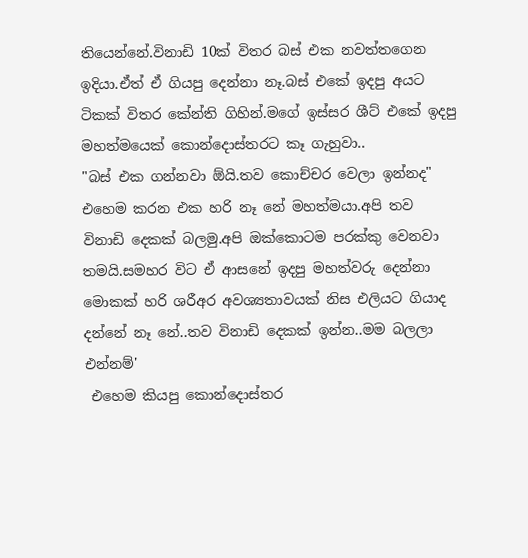තියෙන්නේ.විනාඩි 10ක් විතර බස් එක නවත්තගෙන ඉදියා.ඒත් ඒ ගියපු දෙන්නා නෑ.බස් එකේ ඉදපු අයට ටිකක් විතර කේන්ති ගිහින්.මගේ ඉස්සර ශීට් එකේ ඉදපු මහත්මයෙක් කොන්දොස්තරට කෑ ගැහුවා..
"බස් එක ගන්නවා ඕයි.තව කොච්චර වෙලා ඉන්නද"
එහෙම කරන එක හරි නෑ නේ මහත්මයා.අපි තව විනාඩි දෙකක් බලමු.අපි ඔක්කොටම පරක්කු වෙනවා තමයි.සමහර විට ඒ ආසනේ ඉදපු මහත්වරු දෙන්නා මොකක් හරි ශරීඅර අවශ්‍යතාවයක් නිස එලියට ගියාද දන්නේ නෑ නේ..තව විනාඩි දෙකක් ඉන්න..මම බලලා එන්නම්'
 එහෙම කියපු කොන්දොස්තර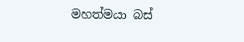මහත්මයා බස්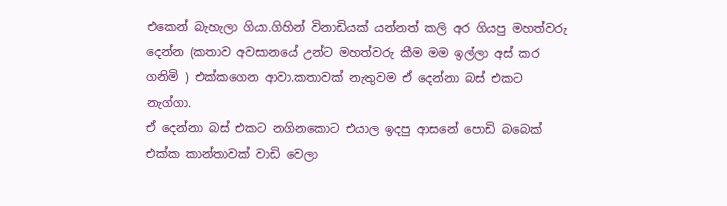එකෙන් බැහැලා ගියා.ගිහින් විනාඩියක් යන්නත් කලි අර ගියපු මහත්වරු දෙන්න (කතාව අවසානයේ උන්ට මහත්වරු කීම මම ඉල්ලා අස් කර ගනිමි ) එක්කගෙන ආවා.කතාවක් නැතුවම ඒ දෙන්නා බස් එකට නැග්ගා.
ඒ දෙන්නා බස් එකට නගිනකොට එයාල ඉදපු ආසනේ පොඩි බබෙක් එක්ක කාන්තාවක් වාඩි වෙලා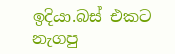ඉදියා.බස් එකට නැගපු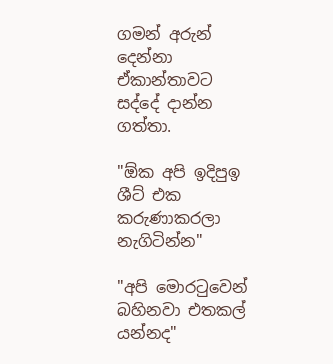ගමන් අරුන් දෙන්නා ඒකාන්තාවට සද්දේ දාන්න ගත්තා.

"ඕක අපි ඉදිපුඉ ශීට් එක කරුණාකරලා නැගිටින්න"

"අපි මොරටුවෙන් බහිනවා එතකල් යන්නද"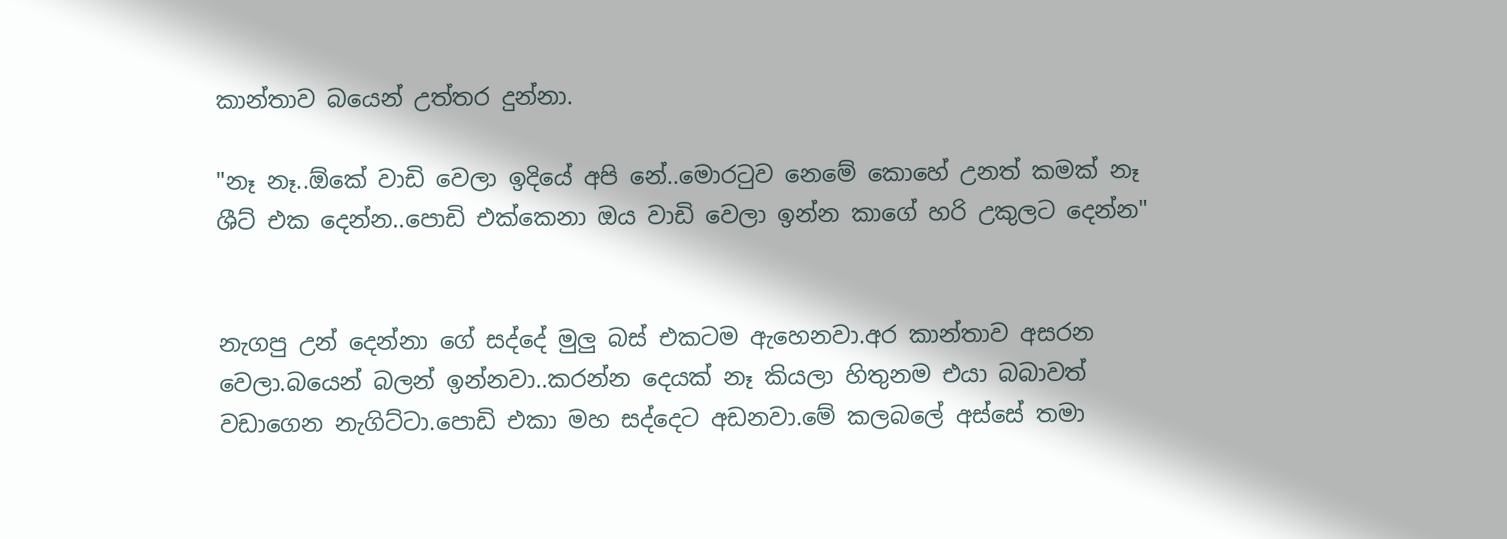කාන්තාව බයෙන් උත්තර දුන්නා.

"නෑ නෑ..ඕකේ වාඩි වෙලා ඉදියේ අපි නේ..මොරටුව නෙමේ කොහේ උනත් කමක් නෑ ශීට් එක දෙන්න..පොඩි එක්කෙනා ඔය වාඩි වෙලා ඉන්න කාගේ හරි උකුලට දෙන්න"


නැගපු උන් දෙන්නා ගේ සද්දේ මුලු බස් එකටම ඇහෙනවා.අර කාන්තාව අසරන වෙලා.බයෙන් බලන් ඉන්නවා..කරන්න දෙයක් නෑ කියලා හිතුනම එයා බබාවත් වඩාගෙන නැගිට්ටා.පොඩි එකා මහ සද්දෙට අඩනවා.මේ කලබලේ අස්සේ තමා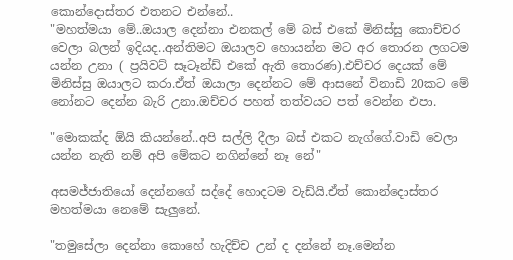කොන්දොස්තර එතනට එන්නේ..
"මහත්මයා මේ..ඔයාල දෙන්නා එනකල් මේ බස් එකේ මිනිස්සු කොච්චර වෙලා බලන් ඉදියද..අන්තිමට ඔයාලව හොයන්න මට අර තොරන ලගටම යන්න උනා ( ප්‍රයිවට් සෑටෑන්ඩ් එකේ ඇති තොරණ).එච්චර දෙයක් මේ මිනිස්සු ඔයාලට කරා.ඒත් ඔයාලා දෙන්නට මේ ආසනේ විනාඩි 20කට මේ නෝනට දෙන්න බැරි උනා.ඔච්චර පහත් තත්වයට පත් වෙන්න එපා.

"මොකක්ද ඕයි කියන්නේ..අපි සල්ලි දීලා බස් එකට නැග්ගේ.වාඩි වෙලා යන්න නැති නම් අපි මේකට නගින්නේ නෑ නේ"

අසමජ්ජාතියෝ දෙන්නගේ සද්දේ හොදටම වැඩ්යි.ඒත් කොන්දොස්තර මහත්මයා නෙමේ සැලුනේ.

"තමුසේලා දෙන්නා කොහේ හැදිච්ච උන් ද දන්නේ නෑ.මෙන්න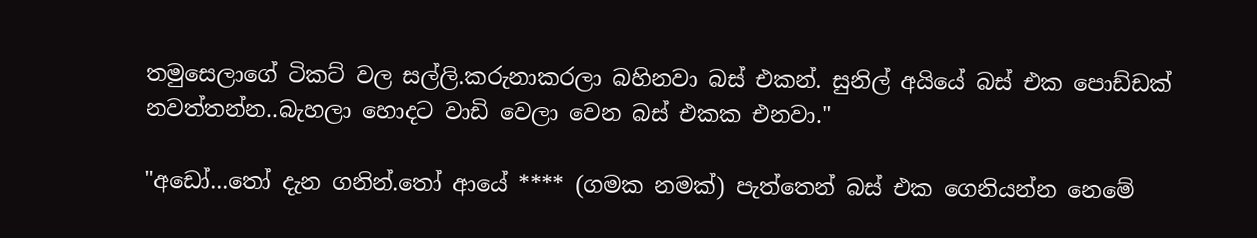තමුසෙලාගේ ටිකට් වල සල්ලි.කරුනාකරලා බහිනවා බස් එකන්. සුනිල් අයියේ බස් එක පොඩ්ඩක් නවත්තන්න..බැහලා හොදට වාඩි වෙලා වෙන බස් එකක එනවා."

"අඩෝ...තෝ දැන ගනින්.තෝ ආයේ **** (ගමක නමක්) පැත්තෙන් බස් එක ගෙනියන්න නෙමේ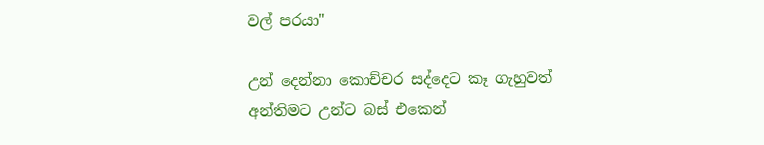වල් පරයා"

උන් දෙන්නා කොච්චර සද්දෙට කෑ ගැහුවත් අන්තිමට උන්ට බස් එකෙන්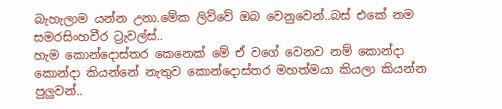බැහැලාම යන්න උනා.මේක ලිව්වේ ඔබ වෙනුවෙන්..බස් එකේ නම සමරසිංහවීර ට්‍රැවල්ස්..
හැම කොන්දොස්තර කෙනෙක් මේ ඒ වගේ වෙනව නම් කොන්දා කොන්දා කියන්නේ නැතුව කොන්දොස්තර මහත්මයා කියලා කියන්න පුලුවන්..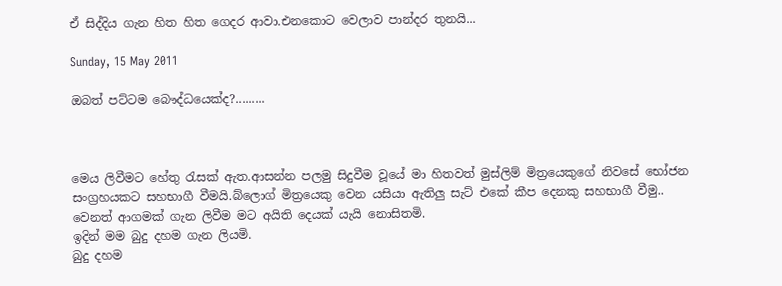ඒ සිද්දිය ගැන හිත හිත ගෙදර ආවා.එනකොට වෙලාව පාන්දර තුනයි...

Sunday, 15 May 2011

ඔබත් පට්ටම බෞද්ධයෙක්ද?.........



මෙය ලිවීමට හේතු රැසක් ඇත.ආසන්න පලමු සිදුවීම වූයේ මා හිතවත් මුස්ලිම් මිත්‍රයෙකුගේ නිවසේ භෝජන සංග්‍රහයකට සහභාගී වීමයි.බ්ලොග් මිත්‍රයෙකු වෙන යසියා ඇතිලු සැට් එකේ කීප දෙනකු සහභාගී වීමු..
වෙනත් ආගමක් ගැන ලිවීම මට අයිති දෙයක් යැයි නොසිතමි.
ඉදින් මම බුදු දහම ගැන ලියමි.
බුදු දහම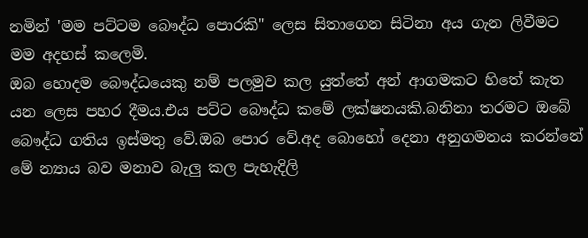නමින් 'මම පට්ටම බෞද්ධ පොරකි" ලෙස සිතාගෙන සිටිනා අය ගැන ලිවීමට මම අදහස් කලෙමි.
ඔබ හොදම බෞද්ධයෙකු නම් පලමුව කල යුත්තේ අන් ආගමකට හිතේ කැත යන ලෙස පහර දීමය.එය පට්ට බෞද්ධ කමේ ලක්ෂනයකි.බනිනා තරමට ඔබේ බෞද්ධ ගතිය ඉස්මතු වේ.ඔබ පොර වේ.අද බොහෝ දෙනා අනුගමනය කරන්නේ මේ න්‍යාය බව මනාව බැලු කල පැහැදිලි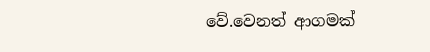වේ.වෙනත් ආගමක්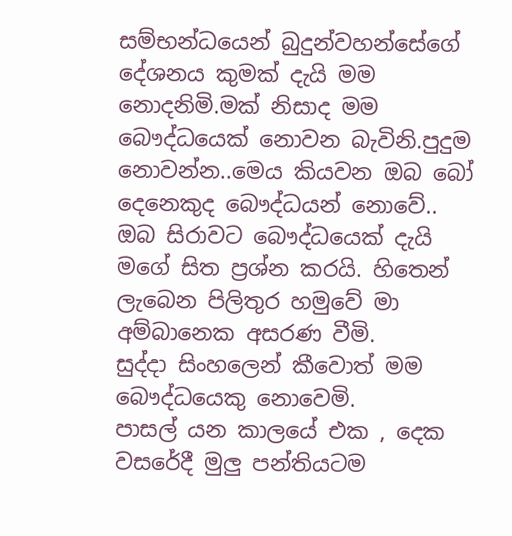සම්භන්ධයෙන් බුදුන්වහන්සේගේ දේශනය කුමක් දැයි මම නොදනිමි.මක් නිසාද මම බෞද්ධයෙක් නොවන බැවිනි.පුදුම නොවන්න..මෙය කියවන ඔබ බෝ දෙනෙකුද බෞද්ධයන් නොවේ..
ඔබ සිරාවට බෞද්ධයෙක් දැයි මගේ සිත ප්‍රශ්න කරයි. හිතෙන් ලැබෙන පිලිතුර හමුවේ මා අම්බානෙක අසරණ වීමි.
සුද්දා සිංහලෙන් කීවොත් මම බෞද්ධයෙකු නොවෙමි.
පාසල් යන කාලයේ එක , දෙක වසරේදී මුලු පන්තියටම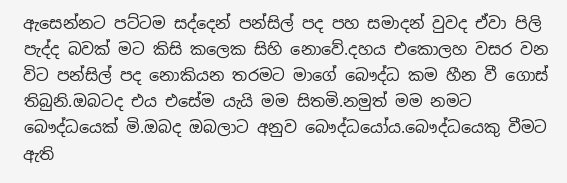ඇසෙන්නට පට්ටම සද්දෙන් පන්සිල් පද පහ සමාදන් වුවද ඒවා පිලි පැද්ද බවක් මට කිසි කලෙක සිහි නොවේ.දහය එකොලහ වසර වන විට පන්සිල් පද නොකියන තරමට මාගේ බෞද්ධ කම හීන වී ගොස් තිබුනි.ඔබටද එය එසේම යැයි මම සිතමි.නමුත් මම නමට බෞද්ධයෙක් මි.ඔබද ඔබලාට අනුව බෞද්ධයෝය.බෞද්ධයෙකු වීමට ඇති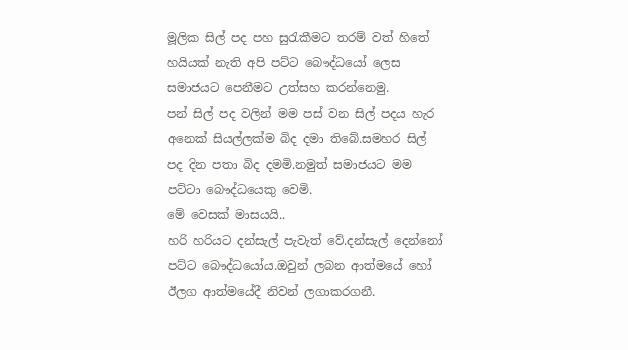මූලික සිල් පද පහ සුරැකීමට තරම් වත් හිතේ හයියක් නැති අපි පට්ට බෞද්ධයෝ ලෙස සමාජයට පෙනීමට උත්සහ කරන්නෙමු.
පන් සිල් පද වලින් මම පස් වන සිල් පදය හැර අනෙක් සියල්ලක්ම බිද දමා තිබේ.සමහර සිල් පද දින පතා බිද දමමි.නමුත් සමාජයට මම පට්ටා බෞද්ධයෙකු වෙමි.
මේ වෙසක් මාසයයි..
හරි හරියට දන්සැල් පැවැත් වේ.දන්සැල් දෙන්නෝ පට්ට බෞද්ධයෝය.ඔවුන් ලබන ආත්මයේ හෝ ඊලග ආත්මයේදී නිවන් ලගාකරගනී.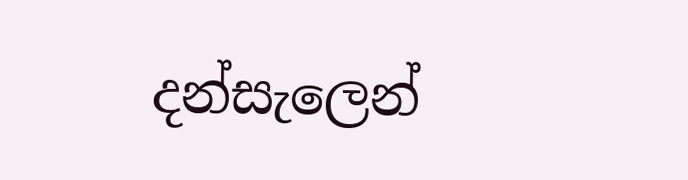දන්සැලෙන්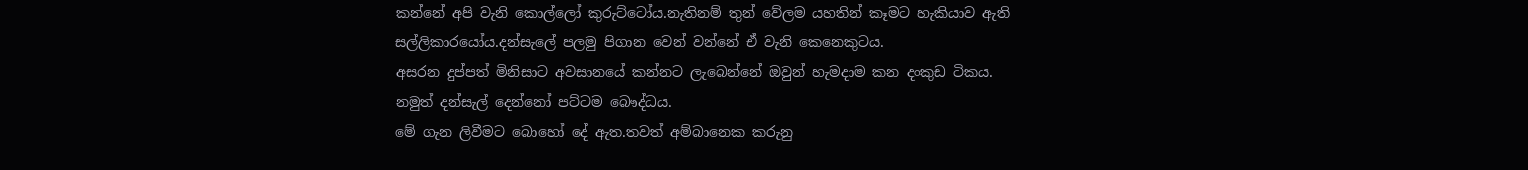කන්නේ අපි වැනි කොල්ලෝ කුරුට්ටෝය.නැතිනම් තුන් වේලම යහතින් කෑමට හැකියාව ඇති සල්ලිකාරයෝය.දන්සැලේ පලමු පිගාන වෙන් වන්නේ ඒ වැනි කෙනෙකුටය.
අසරන දුප්පත් මිනිසාට අවසානයේ කන්නට ලැබෙන්නේ ඔවුන් හැමදාම කන දංකුඩ ටිකය.
නමුත් දන්සැල් දෙන්නෝ පට්ටම බෞද්ධය.
මේ ගැන ලිවීමට බොහෝ දේ ඇත.තවත් අම්බානෙක කරුනු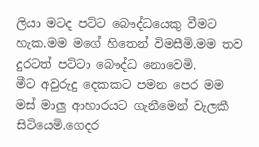ලියා මටද පට්ට බෞද්ධයෙකු වීමට හැක.මම මගේ හිතෙන් විමසීමි.මම තව දුරටත් පට්ටා බෞද්ධ නොවෙමි.
මීට අවුරුදු දෙකකට පමන පෙර මම මස් මාලු ආහාරයට ගැනීමෙන් වැලකී සිටියෙමි.ගෙදර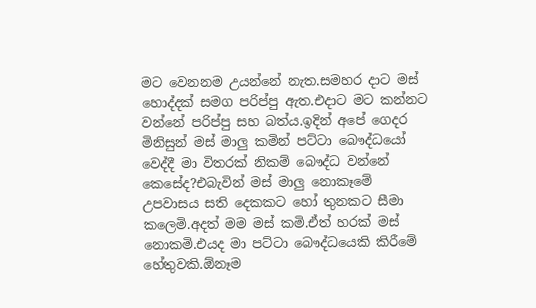මට වෙනනම උයන්නේ නැත.සමහර දාට මස් හොද්දක් සමග පරිප්පු ඇත.එදාට මට කන්නට වන්නේ පරිප්පු සහ බත්ය.ඉදින් අපේ ගෙදර මිනිසුන් මස් මාලු කමින් පට්ටා බෞද්ධයෝ වෙද්දී මා විතරක් නිකම් බෞද්ධ වන්නේ කෙසේද?එබැවින් මස් මාලු නොකෑමේ උපවාසය සති දෙකකට හෝ තුනකට සීමා කලෙමි.අදත් මම මස් කමි.ඒත් හරක් මස් නොකමි.එයද මා පට්ටා බෞද්ධයෙකි කිරීමේ හේතුවකි.ඕනෑම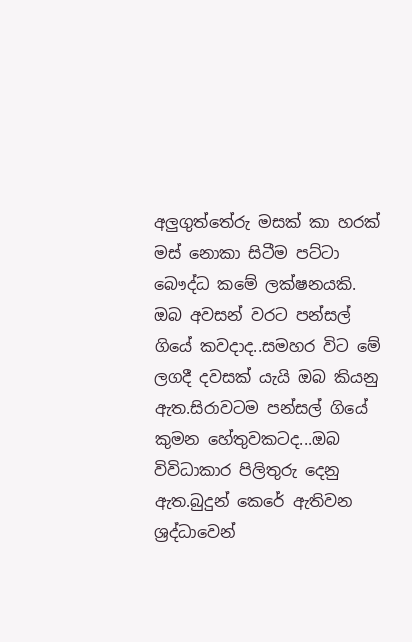අලුගුත්තේරු මසක් කා හරක් මස් නොකා සිටීම පට්ටා බෞද්ධ කමේ ලක්ෂනයකි.
ඔබ අවසන් වරට පන්සල් ගියේ කවදාද..සමහර විට මේ ලගදී දවසක් යැයි ඔබ කියනු ඇත.සිරාවටම පන්සල් ගියේ කුමන හේතුවකටද...ඔබ විවිධාකාර පිලිතුරු දෙනු ඇත.බුදුන් කෙරේ ඇතිවන ශ්‍රද්ධාවෙන්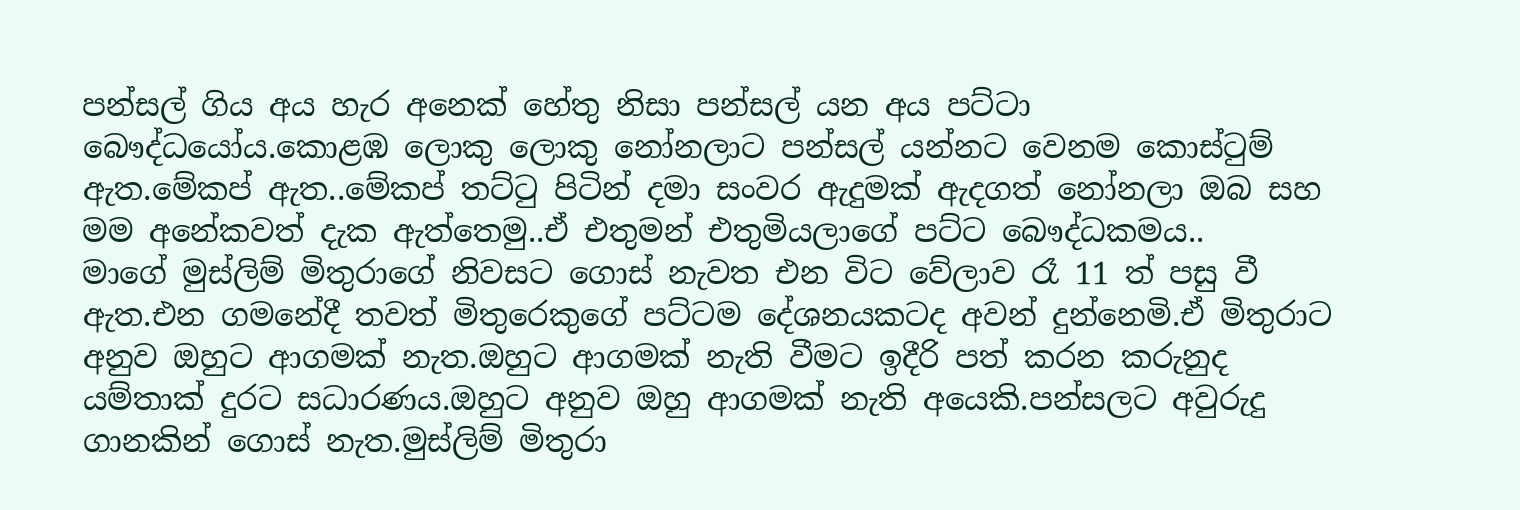පන්සල් ගිය අය හැර අනෙක් හේතු නිසා පන්සල් යන අය පට්ටා බෞද්ධයෝය.කොළඹ ලොකු ලොකු නෝනලාට පන්සල් යන්නට වෙනම කොස්ටුම් ඇත.මේකප් ඇත..මේකප් තට්ටු පිටින් දමා සංවර ඇදුමක් ඇදගත් නෝනලා ඔබ සහ මම අනේකවත් දැක ඇත්තෙමු..ඒ එතුමන් එතුමියලාගේ පට්ට බෞද්ධකමය..
මාගේ මුස්ලිම් මිතුරාගේ නිවසට ගොස් නැවත එන විට වේලාව රෑ 11 ත් පසු වී ඇත.එන ගමනේදී තවත් මිතුරෙකුගේ පට්ටම දේශනයකටද අවන් දුන්නෙමි.ඒ මිතුරාට අනුව ඔහුට ආගමක් නැත.ඔහුට ආගමක් නැති වීමට ඉදීරි පත් කරන කරුනුද යම්තාක් දුරට සධාරණය.ඔහුට අනුව ඔහු ආගමක් නැති අයෙකි.පන්සලට අවුරුදු ගානකින් ගොස් නැත.මුස්ලිම් මිතුරා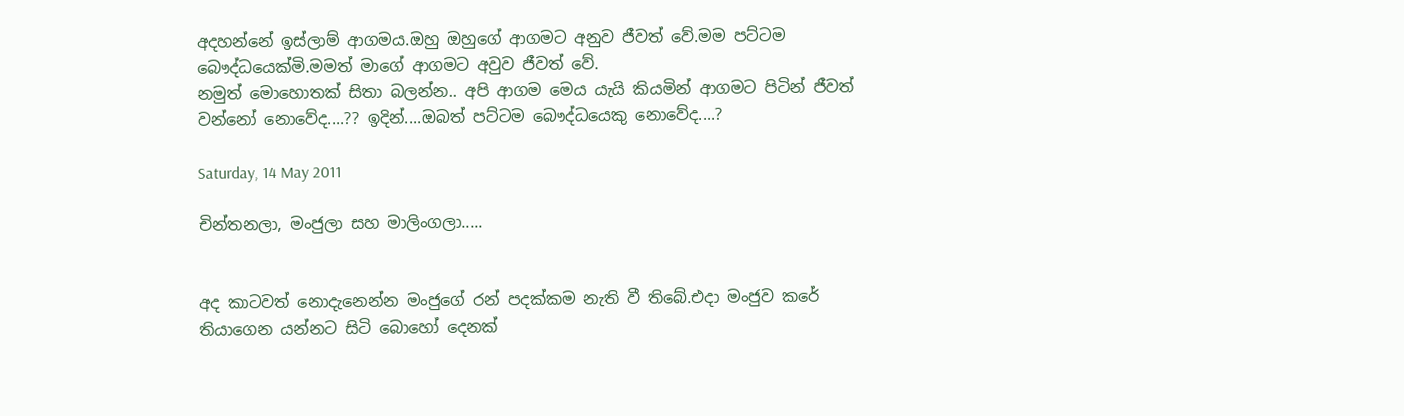අදහන්නේ ඉස්ලාම් ආගමය.ඔහු ඔහුගේ ආගමට අනුව ජීවත් වේ.මම පට්ටම බෞද්ධයෙක්මි.මමත් මාගේ ආගමට අවුව ජීවත් වේ.
නමුත් මොහොතක් සිතා බලන්න.. අපි ආගම මෙය යැයි කියමින් ආගමට පිටින් ජීවත් වන්නෝ නොවේද....?? ඉදින්....ඔබත් පට්ටම බෞද්ධයෙකු නොවේද....?

Saturday, 14 May 2011

චින්තනලා, මංජුලා සහ මාලිංගලා.....


අද කාටවත් නොදැනෙන්න මංජුගේ රන් පදක්කම නැති වී තිබේ.එදා මංජුව කරේ තියාගෙන යන්නට සිටි බොහෝ දෙනක්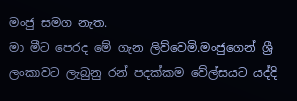මංජු සමග නැත.
මා මීට පෙරද මේ ගැන ලිව්වෙමි.මංජුගෙන් ශ්‍රී ලංකාවට ලැබුනු රන් පදක්කම වේල්සයට යද්දි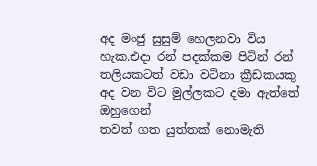අද මංජු සුසුම් හෙලනවා විය හැක.එදා රන් පදක්කම පිටින් රන් තලියකටත් වඩා වටිනා ක්‍රීඩකයකු අද වන විට මුල්ලකට දමා ඇත්තේ ඔහුගෙන්
තවත් ගත යුත්තක් නොමැති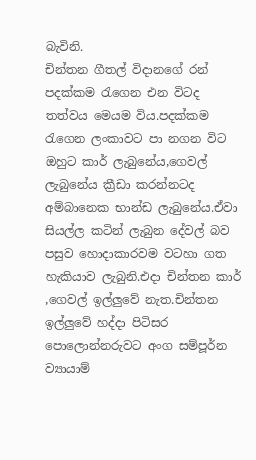බැවිනි.
චින්තන ගීතල් විදානගේ රන් පදක්කම රැගෙන එන විටද තත්වය මෙයම විය.පදක්කම රැගෙන ලංකාවට පා නගන විට ඔහුට කාර් ලැබුනේය,ගෙවල් ලැබුනේය ක්‍රීඩා කරන්නටද අම්බානෙක භාන්ඩ ලැබුනේය.ඒවා සියල්ල කටින් ලැබුන දේවල් බව පසුව හොදාකාරවම වටහා ගත හැකියාව ලැබුනි.එදා චින්තන කාර් ,ගෙවල් ඉල්ලුවේ නැත.චින්තන ඉල්ලුවේ හද්දා පිටිසර පොලොන්නරුවට අංග සම්පූර්න ව්‍යායාම්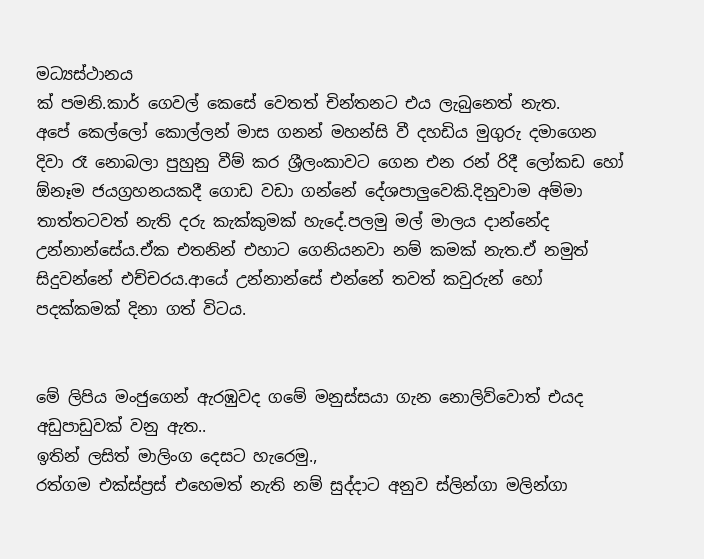මධ්‍යස්ථානය
ක් පමනි.කාර් ගෙවල් කෙසේ වෙතත් චින්තනට එය ලැබුනෙත් නැත.
අපේ කෙල්ලෝ කොල්ලන් මාස ගනන් මහන්සි වී දහඩිය මුගුරු දමාගෙන දිවා රෑ නොබලා පුහුනු වීම් කර ශ්‍රීලංකාවට ගෙන එන රන් රිදී ලෝකඩ හෝ ඕනෑම ජයග්‍රහනයකදී ගොඩ වඩා ගන්නේ දේශපාලුවෙකි.දිනුවාම අම්මා තාත්තටවත් නැති දරු කැක්කුමක් හැදේ.පලමු මල් මාලය දාන්නේද උන්නාන්සේය.ඒක එතනින් එහාට ගෙනියනවා නම් කමක් නැත.ඒ නමුත් සිදුවන්නේ එච්චරය.ආයේ උන්නාන්සේ එන්නේ තවත් කවුරුන් හෝ පදක්කමක් දිනා ගත් විටය.


මේ ලිපිය මංජුගෙන් ඇරඹුවද ගමේ මනුස්සයා ගැන නොලිව්වොත් එයද අඩුපාඩුවක් වනු ඇත..
ඉතින් ලසිත් මාලිංග දෙසට හැරෙමු.,
රත්ගම එක්ස්ප්‍රස් එහෙමත් නැති නම් සුද්දාට අනුව ස්ලින්ගා මලින්ගා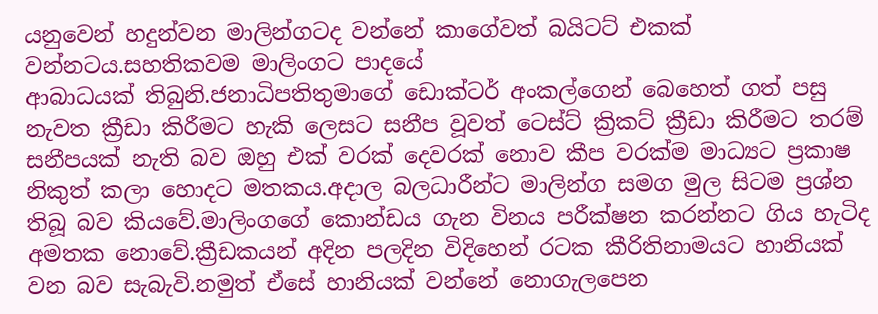යනුවෙන් හදුන්වන මාලින්ගටද වන්නේ කාගේවත් බයිටට් එකක් වන්නටය.සහතිකවම මාලිංගට පාදයේ
ආබාධයක් තිබුනි.ජනාධිපතිතුමාගේ ඩොක්ටර් අංකල්ගෙන් බෙහෙත් ගත් පසු නැවත ක්‍රීඩා කිරීමට හැකි ලෙසට සනීප වූවත් ටෙස්ට් ක්‍රිකට් ක්‍රීඩා කිරීමට තරම් සනීපයක් නැති බව ඔහු එක් වරක් දෙවරක් නොව කීප වරක්ම මාධ්‍යට ප්‍රකාෂ නිකුත් කලා හොදට මතකය.අදාල බලධාරීන්ට මාලින්ග සමග මුල සිටම ප්‍රශ්න තිබූ බව කියවේ.මාලිංගගේ කොන්ඩය ගැන විනය පරීක්ෂන කරන්නට ගිය හැටිද අමතක නොවේ.ක්‍රීඩකයන් අදින පලදින විදිහෙන් රටක කීරිතිනාමයට හානියක් වන බව සැබැවි.නමුත් ඒසේ හානියක් වන්නේ නොගැලපෙන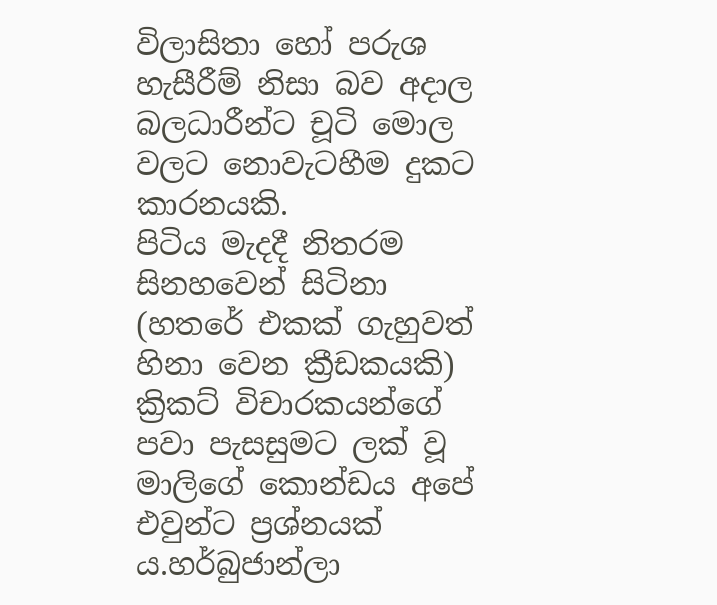විලාසිතා හෝ පරුශ හැසීරීම් නිසා බව අදාල බලධාරීන්ට චූටි මොල වලට නොවැටහීම දුකට කාරනයකි.
පිටිය මැදදී නිතරම සිනහවෙන් සිටිනා (හතරේ එකක් ගැහුවත් හිනා වෙන ක්‍රීඩකයකි) ක්‍රිකට් විචාරකයන්ගේ පවා පැසසුමට ලක් වූ මාලිගේ කොන්ඩය අපේ එවුන්ට ප්‍රශ්නයක් ය.හර්බුජාන්ලා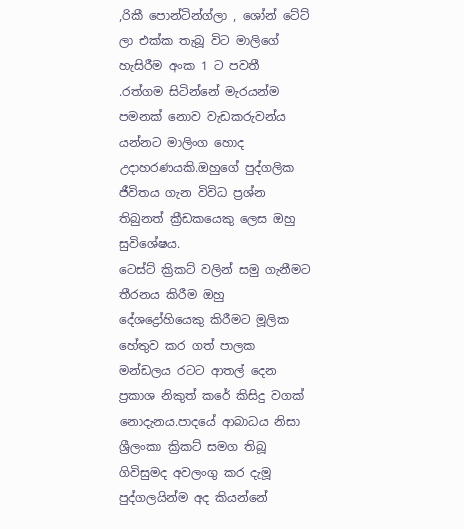,රිකී පොන්ටින්ග්ලා , ශෝන් ටේට් ලා එක්ක තැබූ විට මාලිගේ හැසිරීම අංක 1 ට පවතී
.රත්ගම සිටින්නේ මැරයන්ම පමනක් නොව වැඩකරුවන්ය යන්නට මාලිංග හොද උදාහරණයකි.ඔහුගේ පුද්ගලික ජීවිතය ගැන විවිධ ප්‍රශ්න තිබුනත් ක්‍රීඩකයෙකු ලෙස ඔහු සුවිශේෂය.
ටෙස්ට් ක්‍රිකට් වලින් සමු ගැනීමට තීරනය කිරීම ඔහු දේශද්‍රෝහියෙකු කිරීමට මූලික හේතුව කර ගත් පාලක මන්ඩලය රටට ආතල් දෙන ප්‍රකාශ නිකුත් කරේ කිසිදු වගක් නොදැනය.පාදයේ ආබාධය නිසා ශ්‍රීලංකා ක්‍රිකට් සමග තිබූ ගිවිසුමද අවලංගු කර දැමූ පුද්ගලයින්ම අද කියන්නේ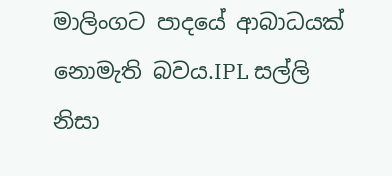මාලිංගට පාදයේ ආබාධයක් නොමැති බවය.IPL සල්ලි නිසා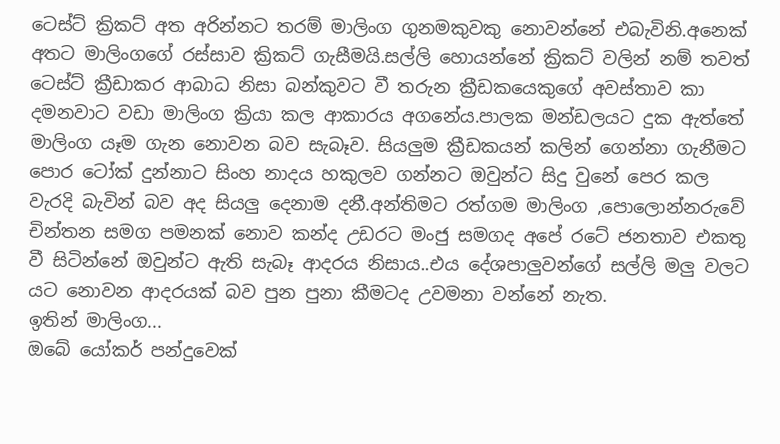ටෙස්ට් ක්‍රිකට් අත අරින්නට තරම් මාලිංග ගුනමකුවකු නොවන්නේ එබැවිනි.අනෙක් අතට මාලිංගගේ රස්සාව ක්‍රිකට් ගැසීමයි.සල්ලි හොයන්නේ ක්‍රිකට් වලින් නම් තවත් ටෙස්ට් ක්‍රීඩාකර ආබාධ නිසා බන්කුවට වී තරුන ක්‍රීඩකයෙකුගේ අවස්තාව කා දමනවාට වඩා මාලිංග ක්‍රියා කල ආකාරය අගනේය.පාලක මන්ඩලයට දුක ඇත්තේ මාලිංග යෑම ගැන නොවන බව සැබෑව. සියලුම ක්‍රීඩකයන් කලින් ගෙන්නා ගැනීමට පොර ටෝක් දුන්නාට සිංහ නාදය හකුලව ගන්නට ඔවුන්ට සිදු වුනේ පෙර කල වැරදි බැවින් බව අද සියලු දෙනාම දනී.අන්තිමට රත්ගම මාලිංග ,පොලොන්නරුවේ චින්තන සමග පමනක් නොව කන්ද උඩරට මංජු සමගද අපේ රටේ ජනතාව එකතු වී සිටින්නේ ඔවුන්ට ඇති සැබෑ ආදරය නිසාය..එය දේශපාලුවන්ගේ සල්ලි මලු වලට යට නොවන ආදරයක් බව පුන පුනා කීමටද උවමනා වන්නේ නැත.
ඉතින් මාලිංග...
ඔබේ යෝකර් පන්දුවෙක්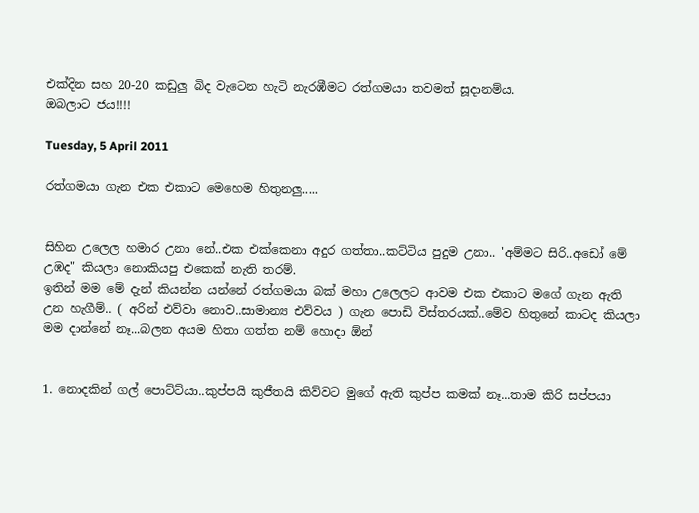එක්දින සහ 20-20 කඩුලු බිද වැටෙන හැටි නැරඹීමට රත්ගමයා තවමත් සූදානම්ය.
ඔබලාට ජය!!!!

Tuesday, 5 April 2011

රත්ගමයා ගැන එක එකාට මෙහෙම හිතුනලු.....


සිහින උලෙල හමාර උනා නේ..එක එක්කෙනා අදුර ගත්තා..කට්ටිය පුදුම උනා.. 'අම්මට සිරි..අඩෝ මේ උඹද" කියලා නොකියපු එකෙක් නැති තරම්.
ඉතින් මම මේ දැන් කියන්න යන්නේ රත්ගමයා බක් මහා උලෙලට ආවම එක එකාට මගේ ගැන ඇති උන හැගීම්.. ( අරින් එව්වා නොව..සාමාන්‍ය එව්වය ) ගැන පොඩි විස්තරයක්..මේව හිතුනේ කාටද කියලා මම දාන්නේ නෑ...බලන අයම හිතා ගත්ත නම් හොදා ඕන්


1. නොදකින් ගල් පොට්ට්යා..කුප්පයි කුජීතයි කිව්වට මුගේ ඇති කුප්ප කමක් නෑ...තාම කිරි සප්පයා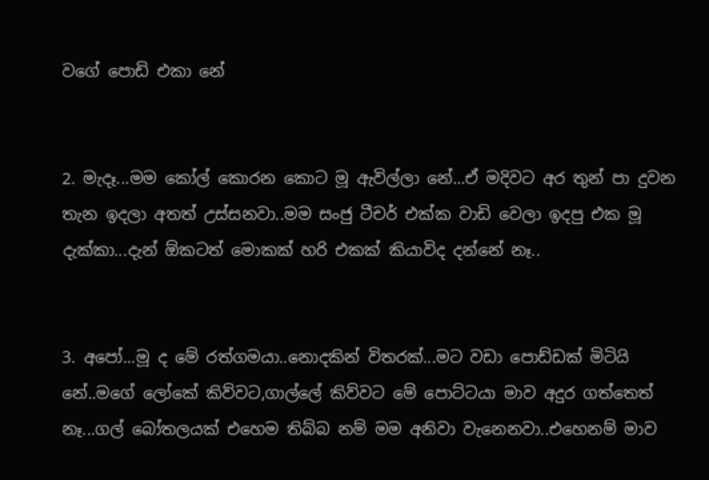වගේ පොඩි එකා නේ


2. මැදෑ...මම කෝල් කොරන කොට මූ ඇවිල්ලා නේ...ඒ මදිවට අර තුන් පා දුවන තැන ඉදලා අතත් උස්සනවා..මම සංජු ටීචර් එක්ක වාඩි වෙලා ඉදපු එක මූ දැක්කා...දැන් ඕකටත් මොකක් හරි එකක් කියාවිද දන්නේ නෑ..


3. අපෝ...මූ ද මේ රත්ගමයා..නොදකින් විතරක්...මට වඩා පොඩ්ඩක් මිටියි නේ..මගේ ලෝකේ කිව්වට,ගාල්ලේ කිව්වට මේ පොට්ටයා මාව අදුර ගත්තෙත් නෑ...ගල් බෝතලයක් එහෙම තිබ්බ නම් මම අනිවා වැනෙනවා..එහෙනම් මාව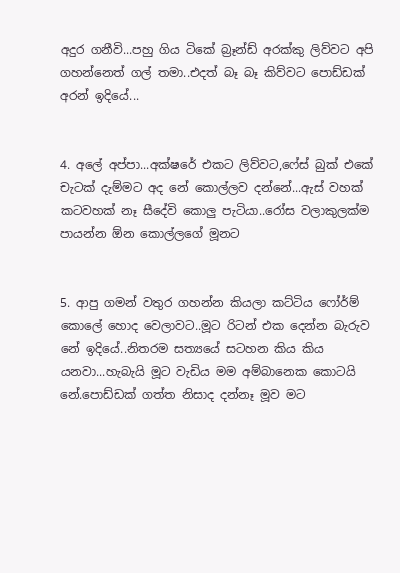අදුර ගනීවි...පහු ගිය ටිකේ බ්‍රෑන්ඩ් අරක්කු ලිව්වට අපි ගහන්නෙත් ගල් තමා..එදත් බෑ බෑ කිව්වට පොඩ්ඩක් අරන් ඉදියේ...


4. අලේ අප්පා...අක්ෂරේ එකට ලිව්වට,ෆේස් බුක් එකේ චැටක් දැම්මට අද නේ කොල්ලව දන්නේ...ඇස් වහක් කටවහක් නෑ සීදේවි කොලු පැටියා..රෝස වලාකුලක්ම පායන්න ඕන කොල්ලගේ මූනට


5. ආපු ගමන් වතුර ගහන්න කියලා කට්ටිය ෆෝර්ම් කොලේ හොද වෙලාවට..මූට රිටන් එක දෙන්න බැරුව නේ ඉදියේ..නිතරම සත්‍යයේ සටහන කිය කිය යනවා...හැබැයි මූට වැඩිය මම අම්බානෙක කොටයි නේ.පොඩ්ඩක් ගත්ත නිසාද දන්නෑ මූව මට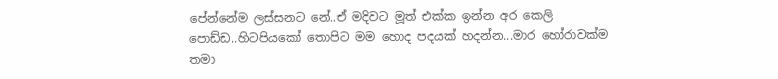පේන්නේම ලස්සනට නේ..ඒ මදිවට මූත් එක්ක ඉන්න අර කෙලි පොඩ්ඩ..හිටපියකෝ තොපිට මම හොද පදයක් හදන්න...මාර හෝරාවක්ම තමා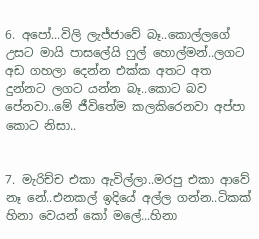6. අපෝ...විලි ලැජ්ජාවේ බෑ..කොල්ලගේ උසට මායි පාසලේයි ෆුල් හොල්මන්..ලගට අඩ ගහලා දෙන්න එක්ක අතට අත දුන්නට ලගට යන්න බෑ..කොට බව පේනවා..මේ ජීවිතේම කලකිරෙනවා අප්පා කොට නිසා..


7. මැරිච්ච එකා ඇවිල්ලා..මරපු එකා ආවේ නෑ නේ..එනකල් ඉදියේ අල්ල ගන්න..ටිකක් හිනා වෙයන් කෝ මලේ...හිනා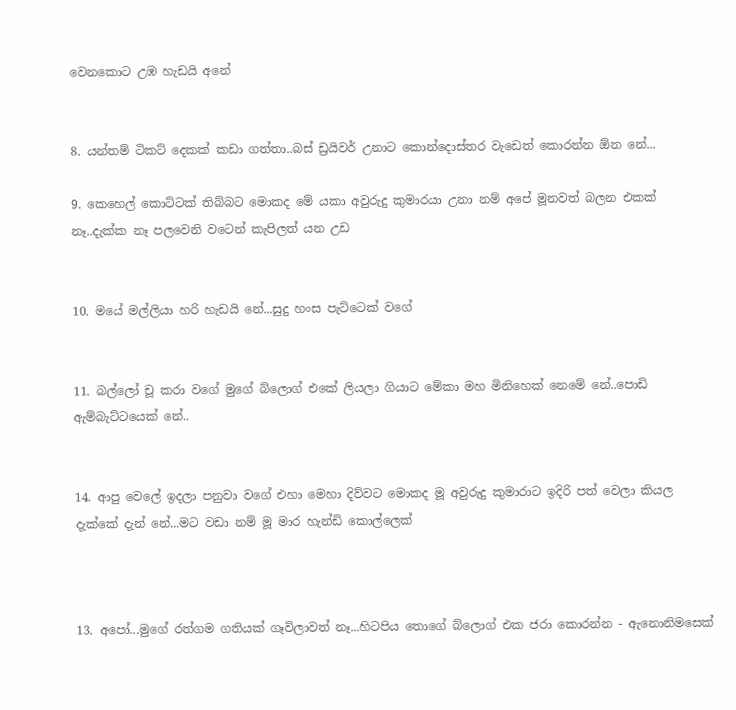වෙනකොට උඹ හැඩයි අනේ


8. යන්තම් ටිකට් දෙකක් කඩා ගත්තා..බස් ඩ්‍රයිවර් උනාට කොන්දොස්තර වැඩෙත් කොරන්න ඕන නේ...

9. කෙහෙල් කොට්ටක් තිබ්බට මොකද මේ යකා අවුරුදු කුමාරයා උනා නම් අපේ මූනවත් බලන එකක් නෑ..දැක්ක නෑ පලවෙනි වටෙන් කැපිලත් යන උඩ


10. මයේ මල්ලියා හරි හැඩයි නේ...සුදු හංස පැට්ටෙක් වගේ


11. බල්ලෝ චූ කරා වගේ මුගේ බ්ලොග් එකේ ලියලා ගියාට මේකා මහ මිනිහෙක් නෙමේ නේ..පොඩි ඇම්බැට්ටයෙක් නේ..


14. ආපු වෙලේ ඉදලා පනුවා වගේ එහා මෙහා දිව්වට මොකද මූ අවුරුදු කුමාරාට ඉදිරි පත් වෙලා කියල දැක්කේ දැන් නේ...මට වඩා නම් මූ මාර හැන්ඩි කොල්ලෙක්



13. අපෝ...මුගේ රත්ගම ගතියක් ගෑවිලාවත් නෑ...හිටපිය තොගේ බ්ලොග් එක ජරා කොරන්න - ඇනොනිමසෙක්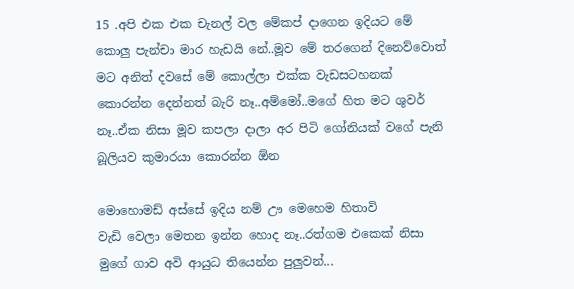15 .අපි එක එක චැනල් වල මේකප් දාගෙන ඉදියට මේ කොලු පැන්චා මාර හැඩයි නේ..මූව මේ තරගෙන් දිනෙව්වොත් මට අනිත් දවසේ මේ කොල්ලා එක්ක වැඩසටහනක් කොරන්න දෙන්නත් බැරි නෑ..අම්මෝ..මගේ හිත මට ශුවර් නෑ..ඒක නිසා මූව කපලා දාලා අර පිටි ගෝනියක් වගේ පැනි බූලියව කුමාරයා කොරන්න ඕන

මොහොමඩ් අස්සේ ඉදිය නම් ඌ මෙහෙම හිතාවි
වැඩි වෙලා මෙතන ඉන්න හොද නෑ..රත්ගම එකෙක් නිසා මුගේ ගාව අවි ආයුධ තියෙන්න පුලුවන්...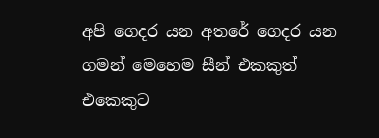අපි ගෙදර යන අතරේ ගෙදර යන ගමන් මෙහෙම සීන් එකකුත් එකෙකුට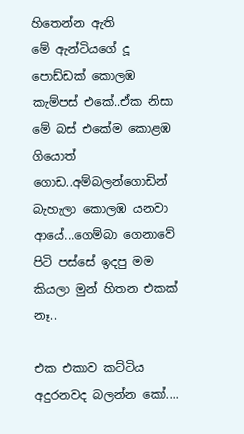හිතෙන්න ඇති
මේ ඇන්ටියගේ දූ පොඩ්ඩක් කොලඹ කැම්පස් එකේ..ඒක නිසා මේ බස් එකේම කොළඹ ගියොත් ගොඩ..අම්බලන්ගොඩින් බැහැලා කොලඹ යනවා ආයේ...ගෙම්බා ගෙනාවේ පිටි පස්සේ ඉදපු මම කියලා මුන් හිතන එකක් නෑ..

එක එකාව කට්ටිය අදුරනවද බලන්න කෝ....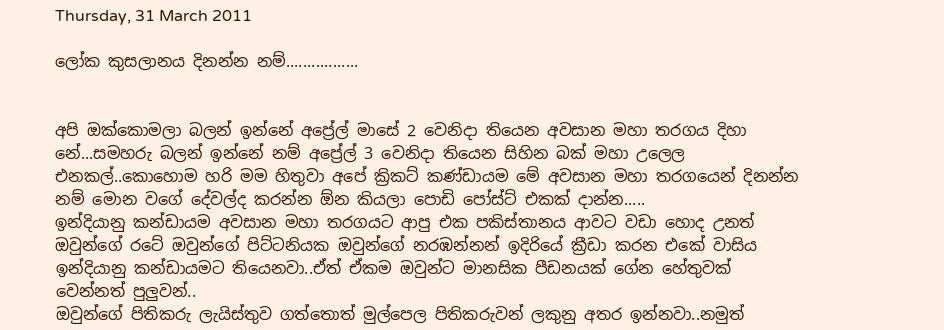Thursday, 31 March 2011

ලෝක කුසලානය දිනන්න නම්.................


අපි ඔක්කොමලා බලන් ඉන්නේ අප්‍රේල් මාසේ 2 වෙනිදා තියෙන අවසාන මහා තරගය දිහා නේ...සමහරු බලන් ඉන්නේ නම් අප්‍රේල් 3 වෙනිදා තියෙන සිහින බක් මහා උලෙල එනකල්..කොහොම හරි මම හිතුවා අපේ ක්‍රිකට් කණ්ඩායම මේ අවසාන මහා තරගයෙන් දිනන්න නම් මොන වගේ දේවල්ද කරන්න ඕන කියලා පොඩි පෝස්ට් එකක් දාන්න.....
ඉන්දියානු කන්ඩායම අවසාන මහා තරගයට ආපු එක පකිස්තානය ආවට වඩා හොද උනත් ඔවුන්ගේ රටේ ඔවුන්ගේ පිට්ටනියක ඔවුන්ගේ නරඹන්නන් ඉදිරියේ ක්‍රීඩා කරන එකේ වාසිය ඉන්දියානු කන්ඩායමට තියෙනවා..ඒත් ඒකම ඔවුන්ට මානසික පීඩනයක් ගේන හේතුවක් වෙන්නත් පුලුවන්..
ඔවුන්ගේ පිතිකරු ලැයිස්තුව ගත්තොත් මුල්පෙල පිතිකරුවන් ලකුනු අතර ඉන්නවා..නමුත්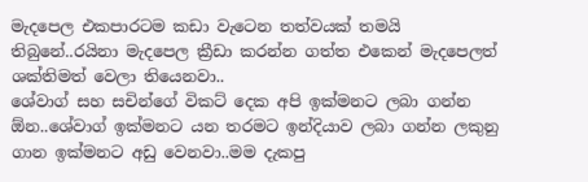මැදපෙල එකපාරටම කඩා වැටෙන තත්වයක් තමයි තිබුනේ..රයිනා මැදපෙල ක්‍රීඩා කරන්න ගත්ත එකෙන් මැදපෙලත් ශක්තිමත් වෙලා තියෙනවා..
ශේවාග් සහ සචින්ගේ විකට් දෙක අපි ඉක්මනට ලබා ගන්න ඕන..ශේවාග් ඉක්මනට යන තරමට ඉන්දියාව ලබා ගන්න ලකුනු ගාන ඉක්මනට අඩු වෙනවා..මම දැකපු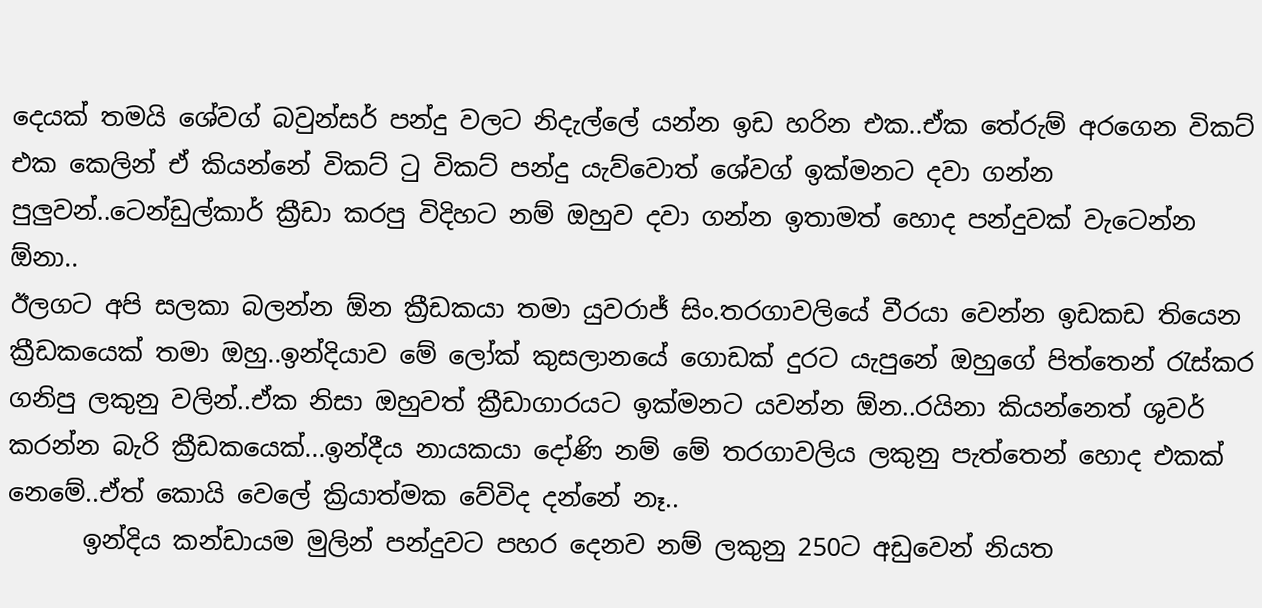දෙයක් තමයි ශේවග් බවුන්සර් පන්දු වලට නිදැල්ලේ යන්න ඉඩ හරින එක..ඒක තේරුම් අරගෙන විකට් එක කෙලින් ඒ කියන්නේ විකට් ටු විකට් පන්දු යැව්වොත් ශේවග් ඉක්මනට දවා ගන්න පුලුවන්..ටෙන්ඩුල්කාර් ක්‍රීඩා කරපු විදිහට නම් ඔහුව දවා ගන්න ඉතාමත් හොද පන්දුවක් වැටෙන්න ඕනා..
ඊලගට අපි සලකා බලන්න ඕන ක්‍රීඩකයා තමා යුවරාජ් සිං.තරගාවලියේ වීරයා වෙන්න ඉඩකඩ තියෙන ක්‍රීඩකයෙක් තමා ඔහු..ඉන්දියාව මේ ලෝක් කුසලානයේ ගොඩක් දුරට යැපුනේ ඔහුගේ පිත්තෙන් රැස්කර ගනිපු ලකුනු වලින්..ඒක නිසා ඔහුවත් ක්‍රීඩාගාරයට ඉක්මනට යවන්න ඕන..රයිනා කියන්නෙත් ශුවර් කරන්න බැරි ක්‍රීඩකයෙක්...ඉන්දීය නායකයා දෝණි නම් මේ තරගාවලිය ලකුනු පැත්තෙන් හොද එකක් නෙමේ..ඒත් කොයි වෙලේ ක්‍රියාත්මක වේවිද දන්නේ නෑ..
      ඉන්දිය කන්ඩායම මුලින් පන්දුවට පහර දෙනව නම් ලකුනු 250ට අඩුවෙන් නියත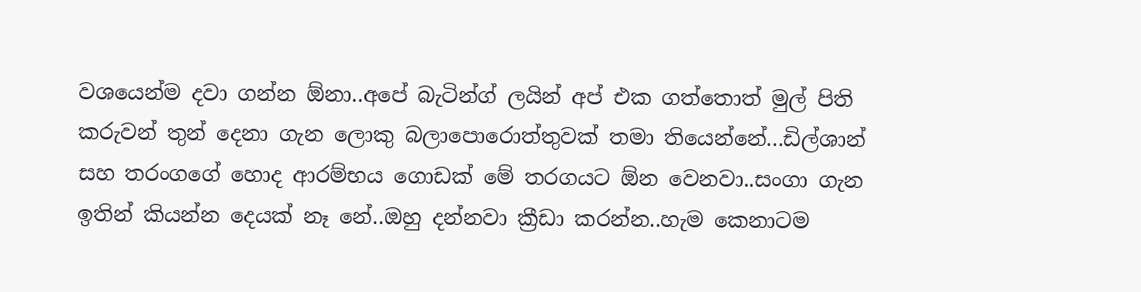වශයෙන්ම දවා ගන්න ඕනා..අපේ බැටින්ග් ලයින් අප් එක ගත්තොත් මුල් පිති කරුවන් තුන් දෙනා ගැන ලොකු බලාපොරොත්තුවක් තමා තියෙන්නේ...ඩිල්ශාන් සහ තරංගගේ හොද ආරම්භය ගොඩක් මේ තරගයට ඕන වෙනවා..සංගා ගැන ඉතින් කියන්න දෙයක් නෑ නේ..ඔහු දන්නවා ක්‍රීඩා කරන්න..හැම කෙනාටම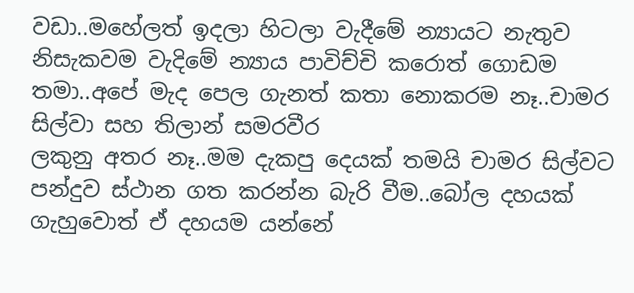වඩා..මහේලත් ඉදලා හිටලා වැදීමේ න්‍යායට නැතුව නිසැකවම වැදිමේ න්‍යාය පාවිච්චි කරොත් ගොඩම තමා..අපේ මැද පෙල ගැනත් කතා නොකරම නෑ..චාමර සිල්වා සහ තිලාන් සමරවීර
ලකුනු අතර නෑ..මම දැකපු දෙයක් තමයි චාමර සිල්වට පන්දුව ස්ථාන ගත කරන්න බැරි වීම..බෝල දහයක් ගැහුවොත් ඒ දහයම යන්නේ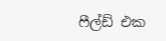ෆීල්ඩ් එක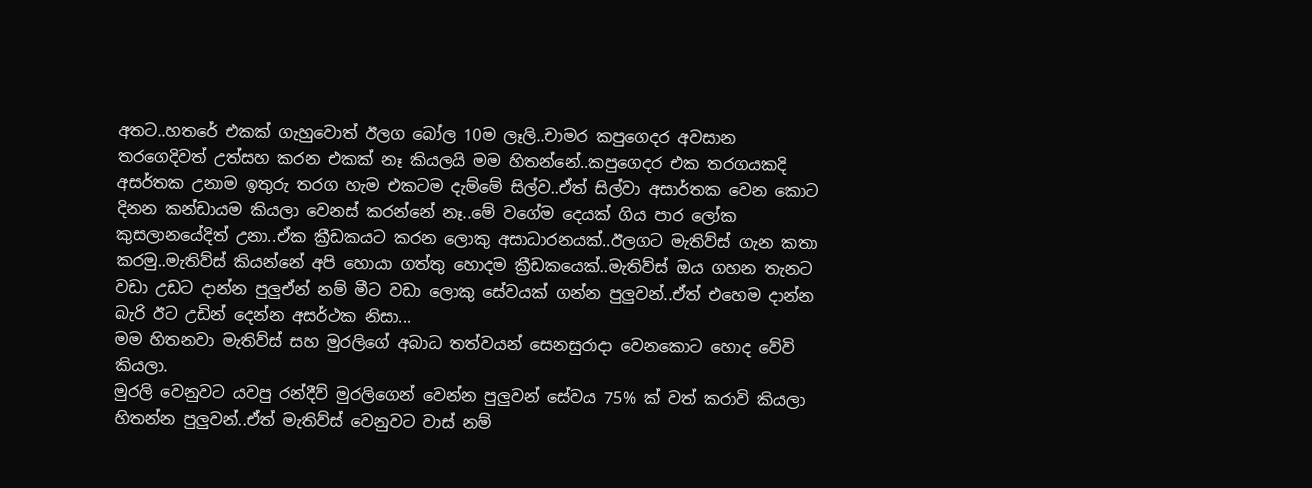අතට..හතරේ එකක් ගැහුවොත් ඊලග බෝල 10ම ලෑලි..චාමර කපුගෙදර අවසාන තරගෙදිවත් උත්සහ කරන එකක් නෑ කියලයි මම හිතන්නේ..කපුගෙදර එක තරගයකදි අසර්තක උනාම ඉතුරු තරග හැම එකටම දැම්මේ සිල්ව..ඒත් සිල්වා අසාර්තක වෙන කොට දිනන කන්ඩායම කියලා වෙනස් කරන්නේ නෑ..මේ වගේම දෙයක් ගිය පාර ලෝක කුසලානයේදිත් උනා..ඒක ක්‍රීඩකයට කරන ලොකු අසාධාරනයක්..ඊලගට මැතිව්ස් ගැන කතා කරමු..මැතිව්ස් කියන්නේ අපි හොයා ගත්තු හොදම ක්‍රීඩකයෙක්..මැතිව්ස් ඔය ගහන තැනට වඩා උඩට දාන්න පුලුඒන් නම් මීට වඩා ලොකු සේවයක් ගන්න පුලුවන්..ඒත් එහෙම දාන්න බැරි ඊට උඩින් දෙන්න අසර්ථක නිසා...
මම හිතනවා මැතිව්ස් සහ මුරලිගේ අබාධ තත්වයන් සෙනසුරාදා වෙනකොට හොද වේවි කියලා.
මුරලි වෙනුවට යවපු රන්දීව් මුරලිගෙන් වෙන්න පුලුවන් සේවය 75% ක් වත් කරාවි කියලා හිතන්න පුලුවන්..ඒත් මැතිව්ස් වෙනුවට වාස් නම්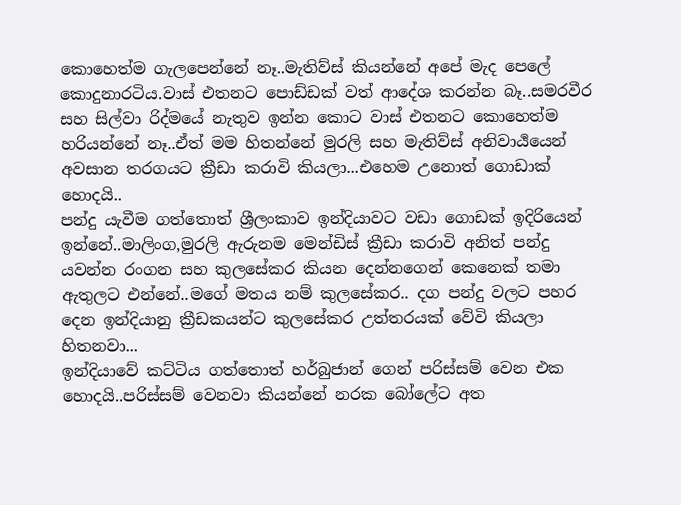කොහෙත්ම ගැලපෙන්නේ නෑ..මැතිව්ස් කියන්නේ අපේ මැද පෙලේ කොදුනාරටිය.වාස් එතනට පොඩ්ඩක් වත් ආදේශ කරන්න බෑ..සමරවීර සහ සිල්වා රිද්මයේ නැතුව ඉන්න කොට වාස් එතනට කොහෙත්ම හරියන්නේ නෑ..ඒත් මම හිතන්නේ මුරලි සහ මැතිව්ස් අනිවාර්‍ය‍යෙන් අවසාන තරගයට ක්‍රීඩා කරාවි කියලා...එහෙම උනොත් ගොඩාක් හොදයි..
පන්දු යැවීම ගත්තොත් ශ්‍රීලංකාව ඉන්දියාවට වඩා ගොඩක් ඉදිරියෙන් ඉන්නේ..මාලිංග,මුරලි ඇරුනම මෙන්ඩිස් ක්‍රීඩා කරාවි අනිත් පන්දු යවන්න රංගන සහ කුලසේකර කියන දෙන්නගෙන් කෙනෙක් තමා ඇතුලට එන්නේ..මගේ මතය නම් කුලසේකර.. දග පන්දු වලට පහර දෙන ඉන්දියානු ක්‍රීඩකයන්ට කුලසේකර උත්තරයක් වේවි කියලා හිතනවා...
ඉන්දියාවේ කට්ටිය ගත්තොත් හර්බුජාන් ගෙන් පරිස්සම් වෙන එක හොදයි..පරිස්සම් වෙනවා කියන්නේ නරක බෝලේට අත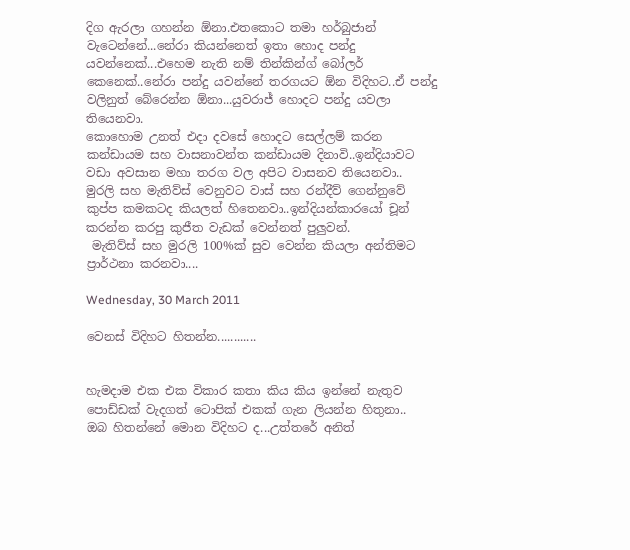දිග ඇරලා ගහන්න ඕනා.එතකොට තමා හර්බුජාන් වැටෙන්නේ...නේරා කියන්නෙත් ඉතා හොද පන්දු යවන්නෙක්...එහෙම නැති නම් තින්කින්ග් බෝලර් කෙනෙක්..නේරා පන්දු යවන්නේ තරගයට ඕන විදිහට..ඒ පන්දු වලිනුත් බේරෙන්න ඕනා...යුවරාජ් හොදට පන්දු යවලා තියෙනවා.
කොහොම උනත් එදා දවසේ හොදට සෙල්ලම් කරන කන්ඩායම සහ වාසනාවන්ත කන්ඩායම දිනාවි..ඉන්දියාවට වඩා අවසාන මහා තරග වල අපිට වාසනව තියෙනවා..
මුරලි සහ මැතිව්ස් වෙනුවට වාස් සහ රන්දීව් ගෙන්නුවේ කුප්ප කමකටද කියලත් හිතෙනවා..ඉන්දියන්කාරයෝ චූන් කරන්න කරපු කුජීත වැඩක් වෙන්නත් පුලුවන්.
 මැතිව්ස් සහ මුරලි 100%ක් සුව වෙන්න කියලා අන්තිමට ප්‍රාර්ථනා කරනවා....

Wednesday, 30 March 2011

වෙනස් විදිහට හිතන්න............


හැමදාම එක එක විකාර කතා කිය කිය ඉන්නේ නැතුව පොඩ්ඩක් වැදගත් ටොපික් එකක් ගැන ලියන්න හිතුනා..
ඔබ හිතන්නේ මොන විදිහට ද...උත්තරේ අනිත්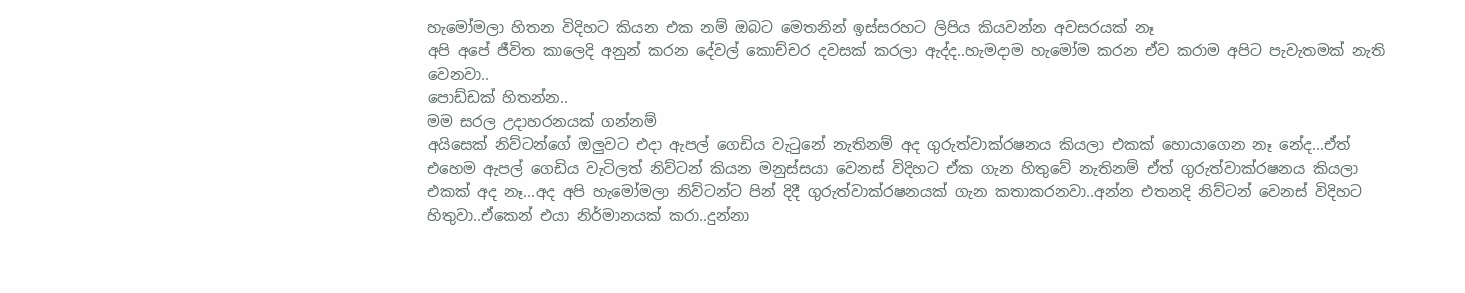හැමෝමලා හිතන විදිහට කියන එක නම් ඔබට මෙතනින් ඉස්සරහට ලිපිය කියවන්න අවසරයක් නෑ
අපි අපේ ජීවිත කාලෙදි අනුන් කරන දේවල් කොච්චර දවසක් කරලා ඇද්ද..හැමදාම හැමෝම කරන ඒව කරාම අපිට පැවැතමක් නැති වෙනවා..
පොඩ්ඩක් හිතන්න..
මම සරල උදාහරනයක් ගන්නම්
අයිසෙක් නිව්ටන්ගේ ඔලුවට එදා ඇපල් ගෙඩිය වැටුනේ නැතිනම් අද ගුරුත්වාක්රෂනය කියලා එකක් හොයාගෙන නෑ නේද...ඒත් එහෙම ඇපල් ගෙඩිය වැටිලත් නිව්ටන් කියන මනුස්සයා වෙනස් විදිහට ඒක ගැන හිතුවේ නැතිනම් ඒත් ගුරුත්වාක්රෂනය කියලා එකක් අද නෑ...අද අපි හැමෝමලා නිව්ටන්ට පින් දිදී ගුරුත්වාක්රෂනයක් ගැන කතාකරනවා..අන්න එතනදි නිව්ටන් වෙනස් විදිහට හිතුවා..ඒකෙන් එයා නිර්මානයක් කරා..දුන්නා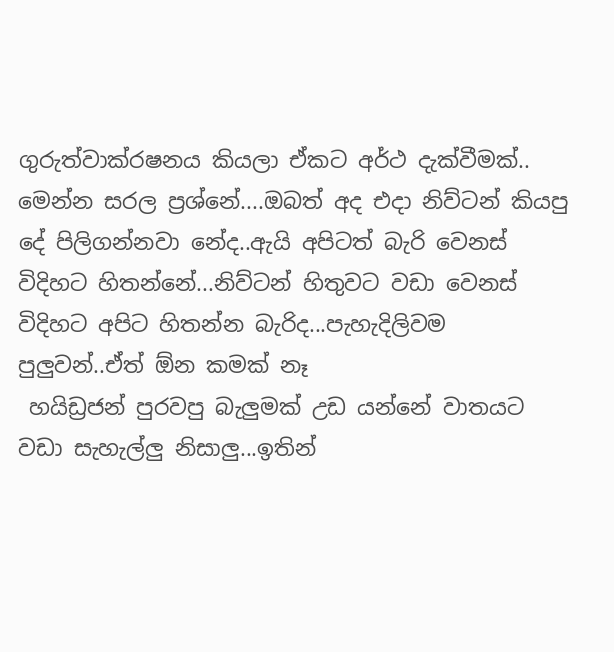ගුරුත්වාක්රෂනය කියලා ඒකට අර්ථ දැක්වීමක්..
මෙන්න සරල ප්‍රශ්නේ....ඔබත් අද එදා නිව්ටන් කියපු දේ පිලිගන්නවා නේද..ඇයි අපිටත් බැරි වෙනස් විදිහට හිතන්නේ...නිව්ටන් හිතුවට වඩා වෙනස් විදිහට අපිට හිතන්න බැරිද...පැහැදිලිවම පුලුවන්..ඒත් ඕන කමක් නෑ
 හයිඩ්‍රජන් පුරවපු බැලුමක් උඩ යන්නේ වාතයට වඩා සැහැල්ලු නිසාලු...ඉතින්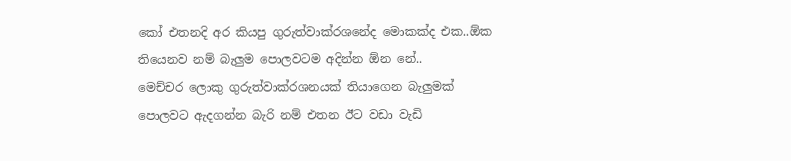කෝ එතනදි අර කියපු ගුරුත්වාක්රශනේද මොකක්ද එක..ඕක තියෙනව නම් බැලුම පොලවටම අදින්න ඕන නේ..
මෙච්චර ලොකු ගුරුත්වාක්රශනයක් තියාගෙන බැලුමක් පොලවට ඇදගන්න බැරි නම් එතන ඊට වඩා වැඩි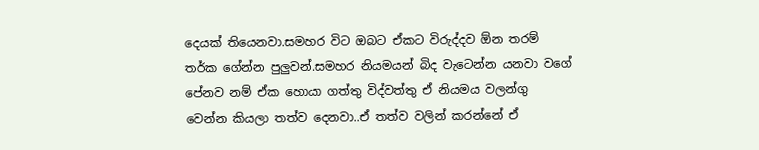දෙයක් තියෙනවා.සමහර විට ඔබට ඒකට විරුද්දව ඕන තරම් තර්ක ගේන්න පුලුවන්.සමහර නියමයන් බිද වැටෙන්න යනවා වගේ පේනව නම් ඒක හොයා ගත්තු විද්වත්තු ඒ නියමය වලන්ගු වෙන්න කියලා තත්ව දෙනවා..ඒ තත්ව වලින් කරන්නේ ඒ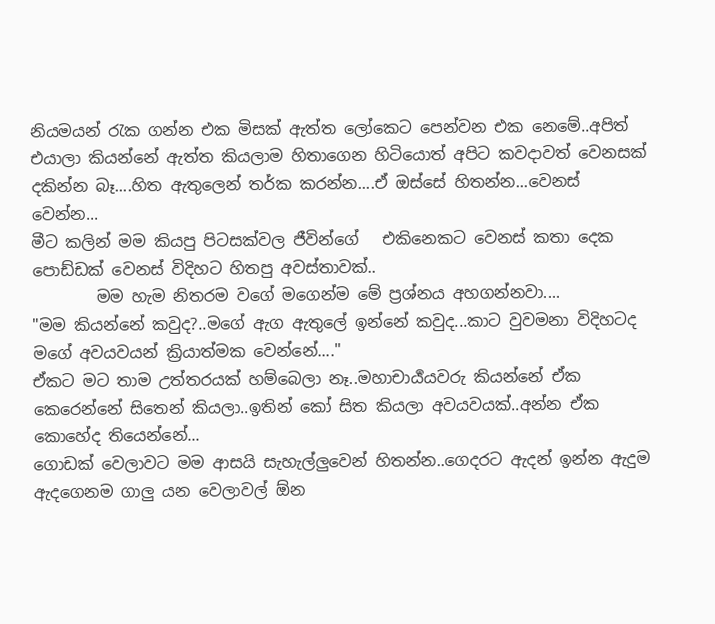නියමයන් රැක ගන්න එක මිසක් ඇත්ත ලෝකෙට පෙන්වන එක නෙමේ..අපිත් එයාලා කියන්නේ ඇත්ත කියලාම හිතාගෙන හිටියොත් අපිට කවදාවත් වෙනසක් දකින්න බෑ....හිත ඇතුලෙන් තර්ක කරන්න....ඒ ඔස්සේ හිතන්න...වෙනස් වෙන්න...
මීට කලින් මම කියපු පිටසක්වල ජීවින්ගේ   එකිනෙකට වෙනස් කතා දෙක පොඩ්ඩක් වෙනස් විදිහට හිතපු අවස්තාවක්..
        මම හැම නිතරම වගේ මගෙන්ම මේ ප්‍රශ්නය අහගන්නවා....
"මම කියන්නේ කවුද?..මගේ ඇග ඇතුලේ ඉන්නේ කවුද...කාට වුවමනා විදිහටද මගේ අවයවයන් ක්‍රියාත්මක වෙන්නේ...."
ඒකට මට තාම උත්තරයක් හම්බෙලා නෑ..මහාචාර්‍ය‍යවරු කියන්නේ ඒක කෙරෙන්නේ සිතෙන් කියලා..ඉතින් කෝ සිත කියලා අවයවයක්..අන්න ඒක කොහේද තියෙන්නේ...
ගොඩක් වෙලාවට මම ආසයි සැහැල්ලුවෙන් හිතන්න..ගෙදරට ඇදන් ඉන්න ඇදුම ඇදගෙනම ගාලු යන වෙලාවල් ඕන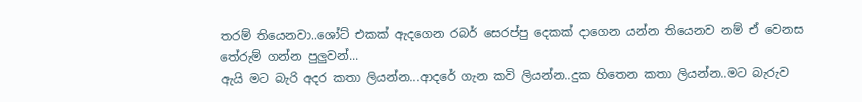තරම් තියෙනවා..ශෝට් එකක් ඇදගෙන රබර් සෙරප්පු දෙකක් දාගෙන යන්න තියෙනව නම් ඒ වෙනස තේරුම් ගන්න පුලුවන්...
ඇයි මට බැරි අදර කතා ලියන්න...ආදරේ ගැන කවි ලියන්න..දුක හිතෙන කතා ලියන්න..මට බැරුව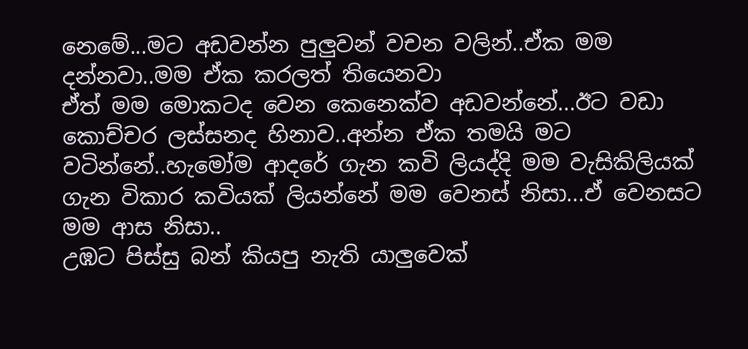නෙමේ...මට අඩවන්න පුලුවන් වචන වලින්..ඒක මම දන්නවා..මම ඒක කරලත් තියෙනවා
ඒත් මම මොකටද වෙන කෙනෙක්ව අඩවන්නේ...ඊට වඩා කොච්චර ලස්සනද හිනාව..අන්න ඒක තමයි මට වටින්නේ..හැමෝම ආදරේ ගැන කවි ලියද්දි මම වැසිකිලියක් ගැන විකාර කවියක් ලියන්නේ මම වෙනස් නිසා...ඒ වෙනසට මම ආස නිසා..
උඹට පිස්සු බන් කියපු නැති යාලුවෙක්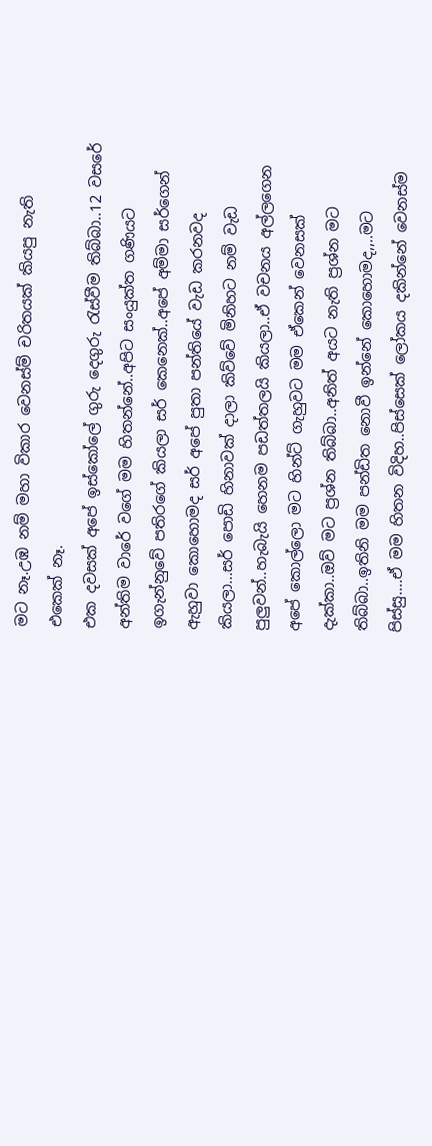මට නෑ.උඹ නම් මහා විකාර වෙනස්ම් චරිතයක් කියපු නැති එකෙක් නෑ.
එක දවසක් අපේ ඉස්කෝලේ ගුරු දෙගුරු රැස්වීම තිබ්බා..12 වසරේ අන්තිම වාරේ වගේ මම හිතන්නේ..අපිට සංයුක්ත ගණියට ඉගැන්නුවේ පතිරගේ කියලා සර් කෙනෙක්..අපේ අම්මා සර්ගෙන් ඇහුවා කොහොමද සර් අපේ පුතා පන්තියේ වැඩ කරනවද කියලා...සර් පොඩි හිනාවක් දාලා කිව්වේ මිනිහට නම් වැඩ පුලුවන්..හැබැයි හෙනම පඩත්තලයි කියලා..ඒ වචනය අල්ලගෙන අපේ කොල්ලො මට හින්ට් ගැහුවට මම ඒකෙන් වෙනසක් දැක්කා..ඔව් මට ප්‍රශ්න තිබ්බා..අනිත් අයට නැති ප්‍රශ්න මට තිබ්බා..ඉතිනි මම පන්ඩිත නොවී ඉන්නේ කොහොමද,,..මට පිස්සු....ඒ මම හිතන විදිහ..පිස්සෙක් ලෝකය දකින්නේ වෙනස්ම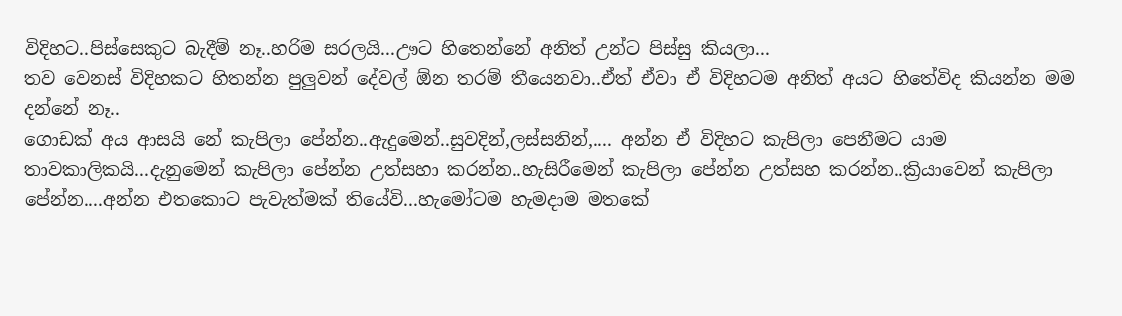විදිහට..පිස්සෙකුට බැදීම් නෑ..හරිම සරලයි...ඌට හිතෙන්නේ අනිත් උන්ට පිස්සු කියලා...
තව වෙනස් විදිහකට හිතන්න පුලුවන් දේවල් ඕන තරම් තීයෙනවා..ඒත් ඒවා ඒ විදිහටම අනිත් අයට හිතේවිද කියන්න මම දන්නේ නෑ..
ගොඩක් අය ආසයි නේ කැපිලා පේන්න..ඇදුමෙන්..සුවදින්,ලස්සනින්,.... අන්න ඒ විදිහට කැපිලා පෙනීමට යාම තාවකාලිකයි...දැනුමෙන් කැපිලා පේන්න උත්සහා කරන්න..හැසිරීමෙන් කැපිලා පේන්න උත්සහ කරන්න..ක්‍රියාවෙන් කැපිලා පේන්න....අන්න එතකොට පැවැත්මක් තියේවි...හැමෝටම හැමදාම මතකේ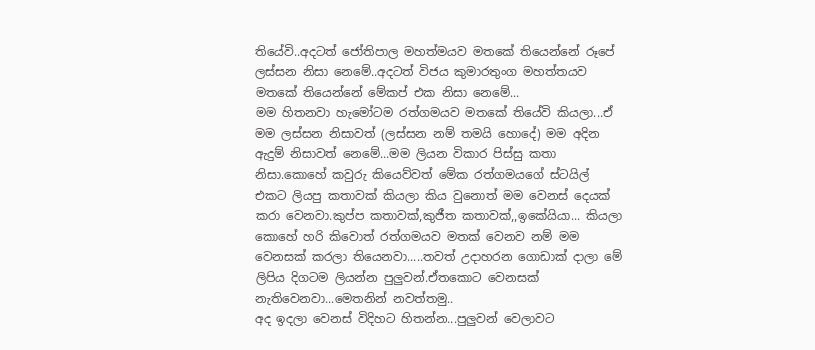තියේවි..අදටත් ජෝතිපාල මහත්මයව මතකේ තියෙන්නේ රූපේ ලස්සන නිසා නෙමේ..අදටත් විජය කුමාරතුංග මහත්තයව මතකේ තියෙන්නේ මේකප් එක නිසා නෙමේ...
මම හිතනවා හැමෝටම රත්ගමයව මතකේ තියේවි කියලා...ඒ මම ලස්සන නිසාවත් (ලස්සන නම් තමයි හොදේ) මම අදින ඇදුම් නිසාවත් නෙමේ...මම ලියන විකාර පිස්සු කතා නිසා.කොහේ කවුරු කියෙව්වත් මේක රත්ගමයගේ ස්ටයිල් එකට ලියපු කතාවක් කියලා කිය වුනොත් මම වෙනස් දෙයක් කරා වෙනවා.කුප්ප කතාවක්,කුජීත කතාවක්,,ඉකේයියා... කියලා කොහේ හරි කිවොත් රත්ගමයව මතක් වෙනව නම් මම වෙනසක් කරලා තියෙනවා.....තවත් උදාහරන ගොඩාක් දාලා මේ ලිපිය දිගටම ලියන්න පුලුවන්.ඒතකොට වෙනසක් නැතිවෙනවා...මෙතනින් නවත්තමු..
අද ඉදලා වෙනස් විදිහට හිතන්න...පුලුවන් වෙලාවට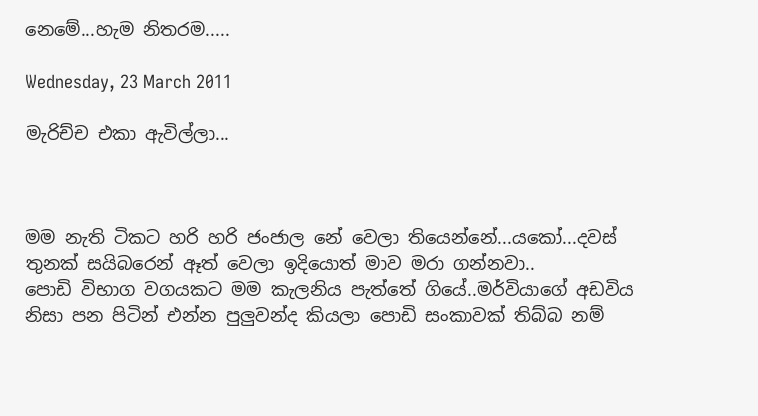නෙමේ...හැම නිතරම.....

Wednesday, 23 March 2011

මැරිච්ච එකා ඇවිල්ලා...



මම නැති ටිකට හරි හරි ජංජාල නේ වෙලා තියෙන්නේ...යකෝ...දවස් තුනක් සයිබරෙන් ඈත් වෙලා ඉදියොත් මාව මරා ගන්නවා..
පොඩි විභාග වගයකට මම කැලනිය පැත්තේ ගියේ..මර්වියාගේ අඩවිය නිසා පන පිටින් එන්න පුලුවන්ද කියලා පොඩි සංකාවක් තිබ්බ නම්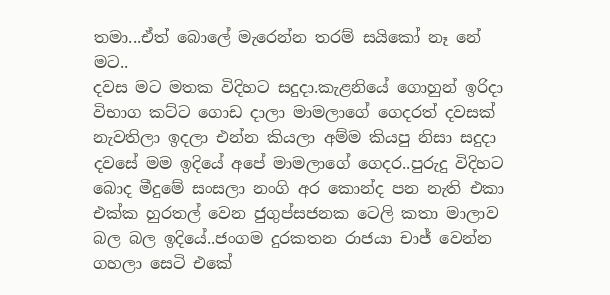තමා...ඒත් බොලේ මැරෙන්න තරම් සයිකෝ නෑ නේ මට..
දවස මට මතක විදිහට සදුදා.කැළනියේ ගොහුන් ඉරිදා විභාග කට්ට ගොඩ දාලා මාමලාගේ ගෙදරත් දවසක් නැවතිලා ඉදලා එන්න කියලා අම්ම කියපු නිසා සදුදා දවසේ මම ඉදියේ අපේ මාමලාගේ ගෙදර..පුරුදු විදිහට බොද මීදුමේ සංසලා නංගි අර කොන්ද පන නැති එකා එක්ක හුරතල් වෙන ජුගුප්සජනක ටෙලි කතා මාලාව බල බල ඉදියේ..ජංගම දුරකතන රාජයා චාජ් වෙන්න ගහලා සෙටි එකේ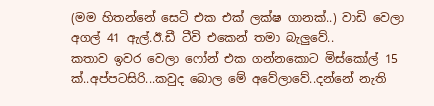(මම හිතන්නේ සෙටි එක එක් ලක්ෂ ගානක්..) වාඩි වෙලා අගල් 41 ඇල්.ඊ.ඩී ටීවි එකෙන් තමා බැලුවේ..
කතාව ඉවර වෙලා ෆෝන් එක ගන්නකොට මිස්කෝල් 15 ක්..අප්පටසිරි...කවුද බොල මේ අවේලාවේ..දන්නේ නැති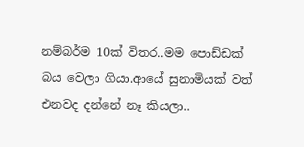නම්බර්ම 10ක් විතර..මම පොඩ්ඩක් බය වෙලා ගියා.ආයේ සුනාමියක් වත් එනවද දන්නේ නෑ කියලා..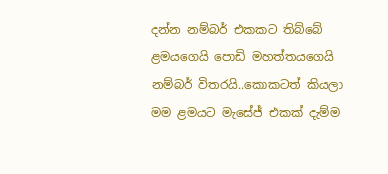දන්න නම්බර් එකකට තිබ්බේ ළමයගෙයි පොඩි මහත්තයගෙයි නම්බර් විතරයි..කොකටත් කියලා මම ළමයට මැසේජ් එකක් දැම්ම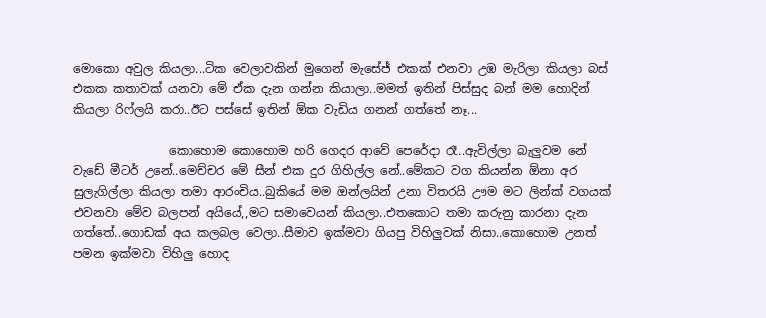මොකො අවුල කියලා...ටික වෙලාවකින් මුගෙන් මැසේජ් එකක් එනවා උඹ මැරිලා කියලා බස් එකක කතාවක් යනවා මේ ඒක දැන ගන්න කියාලා..මමත් ඉතින් පිස්සුද බන් මම හොදින් කියලා රිෆ්ලයි කරා..ඊට පස්සේ ඉතින් ඕක වැඩිය ගනන් ගත්තේ නෑ...

                කොහොම කොහොම හරි ගෙදර ආවේ පෙරේදා රෑ..ඇවිල්ලා බැලුවම නේ වැඩේ මීටර් උනේ..මෙච්චර මේ සීන් එක දුර ගිහිල්ල නේ..මේකට වග කියන්න ඕනා අර සුලැගිල්ලා කියලා තමා ආරංචිය..බුකියේ මම ඔන්ලයින් උනා විතරයි ඌම මට ලින්ක් වගයක් එවනවා මේව බලපන් අයියේ,,මට සමාවෙයන් කියලා..එතකොට තමා කරුනු කාරනා දැන ගත්තේ..ගොඩක් අය කලබල වෙලා..සීමාව ඉක්මවා ගියපු විහිලුවක් නිසා..කොහොම උනත් පමන ඉක්මවා විහිලු හොද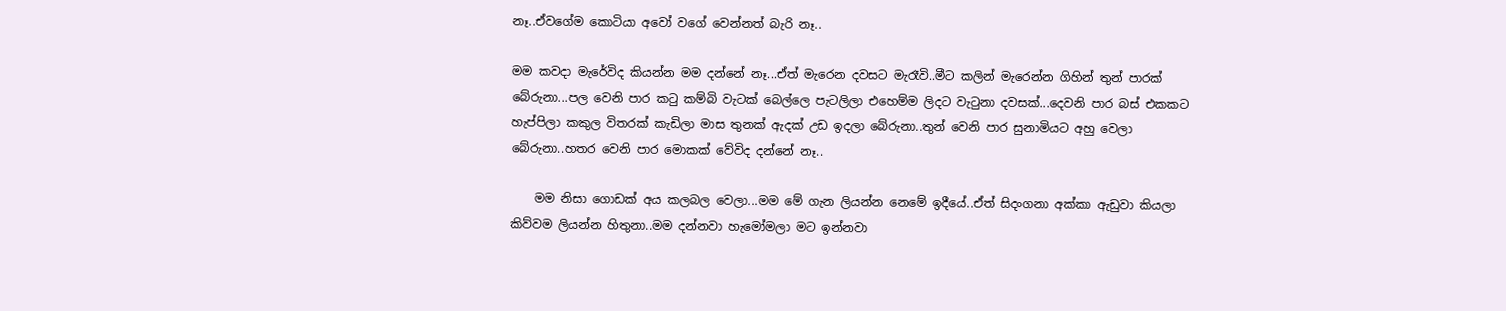නෑ..ඒවගේම කොටියා අවෝ වගේ වෙන්නත් බැරි නෑ..

මම කවදා මැරේවිද කියන්න මම දන්නේ නෑ...ඒත් මැරෙන දවසට මැරෑවි..මීට කලින් මැරෙන්න ගිහින් තුන් පාරක් බේරුනා...පල වෙනි පාර කටු කම්බි වැටක් බෙල්ලෙ පැටලිලා එහෙම්ම ලිදට වැටුනා දවසක්...දෙවනි පාර බස් එකකට හැප්පිලා කකුල විතරක් කැඩිලා මාස තුනක් ඇදක් උඩ ඉදලා බේරුනා..තුන් වෙනි පාර සුනාමියට අහු වෙලා බේරුනා..හතර වෙනි පාර මොකක් වේවිද දන්නේ නෑ..

    මම නිසා ගොඩක් අය කලබල වෙලා...මම මේ ගැන ලියන්න නෙමේ ඉදීයේ..ඒත් සිදංගනා අක්කා ඇඩුවා කියලා කිව්වම ලියන්න හිතුනා..මම දන්නවා හැමෝමලා මට ඉන්නවා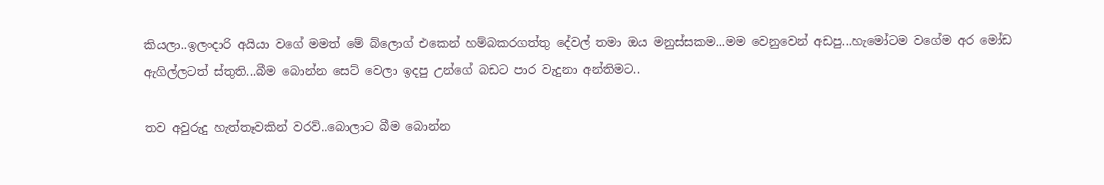කියලා..ඉලංදාරි අයියා වගේ මමත් මේ බ්ලොග් එකෙන් හම්බකරගත්තු දේවල් තමා ඔය මනුස්සකම...මම වෙනුවෙන් අඩපු...හැමෝටම වගේම අර මෝඩ ඇගිල්ලටත් ස්තුති...බීම බොන්න සෙට් වෙලා ඉදපු උන්ගේ බඩට පාර වැදුනා අන්තිමට..

තව අවුරුදු හැත්තෑවකින් වරව්..බොලාට බීම බොන්න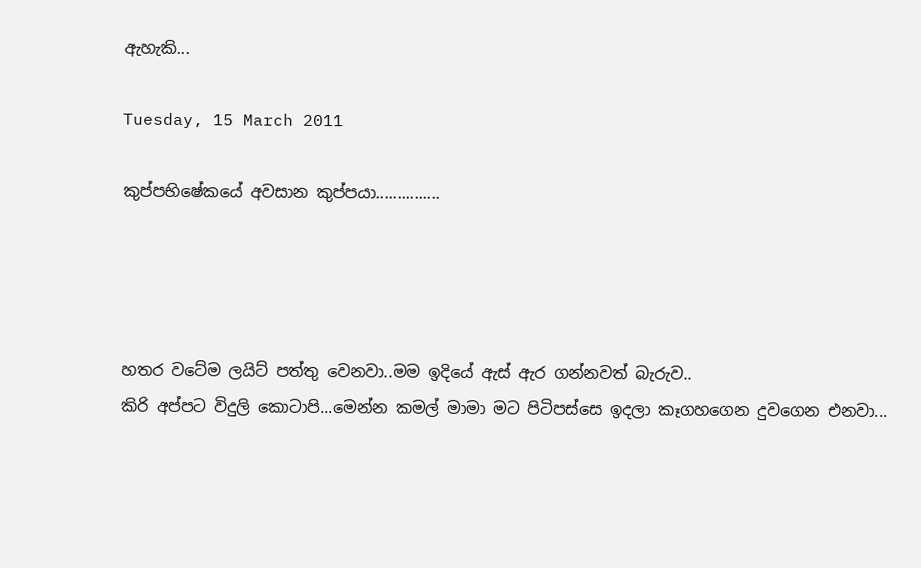ඇහැකි...

Tuesday, 15 March 2011

කුප්පභිෂේකයේ අවසාන කුප්පයා...............




හතර වටේම ලයිට් පත්තු වෙනවා..මම ඉදියේ ඇස් ඇර ගන්නවත් බැරුව..
කිරි අප්පට විදුලි කොටාපි...මෙන්න කමල් මාමා මට පිටිපස්සෙ ඉදලා කෑගහගෙන දුවගෙන එනවා...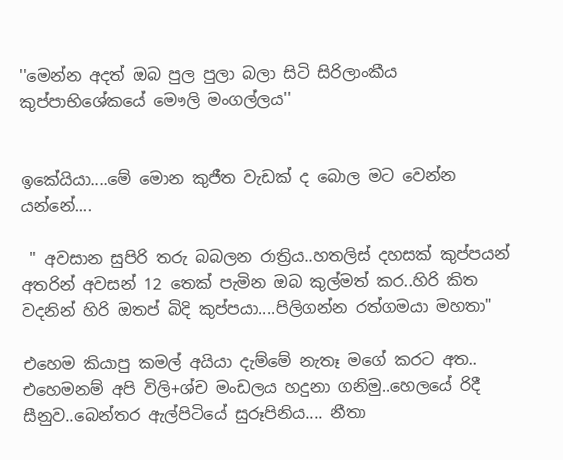''මෙන්න අදත් ඔබ පුල පුලා බලා සිටි සිරිලාංකීය කුප්පාභිශේකයේ මෞලි මංගල්ලය''


ඉකේයියා....මේ මොන කුජීත වැඩක් ද බොල මට වෙන්න යන්නේ....

 " අවසාන සුපිරි තරු බබලන රාත්‍රිය..හතලිස් දහසක් කුප්පයන් අතරින් අවසන් 12 තෙක් පැමින ඔබ කුල්මත් කර..හිරි කිත වදනින් හිරි ඔතප් බිදි කුප්පයා....පිලිගන්න රත්ගමයා මහතා"

එහෙම කියාපු කමල් අයියා දැම්මේ නැතෑ මගේ කරට අත..
එහෙමනම් අපි විලි+ශ්ච මංඩලය හදුනා ගනිමු..හෙලයේ රිදී සීනුව..බෙන්තර ඇල්පිටියේ සුරූපිනිය.... නීතා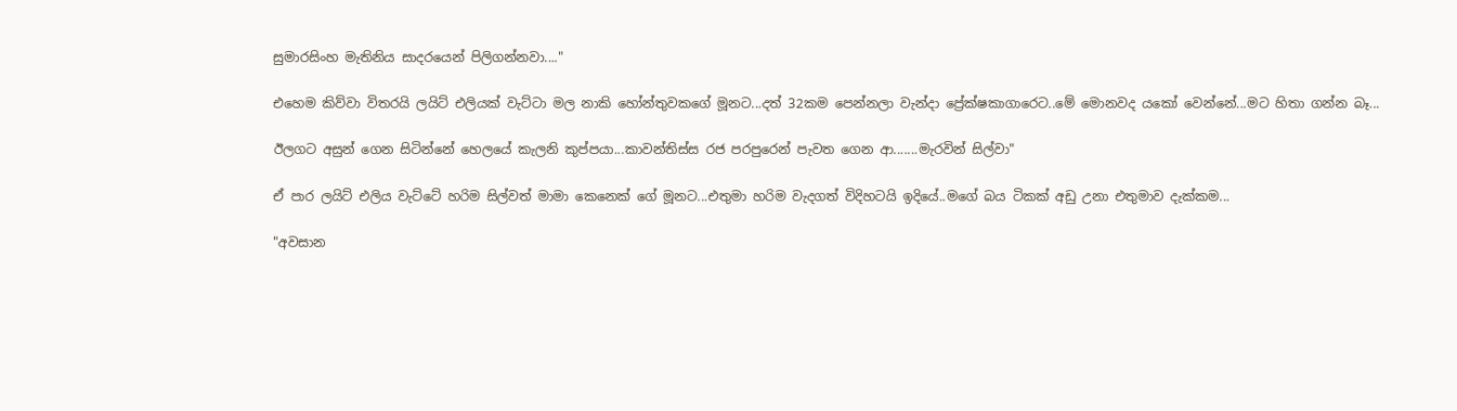සුමාරසිංහ මැතිනිය සාදරයෙන් පිලිගන්නවා...."

එහෙම කිව්වා විතරයි ලයිට් එලියක් වැට්ටා මල නාකි හෝන්තුවකගේ මූනට...දත් 32කම පෙන්නලා වැන්දා ප්‍රේක්ෂකාගාරෙට..මේ මොනවද යකෝ වෙන්නේ...මට හිතා ගන්න බෑ...

ඊලගට අසුන් ගෙන සිටින්නේ හෙලයේ කැලනි කුප්පයා...කාවන්තිස්ස රජ පරපුරෙන් පැවත ගෙන ආ.......මැරවින් සිල්වා"

ඒ පාර ලයිට් එලිය වැට්ටේ හරිම සිල්වත් මාමා කෙනෙක් ගේ මූනට...එතුමා හරිම වැදගත් විදිහටයි ඉදියේ..මගේ බය ටිකක් අඩු උනා එතුමාව දැක්කම...

"අවසාන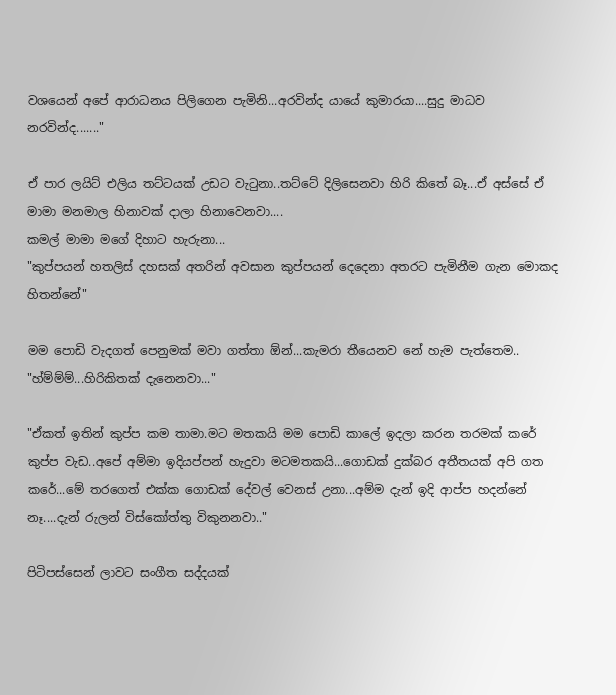වශයෙන් අපේ ආරාධනය පිලිගෙන පැමිනි...අරවින්ද යායේ කුමාරයා....සුදු මාධව නරවින්ද......."

ඒ පාර ලයිට් එලිය තට්ටයක් උඩට වැටුනා..තට්ටේ දිලිසෙනවා හිරි කිතේ බෑ...ඒ අස්සේ ඒ මාමා මනමාල හිනාවක් දාලා හිනාවෙනවා....
කමල් මාමා මගේ දිහාට හැරුනා...
"කුප්පයන් හතලිස් දහසක් අතරින් අවසාන කුප්පයන් දෙදෙනා අතරට පැමිනීම ගැන මොකද හිතන්නේ"

මම පොඩි වැදගත් පෙනුමක් මවා ගත්තා ඕන්...කැමරා තීයෙනව නේ හැම පැත්තෙම..
"හ්ම්ම්ම්...හිරිකිතක් දැනෙනවා..."

"ඒකත් ඉතින් කුප්ප කම තාමා.මට මතකයි මම පොඩි කාලේ ඉදලා කරන තරමක් කරේ කුප්ප වැඩ..අපේ අම්මා ඉදියප්පන් හැදුවා මටමතකයි...ගොඩක් දුක්බර අතීතයක් අපි ගත කරේ...මේ තරගෙත් එක්ක ගොඩක් දේවල් වෙනස් උනා...අම්ම දැන් ඉදි ආප්ප හදන්නේ නෑ....දැන් රුලන් විස්කෝත්තු විකුනනවා.."

පිටිපස්සෙන් ලාවට සංගීත සද්දයක්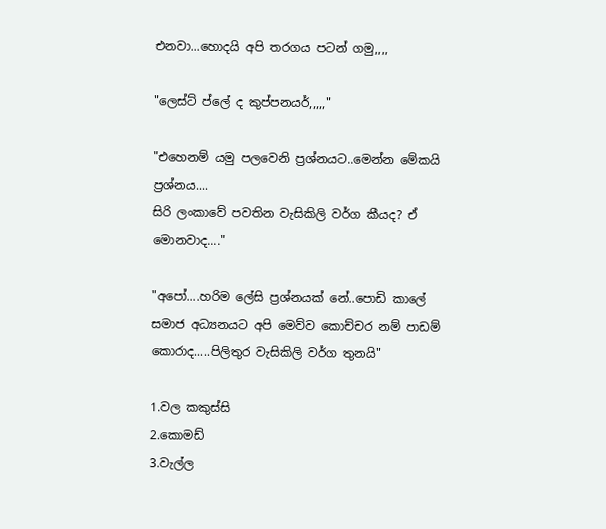එනවා...හොදයි අපි තරගය පටන් ගමු,,,,

"ලෙස්ට් ප්ලේ ද කුප්පනයර්,,,,,"

"එහෙනම් යමු පලවෙනි ප්‍රශ්නයට..මෙන්න මේකයි ප්‍රශ්නය....
සිරි ලංකාවේ පවතින වැසිකිලි වර්ග කීයද? ඒ මොනවාද...."

"අපෝ....හරිම ලේසි ප්‍රශ්නයක් නේ..පොඩි කාලේ සමාජ අධ්‍යනයට අපි මෙව්ව කොච්චර නම් පාඩම් කොරාද.....පිලිතුර වැසිකිලි වර්ග තුනයි"

1.වල කකුස්සි
2.කොමඩ්
3.වැල්ල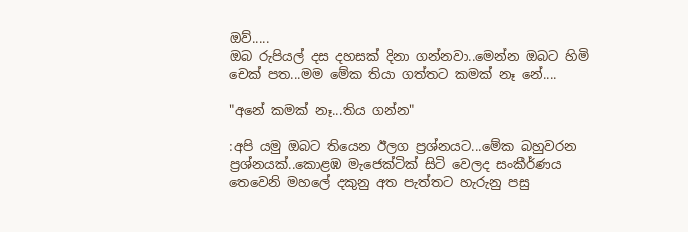ඔව්.....
ඔබ රුපියල් දස දහසක් දිනා ගන්නවා..මෙන්න ඔබට හිමි චෙක් පත...මම මේක තියා ගත්තට කමක් නෑ නේ....

"අනේ කමක් නෑ...තිය ගන්න"

:අපි යමු ඔබට තියෙන ඊලග ප්‍රශ්නයට...මේක බහුවරන ප්‍රශ්නයක්..කොළඹ මැජෙක්ටික් සිටි වෙලද සංකීර්ණය තෙවෙනි මහලේ දකුනු අත පැත්තට හැරුනු පසු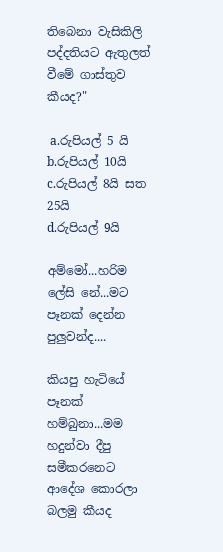තිබෙනා වැසිකිලි පද්දතියට ඇතුලත් වීමේ ගාස්තුව කීයද?"

 a.රුපියල් 5 යි
b.රුපියල් 10යි
c.රුපියල් 8යි සත 25යි
d.රුපියල් 9යි

අම්මෝ...හරිම ලේසි නේ...මට පෑනක් දෙන්න පුලුවන්ද....

කියපු හැටියේ පෑනක් හම්බුනා...මම හදුන්වා දීපු සමීකරනෙට ආදේශ කොරලා බලමු කීයද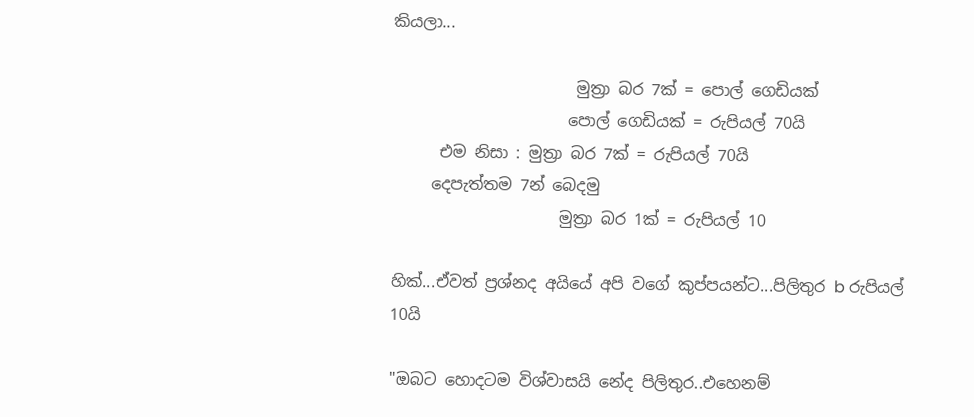කියලා...

                       මුත්‍රා බර 7ක් = පොල් ගෙඩියක්
                      පොල් ගෙඩියක් = රුපියල් 70යි
      එම නිසා : මුත්‍රා බර 7ක් = රුපියල් 70යි
     දෙපැත්තම 7න් බෙදමු
                     මුත්‍රා බර 1ක් = රුපියල් 10

හික්...ඒවත් ප්‍රශ්නද අයියේ අපි වගේ කුප්පයන්ට...පිලිතුර b රුපියල් 10යි

"ඔබට හොදටම විශ්වාසයි නේද පිලිතුර..එහෙනම්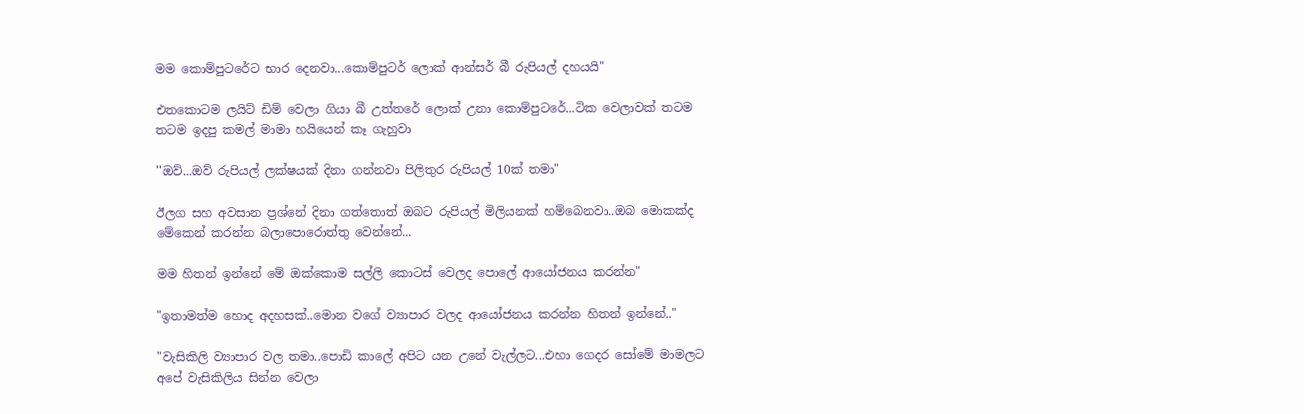මම කොම්පුටරේට භාර දෙනවා...කොම්පුටර් ලොක් ආන්සර් බී රුපියල් දහයයි"

එතකොටම ලයිට් ඩිම් වෙලා ගියා බී උත්තරේ ලොක් උනා කොම්පුටරේ...ටික වෙලාවක් තටම තටම ඉදපු කමල් මාමා හයියෙන් කෑ ගැහුවා

''ඔව්...ඔව් රුපියල් ලක්ෂයක් දිනා ගන්නවා පිලිතුර රුපියල් 10ක් තමා"

ඊලග සහ අවසාන ප්‍රශ්නේ දිනා ගත්තොත් ඔබට රුපියල් මිලියනක් හම්බෙනවා..ඔබ මොකක්ද මේකෙන් කරන්න බලාපොරොත්තු වෙන්නේ...

මම හිතන් ඉන්නේ මේ ඔක්කොම සල්ලි කොටස් වෙලද පොලේ ආයෝජනය කරන්න"

"ඉතාමත්ම හොද අදහසක්..මොන වගේ ව්‍යාපාර වලද ආයෝජනය කරන්න හිතන් ඉන්නේ.."

"වැසිකිලි ව්‍යාපාර වල තමා..පොඩි කාලේ අපිට යන උනේ වැල්ලට...එහා ගෙදර සෝමේ මාමලට අපේ වැසිකිලිය සින්න වෙලා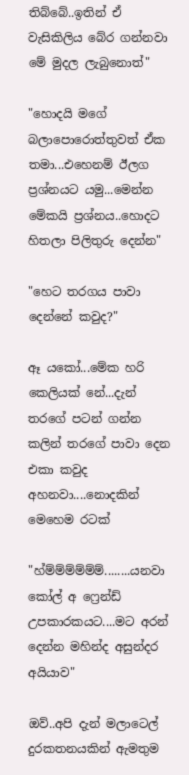තිබ්බේ..ඉතින් ඒ වැසිකිලිය බේර ගන්නවා මේ මුදල ලැබුනොත්"

"හොදයි මගේ බලාපොරොත්තුවත් ඒක තමා...එහෙනම් ඊලග ප්‍රශ්නයට යමු...මෙන්න මේකයි ප්‍රශ්නය..හොදට හිතලා පිලිතුරු දෙන්න"

"හෙට තරගය පාවා දෙන්නේ කවුද?"

ඈ යකෝ...මේක හරි කෙලියක් නේ...දැන් තරගේ පටන් ගන්න කලින් තරගේ පාවා දෙන එකා කවුද අහනවා....නොදකින් මෙහෙම රටක්

"හ්ම්ම්ම්ම්ම්ම්........යනවා කෝල් අ ෆ්‍රෙන්ඩ් උපකාරකයට....මට අරන් දෙන්න මහින්ද අසුන්දර අයියාව"

ඔව්..අපි දැන් මලාටෙල් දුරකතනයකින් ඇමතුම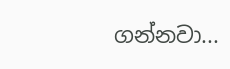ගන්නවා...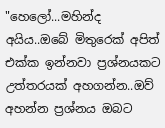"හෙලෝ...මහින්ද අයිය..ඔබේ මිතුරෙක් අපිත් එක්ක ඉන්නවා ප්‍රශ්නයකට උත්තරයක් අහගන්න..ඔව් අහන්න ප්‍රශ්නය ඔබට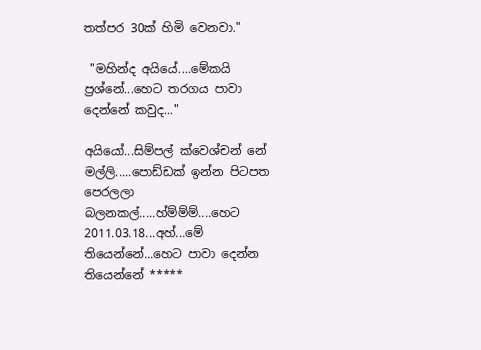තත්පර 30ක් හිමි වෙනවා."

 "මහින්ද අයියේ....මේකයි ප්‍රශ්නේ...හෙට තරගය පාවා දෙන්නේ කවුද..."

අයියෝ...සිම්පල් ක්වෙශ්චන් නේ මල්ලි.....පොඩ්ඩක් ඉන්න පිටපත පෙරලලා බලනකල්.....හ්ම්ම්ම්....හෙට 2011.03.18...අහ්...මේ තියෙන්නේ...හෙට පාවා දෙන්න තියෙන්නේ *****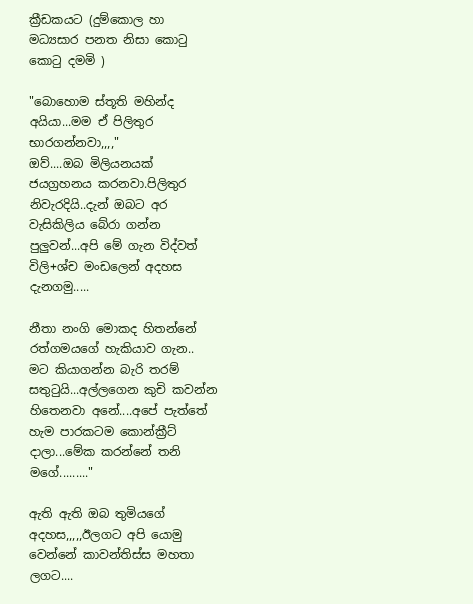ක්‍රීඩකයට (දුම්කොල හා මධ්‍යසාර පනත නිසා කොටු කොටු දමමි )

"බොහොම ස්තූති මහින්ද අයියා...මම ඒ පිලිතුර භාරගන්නවා,,,,"
ඔව්....ඔබ මිලියනයක් ජයග්‍රහනය කරනවා.පිලිතුර නිවැරදියි..දැන් ඔබට අර වැසිකිලිය බේරා ගන්න පුලුවන්...අපි මේ ගැන විද්වත් විලි+ශ්ච මංඩලෙන් අදහස දැනගමු.....

නීතා නංගි මොකද හිතන්නේ රත්ගමයගේ හැකියාව ගැන..
මට කියාගන්න බැරි තරම් සතුටුයි...අල්ලගෙන කුචි කවන්න හිතෙනවා අනේ....අපේ පැත්තේ හැම පාරකටම කොන්ක්‍රීට් දාලා...මේක කරන්නේ තනි මගේ........."

ඇති ඇති ඔබ තුමියගේ අදහස,,,,,ඊලගට අපි යොමු වෙන්නේ කාවන්තිස්ස මහතා ලගට....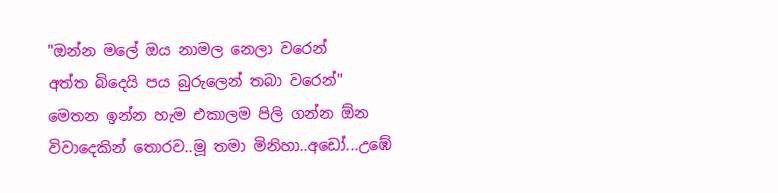"ඔන්න මලේ ඔය නාමල නෙලා වරෙන්
අත්ත බිදෙයි පය බුරුලෙන් තබා වරෙන්"
මෙතන ඉන්න හැම එකාලම පිලි ගන්න ඕන විවාදෙකින් තොරව..මූ තමා මිනිහා..අඩෝ...උඹේ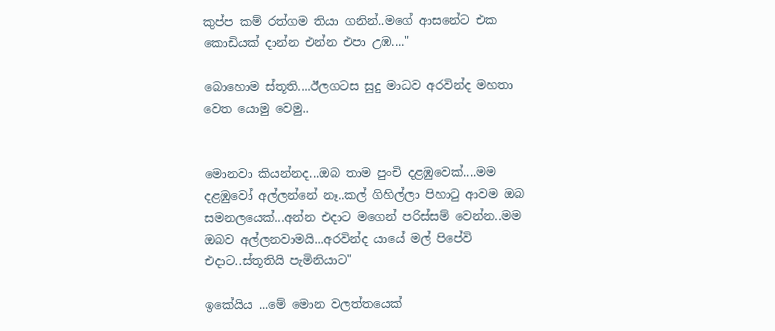කුප්ප කම් රත්ගම තියා ගනින්..මගේ ආසනේට එක කොඩියක් දාන්න එන්න එපා උඹ...."

බොහොම ස්තූති....ඊලගටස සුදු මාධව අරවින්ද මහතා වෙත යොමු වෙමු..


මොනවා කියන්නද...ඔබ තාම පුංචි දළඹුවෙක්....මම දළඹුවෝ අල්ලන්නේ නෑ..කල් ගිහිල්ලා පිහාටු ආවම ඔබ සමනලයෙක්...අන්න එදාට මගෙන් පරිස්සම් වෙන්න..මම ඔබව අල්ලනවාමයි...අරවින්ද යායේ මල් පිපේවි එදාට..ස්තූතියි පැමිනියාට"

ඉකේයිය ...මේ මොන වලත්තයෙක්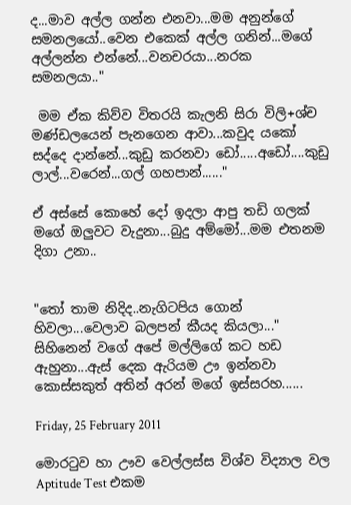ද...මාව අල්ල ගන්න එනවා...මම අනුන්ගේ සමනලයෝ..වෙන එකෙක් අල්ල ගනින්...මගේ අල්ලන්න එන්නේ...වනචරයා...නරක සමනලයා.."

 මම ඒක කිව්ව විතරයි කැලනි සිරා විලි+ශ්ච මණ්ඩලයෙන් පැනගෙන ආවා...කවුද යකෝ සද්දෙ දාන්නේ...කුඩු කරනවා ඩෝ.....අඩෝ....කුඩු ලාල්...වරෙන්...ගල් ගහපාන්......"

ඒ අස්සේ කොහේ දෝ ඉදලා ආපු තඩි ගලක් මගේ ඔලුවට වැදුනා...බුදු අම්මෝ...මම එතනම දිගා උනා..


"තෝ තාම නිදිද..නැගිටපිය ගොන් හිවලා...වෙලාව බලපන් කීයද කියලා..."
සිහිනෙන් වගේ අපේ මල්ලිගේ කට හඩ ඇහුනා...ඇස් දෙක ඇරියම ඌ ඉන්නවා කොස්සකුත් අතින් අරන් මගේ ඉස්සරහ......

Friday, 25 February 2011

මොරටුව හා ඌව වෙල්ලස්ස විශ්ව විද්‍යාල වල Aptitude Test එකම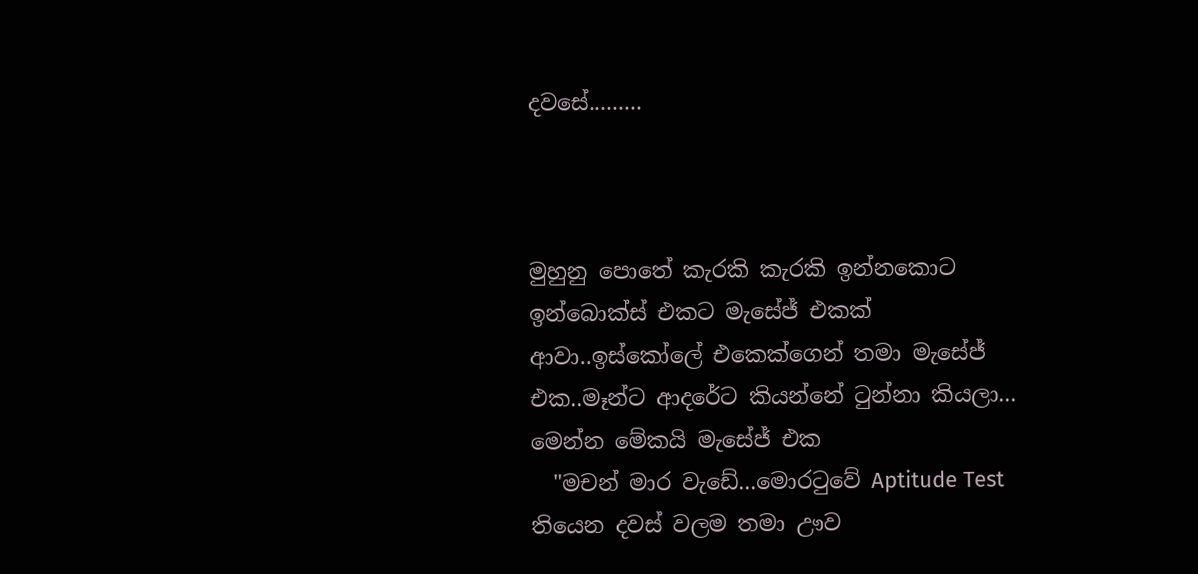දවසේ.........



මුහුනු පොතේ කැරකි කැරකි ඉන්නකොට ඉන්බොක්ස් එකට මැසේජ් එකක් ආවා..ඉස්කෝලේ එකෙක්ගෙන් තමා මැසේජ් එක..මෑන්ට ආදරේට කියන්නේ ටුන්නා කියලා...
මෙන්න මේකයි මැසේජ් එක
  "මචන් මාර වැඩේ...මොරටුවේ Aptitude Test තියෙන දවස් වලම තමා ඌව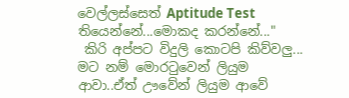වෙල්ලස්සෙත් Aptitude Test  තියෙන්නේ...මොකද කරන්නේ..."
 කිරි අප්පට විදුලි කොටපි කිව්වලු...
මට නම් මොරටුවෙන් ලියුම ආවා..ඒත් ඌවේන් ලියුම ආවේ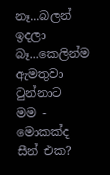නෑ...බලන් ඉදලා බෑ...කෙලින්ම ඇමතුවා ටුන්නාට
මම - මොකක්ද සීන් එක?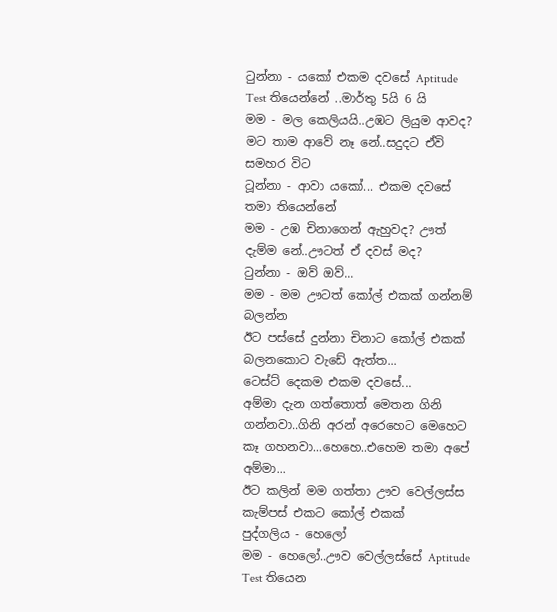ටුන්නා - යකෝ එකම දවසේ Aptitude Test තියෙන්නේ ..මාර්තු 5යි 6 යි
මම - මල කෙලියයි..උඹට ලියුම ආවද? මට තාම ආවේ නෑ නේ..සදුදට ඒවි සමහර විට
ටූන්නා - ආවා යකෝ... එකම දවසේ තමා තියෙන්නේ
මම - උඹ චිනාගෙන් ඇහුවද? ඌත් දැම්ම නේ..ඌටත් ඒ දවස් මද?
ටුන්නා - ඔව් ඔව්...
මම - මම ඌටත් කෝල් එකක් ගන්නම් බලන්න
ඊට පස්සේ දුන්නා චිනාට කෝල් එකක්
බලනකොට වැඩේ ඇත්ත...
ටෙස්ට් දෙකම එකම දවසේ...
අම්මා දැන ගත්තොත් මෙතන ගිනි ගන්නවා..ගිනි අරන් අරෙහෙට මෙහෙට කෑ ගහනවා...හෙහෙ..එහෙම තමා අපේ අම්මා...
ඊට කලින් මම ගත්තා ඌව වෙල්ලස්ස කැම්පස් එකට කෝල් එකක්
පුද්ගලිය - හෙලෝ
මම - හෙලෝ..ඌව වෙල්ලස්සේ Aptitude Test තියෙන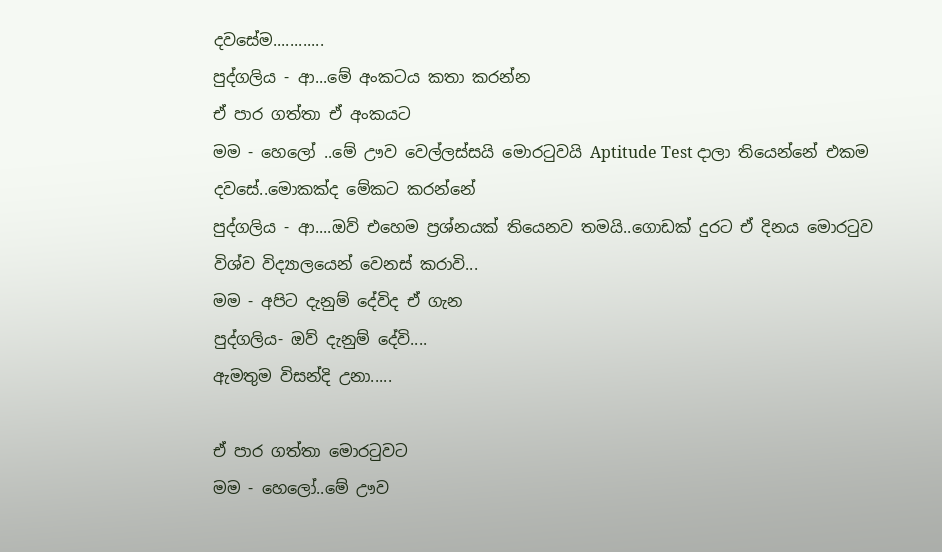දවසේම............
පුද්ගලිය - ආ...මේ අංකටය කතා කරන්න
ඒ පාර ගත්තා ඒ අංකයට
මම - හෙලෝ ..මේ ඌව වෙල්ලස්සයි මොරටුවයි Aptitude Test දාලා තියෙන්නේ එකම දවසේ..මොකක්ද මේකට කරන්නේ
පුද්ගලිය - ආ....ඔව් එහෙම ප්‍රශ්නයක් තියෙනව තමයි..ගොඩක් දුරට ඒ දිනය මොරටුව විශ්ව විද්‍යාලයෙන් වෙනස් කරාවි...
මම - අපිට දැනුම් දේවිද ඒ ගැන
පුද්ගලිය- ඔව් දැනුම් දේවි....
ඇමතුම විසන්දි උනා.....

ඒ පාර ගත්තා මොරටුවට
මම - හෙලෝ..මේ ඌව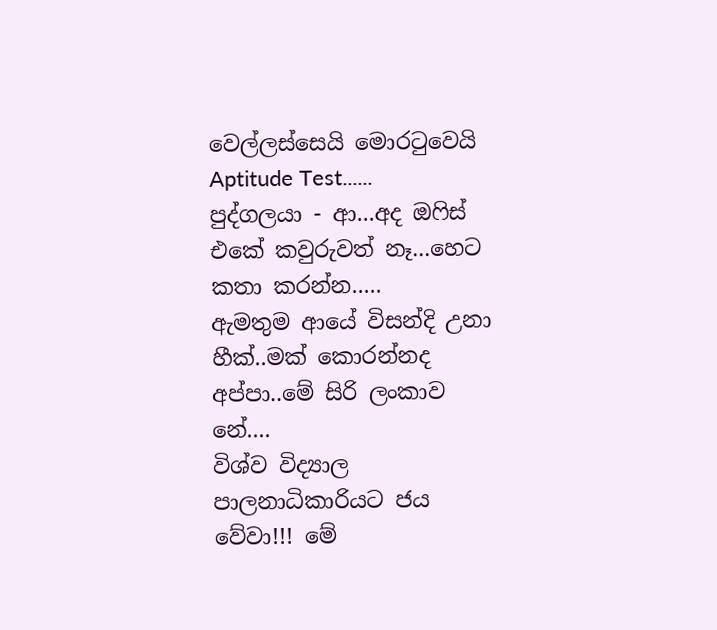වෙල්ලස්සෙයි මොරටුවෙයි Aptitude Test......
පුද්ගලයා - ආ...අද ඔෆිස් එකේ කවුරුවත් නෑ...හෙට කතා කරන්න.....
ඇමතුම ආයේ විසන්දි උනා
හීක්..මක් කොරන්නද අප්පා..මේ සිරි ලංකාව නේ....
විශ්ව විද්‍යාල පාලනාධිකාරියට ජය වේවා!!! මේ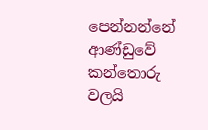පෙන්නන්නේ ආණ්ඩුවේ කන්තොරු වලයි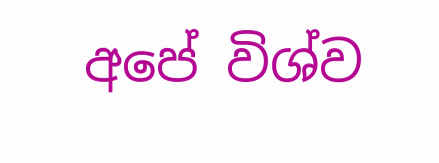අපේ විශ්ව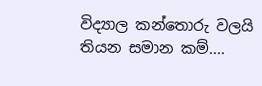විද්‍යාල කන්තොරු වලයි තියන සමාන කම්....